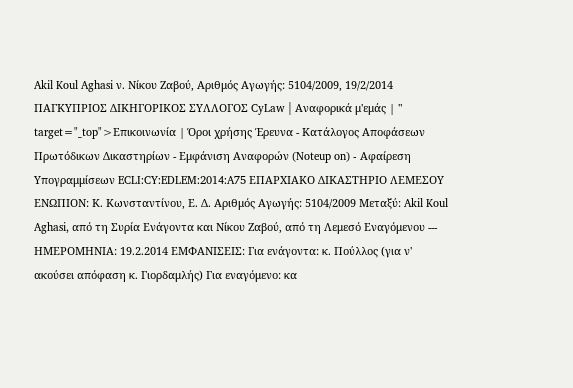Akil Koul Aghasi ν. Νίκου Ζαβού, Αριθμός Αγωγής: 5104/2009, 19/2/2014 ΠΑΓΚΥΠΡΙΟΣ ΔΙΚΗΓΟΡΙΚΟΣ ΣΥΛΛΟΓΟΣ CyLaw | Αναφορικά μ'εμάς | " target="_top">Επικοινωνία | Όροι χρήσης Έρευνα - Κατάλογος Αποφάσεων Πρωτόδικων Δικαστηρίων - Εμφάνιση Αναφορών (Noteup on) - Αφαίρεση Υπογραμμίσεων ECLI:CY:EDLEM:2014:A75 ΕΠΑΡΧΙΑΚΟ ΔΙΚΑΣΤΗΡΙΟ ΛΕΜΕΣΟΥ ΕΝΩΠΙΟΝ: Κ. Κωνσταντίνου, Ε. Δ. Αριθμός Αγωγής: 5104/2009 Μεταξύ: Akil Koul Aghasi, από τη Συρία Ενάγοντα και Νίκου Ζαβού, από τη Λεμεσό Εναγόμενου --- ΗΜΕΡΟΜΗΝΙΑ: 19.2.2014 EMΦΑΝΙΣΕΙΣ: Για ενάγοντα: κ. Πούλλος (για ν' ακούσει απόφαση κ. Γιορδαμλής) Για εναγόμενο: κα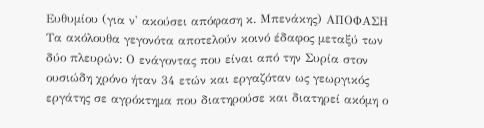Ευθυμίου (για ν' ακούσει απόφαση κ. Μπενάκης) ΑΠΟΦΑΣΗ Τα ακόλουθα γεγονότα αποτελούν κοινό έδαφος μεταξύ των δύο πλευρών: Ο ενάγοντας που είναι από την Συρία στον ουσιώδη χρόνο ήταν 34 ετών και εργαζόταν ως γεωργικός εργάτης σε αγρόκτημα που διατηρούσε και διατηρεί ακόμη ο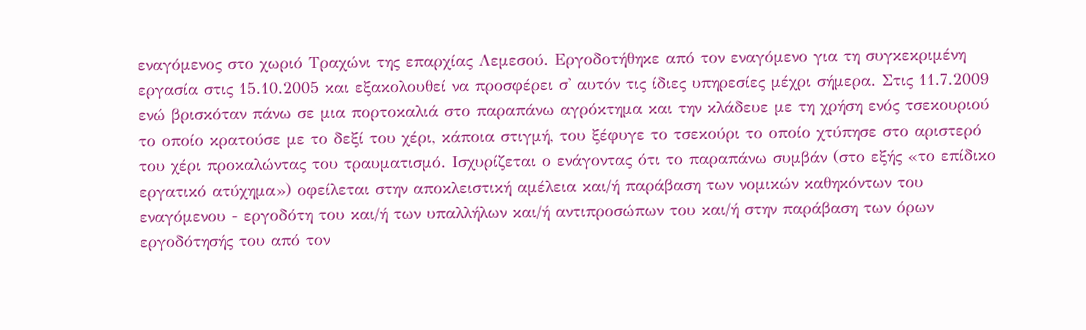εναγόμενος στο χωριό Τραχώνι της επαρχίας Λεμεσού. Εργοδοτήθηκε από τον εναγόμενο για τη συγκεκριμένη εργασία στις 15.10.2005 και εξακολουθεί να προσφέρει σ' αυτόν τις ίδιες υπηρεσίες μέχρι σήμερα. Στις 11.7.2009 ενώ βρισκόταν πάνω σε μια πορτοκαλιά στο παραπάνω αγρόκτημα και την κλάδευε με τη χρήση ενός τσεκουριού το οποίο κρατούσε με το δεξί του χέρι, κάποια στιγμή, του ξέφυγε το τσεκούρι το οποίο χτύπησε στο αριστερό του χέρι προκαλώντας του τραυματισμό. Ισχυρίζεται ο ενάγοντας ότι το παραπάνω συμβάν (στο εξής «το επίδικο εργατικό ατύχημα») οφείλεται στην αποκλειστική αμέλεια και/ή παράβαση των νομικών καθηκόντων του εναγόμενου - εργοδότη του και/ή των υπαλλήλων και/ή αντιπροσώπων του και/ή στην παράβαση των όρων εργοδότησής του από τον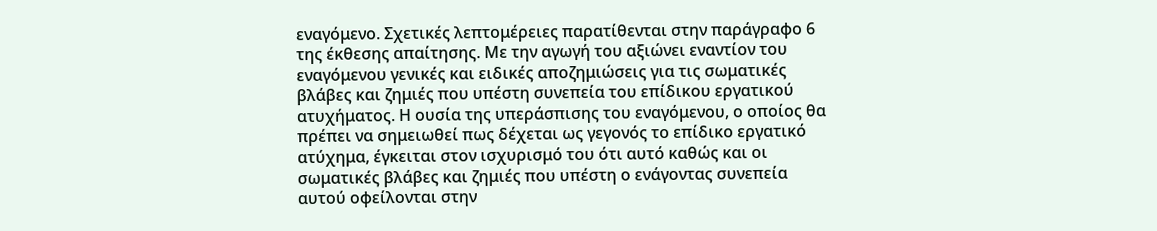εναγόμενο. Σχετικές λεπτομέρειες παρατίθενται στην παράγραφο 6 της έκθεσης απαίτησης. Με την αγωγή του αξιώνει εναντίον του εναγόμενου γενικές και ειδικές αποζημιώσεις για τις σωματικές βλάβες και ζημιές που υπέστη συνεπεία του επίδικου εργατικού ατυχήματος. Η ουσία της υπεράσπισης του εναγόμενου, ο οποίος θα πρέπει να σημειωθεί πως δέχεται ως γεγονός το επίδικο εργατικό ατύχημα, έγκειται στον ισχυρισμό του ότι αυτό καθώς και οι σωματικές βλάβες και ζημιές που υπέστη ο ενάγοντας συνεπεία αυτού οφείλονται στην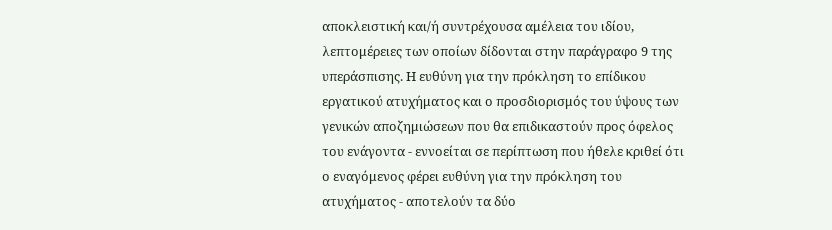αποκλειστική και/ή συντρέχουσα αμέλεια του ιδίου, λεπτομέρειες των οποίων δίδονται στην παράγραφο 9 της υπεράσπισης. Η ευθύνη για την πρόκληση το επίδικου εργατικού ατυχήματος και ο προσδιορισμός του ύψους των γενικών αποζημιώσεων που θα επιδικαστούν προς όφελος του ενάγοντα - εννοείται σε περίπτωση που ήθελε κριθεί ότι ο εναγόμενος φέρει ευθύνη για την πρόκληση του ατυχήματος - αποτελούν τα δύο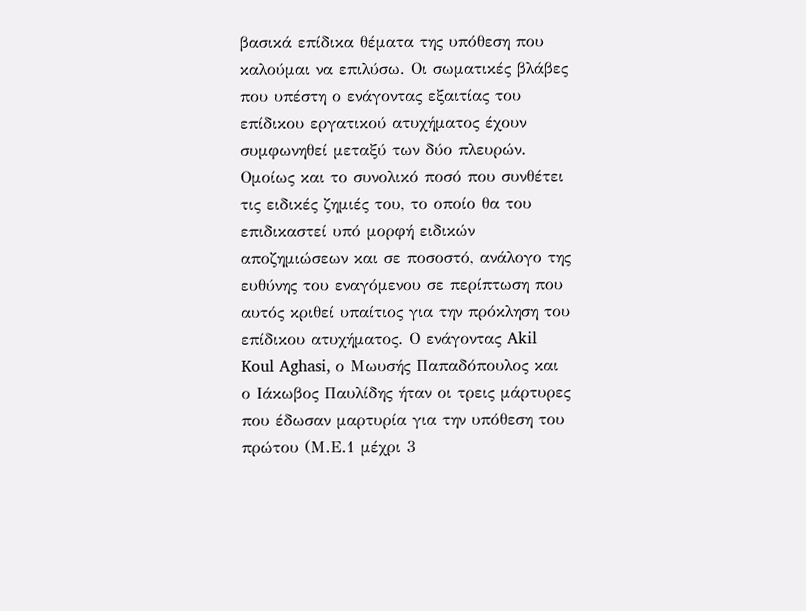βασικά επίδικα θέματα της υπόθεση που καλούμαι να επιλύσω. Οι σωματικές βλάβες που υπέστη ο ενάγοντας εξαιτίας του επίδικου εργατικού ατυχήματος έχουν συμφωνηθεί μεταξύ των δύο πλευρών. Ομοίως και το συνολικό ποσό που συνθέτει τις ειδικές ζημιές του, το οποίο θα του επιδικαστεί υπό μορφή ειδικών αποζημιώσεων και σε ποσοστό, ανάλογο της ευθύνης του εναγόμενου σε περίπτωση που αυτός κριθεί υπαίτιος για την πρόκληση του επίδικου ατυχήματος. Ο ενάγοντας Akil Koul Aghasi, ο Μωυσής Παπαδόπουλος και ο Ιάκωβος Παυλίδης ήταν οι τρεις μάρτυρες που έδωσαν μαρτυρία για την υπόθεση του πρώτου (Μ.Ε.1 μέχρι 3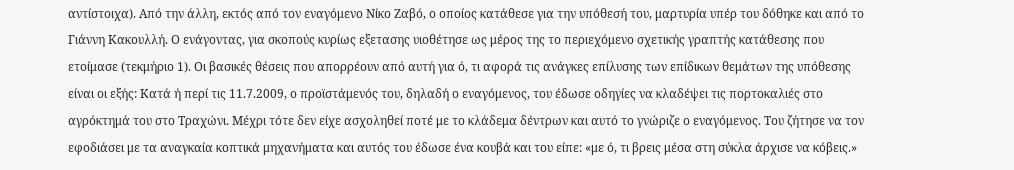αντίστοιχα). Από την άλλη, εκτός από τον εναγόμενο Νίκο Ζαβό, ο οποίος κατάθεσε για την υπόθεσή του, μαρτυρία υπέρ του δόθηκε και από το Γιάννη Κακουλλή. Ο ενάγοντας, για σκοπούς κυρίως εξετασης υιοθέτησε ως μέρος της το περιεχόμενο σχετικής γραπτής κατάθεσης που ετοίμασε (τεκμήριο 1). Οι βασικές θέσεις που απορρέουν από αυτή για ό, τι αφορά τις ανάγκες επίλυσης των επίδικων θεμάτων της υπόθεσης είναι οι εξής: Κατά ή περί τις 11.7.2009, ο προϊστάμενός του, δηλαδή ο εναγόμενος, του έδωσε οδηγίες να κλαδέψει τις πορτοκαλιές στο αγρόκτημά του στο Τραχώνι. Μέχρι τότε δεν είχε ασχοληθεί ποτέ με το κλάδεμα δέντρων και αυτό το γνώριζε ο εναγόμενος. Του ζήτησε να τον εφοδιάσει με τα αναγκαία κοπτικά μηχανήματα και αυτός του έδωσε ένα κουβά και του είπε: «με ό, τι βρεις μέσα στη σύκλα άρχισε να κόβεις.»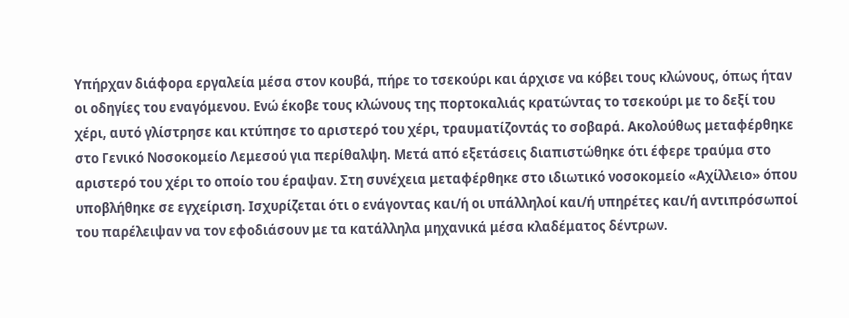Υπήρχαν διάφορα εργαλεία μέσα στον κουβά, πήρε το τσεκούρι και άρχισε να κόβει τους κλώνους, όπως ήταν οι οδηγίες του εναγόμενου. Ενώ έκοβε τους κλώνους της πορτοκαλιάς κρατώντας το τσεκούρι με το δεξί του χέρι, αυτό γλίστρησε και κτύπησε το αριστερό του χέρι, τραυματίζοντάς το σοβαρά. Ακολούθως μεταφέρθηκε στο Γενικό Νοσοκομείο Λεμεσού για περίθαλψη. Μετά από εξετάσεις διαπιστώθηκε ότι έφερε τραύμα στο αριστερό του χέρι το οποίο του έραψαν. Στη συνέχεια μεταφέρθηκε στο ιδιωτικό νοσοκομείο «Αχίλλειο» όπου υποβλήθηκε σε εγχείριση. Ισχυρίζεται ότι ο ενάγοντας και/ή οι υπάλληλοί και/ή υπηρέτες και/ή αντιπρόσωποί του παρέλειψαν να τον εφοδιάσουν με τα κατάλληλα μηχανικά μέσα κλαδέματος δέντρων.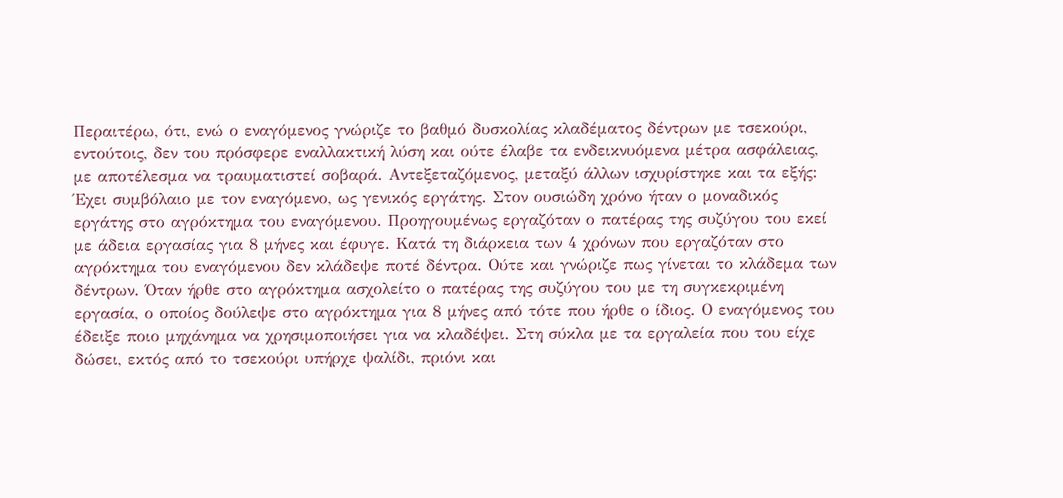Περαιτέρω, ότι, ενώ ο εναγόμενος γνώριζε το βαθμό δυσκολίας κλαδέματος δέντρων με τσεκούρι, εντούτοις, δεν του πρόσφερε εναλλακτική λύση και ούτε έλαβε τα ενδεικνυόμενα μέτρα ασφάλειας, με αποτέλεσμα να τραυματιστεί σοβαρά. Αντεξεταζόμενος, μεταξύ άλλων ισχυρίστηκε και τα εξής: Έχει συμβόλαιο με τον εναγόμενο, ως γενικός εργάτης. Στον ουσιώδη χρόνο ήταν ο μοναδικός εργάτης στο αγρόκτημα του εναγόμενου. Προηγουμένως εργαζόταν ο πατέρας της συζύγου του εκεί με άδεια εργασίας για 8 μήνες και έφυγε. Κατά τη διάρκεια των 4 χρόνων που εργαζόταν στο αγρόκτημα του εναγόμενου δεν κλάδεψε ποτέ δέντρα. Ούτε και γνώριζε πως γίνεται το κλάδεμα των δέντρων. Όταν ήρθε στο αγρόκτημα ασχολείτο ο πατέρας της συζύγου του με τη συγκεκριμένη εργασία, ο οποίος δούλεψε στο αγρόκτημα για 8 μήνες από τότε που ήρθε ο ίδιος. Ο εναγόμενος του έδειξε ποιο μηχάνημα να χρησιμοποιήσει για να κλαδέψει. Στη σύκλα με τα εργαλεία που του είχε δώσει, εκτός από το τσεκούρι υπήρχε ψαλίδι, πριόνι και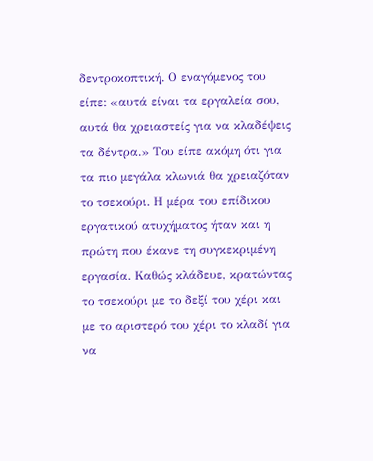δεντροκοπτική. Ο εναγόμενος του είπε: «αυτά είναι τα εργαλεία σου, αυτά θα χρειαστείς για να κλαδέψεις τα δέντρα.» Του είπε ακόμη ότι για τα πιο μεγάλα κλωνιά θα χρειαζόταν το τσεκούρι. Η μέρα του επίδικου εργατικού ατυχήματος ήταν και η πρώτη που έκανε τη συγκεκριμένη εργασία. Καθώς κλάδευε, κρατώντας το τσεκούρι με το δεξί του χέρι και με το αριστερό του χέρι το κλαδί για να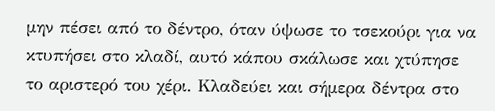μην πέσει από το δέντρο, όταν ύψωσε το τσεκούρι για να κτυπήσει στο κλαδί, αυτό κάπου σκάλωσε και χτύπησε το αριστερό του χέρι. Κλαδεύει και σήμερα δέντρα στο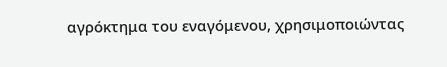αγρόκτημα του εναγόμενου, χρησιμοποιώντας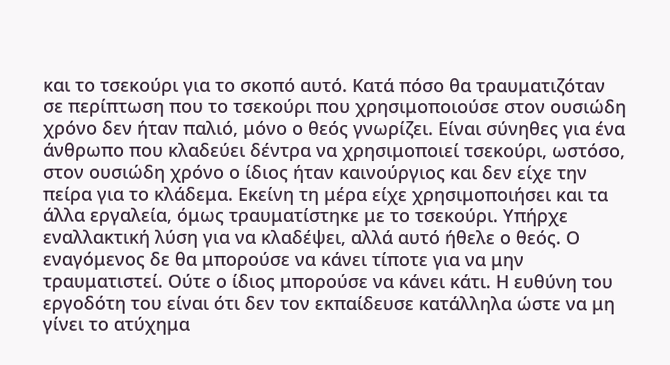και το τσεκούρι για το σκοπό αυτό. Κατά πόσο θα τραυματιζόταν σε περίπτωση που το τσεκούρι που χρησιμοποιούσε στον ουσιώδη χρόνο δεν ήταν παλιό, μόνο ο θεός γνωρίζει. Είναι σύνηθες για ένα άνθρωπο που κλαδεύει δέντρα να χρησιμοποιεί τσεκούρι, ωστόσο, στον ουσιώδη χρόνο ο ίδιος ήταν καινούργιος και δεν είχε την πείρα για το κλάδεμα. Εκείνη τη μέρα είχε χρησιμοποιήσει και τα άλλα εργαλεία, όμως τραυματίστηκε με το τσεκούρι. Υπήρχε εναλλακτική λύση για να κλαδέψει, αλλά αυτό ήθελε ο θεός. Ο εναγόμενος δε θα μπορούσε να κάνει τίποτε για να μην τραυματιστεί. Ούτε ο ίδιος μπορούσε να κάνει κάτι. Η ευθύνη του εργοδότη του είναι ότι δεν τον εκπαίδευσε κατάλληλα ώστε να μη γίνει το ατύχημα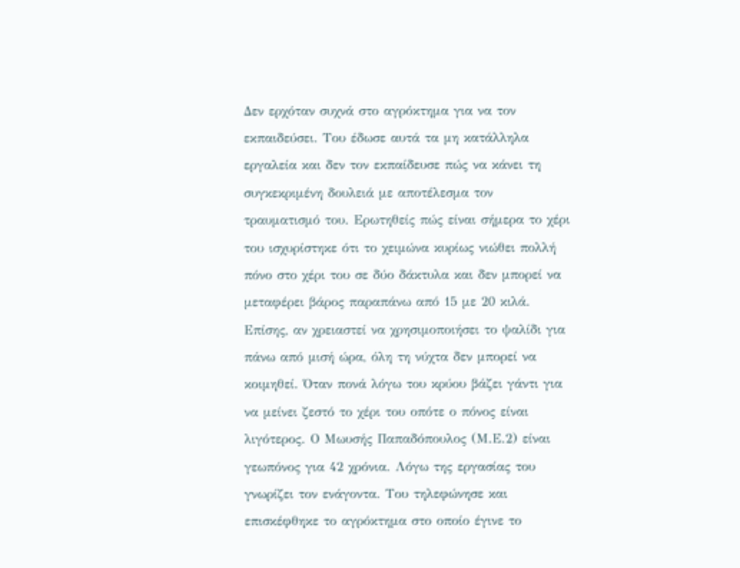Δεν ερχόταν συχνά στο αγρόκτημα για να τον εκπαιδεύσει. Του έδωσε αυτά τα μη κατάλληλα εργαλεία και δεν τον εκπαίδευσε πώς να κάνει τη συγκεκριμένη δουλειά με αποτέλεσμα τον τραυματισμό του. Ερωτηθείς πώς είναι σήμερα το χέρι του ισχυρίστηκε ότι το χειμώνα κυρίως νιώθει πολλή πόνο στο χέρι του σε δύο δάκτυλα και δεν μπορεί να μεταφέρει βάρος παραπάνω από 15 με 20 κιλά. Επίσης, αν χρειαστεί να χρησιμοποιήσει το ψαλίδι για πάνω από μισή ώρα, όλη τη νύχτα δεν μπορεί να κοιμηθεί. Όταν πονά λόγω του κρύου βάζει γάντι για να μείνει ζεστό το χέρι του οπότε ο πόνος είναι λιγότερος. Ο Μωυσής Παπαδόπουλος (Μ.Ε.2) είναι γεωπόνος για 42 χρόνια. Λόγω της εργασίας του γνωρίζει τον ενάγοντα. Του τηλεφώνησε και επισκέφθηκε το αγρόκτημα στο οποίο έγινε το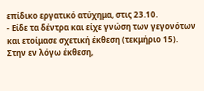επίδικο εργατικό ατύχημα, στις 23.10.
- Είδε τα δέντρα και είχε γνώση των γεγονότων και ετοίμασε σχετική έκθεση (τεκμήριο 15). Στην εν λόγω έκθεση,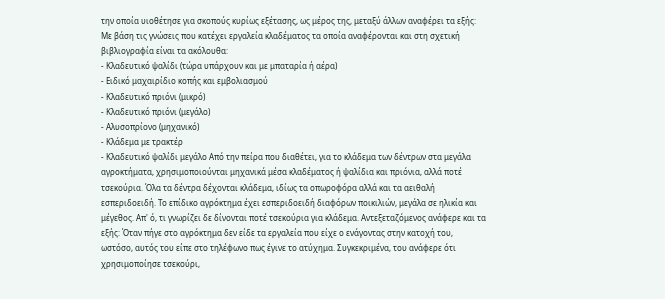την οποία υιοθέτησε για σκοπούς κυρίως εξέτασης, ως μέρος της, μεταξύ άλλων αναφέρει τα εξής: Με βάση τις γνώσεις που κατέχει εργαλεία κλαδέματος τα οποία αναφέρονται και στη σχετική βιβλιογραφία είναι τα ακόλουθα:
- Κλαδευτικό ψαλίδι (τώρα υπάρχουν και με μπαταρία ή αέρα)
- Ειδικό μαχαιρίδιο κοπής και εμβολιασμού
- Κλαδευτικό πριόνι (μικρό)
- Κλαδευτικό πριόνι (μεγάλο)
- Αλυσοπρίονο (μηχανικό)
- Κλάδεμα με τρακτέρ
- Κλαδευτικό ψαλίδι μεγάλο Από την πείρα που διαθέτει, για το κλάδεμα των δέντρων στα μεγάλα αγροκτήματα, χρησιμοποιούνται μηχανικά μέσα κλαδέματος ή ψαλίδια και πριόνια, αλλά ποτέ τσεκούρια. Όλα τα δέντρα δέχονται κλάδεμα, ιδίως τα οπωροφόρα αλλά και τα αειθαλή εσπεριδοειδή. Το επίδικο αγρόκτημα έχει εσπεριδοειδή διαφόρων ποικιλιών, μεγάλα σε ηλικία και μέγεθος. Απ' ό, τι γνωρίζει δε δίνονται ποτέ τσεκούρια για κλάδεμα. Αντεξεταζόμενος ανάφερε και τα εξής: Όταν πήγε στο αγρόκτημα δεν είδε τα εργαλεία που είχε ο ενάγοντας στην κατοχή του, ωστόσο, αυτός του είπε στο τηλέφωνο πως έγινε το ατύχημα. Συγκεκριμένα, του ανάφερε ότι χρησιμοποίησε τσεκούρι,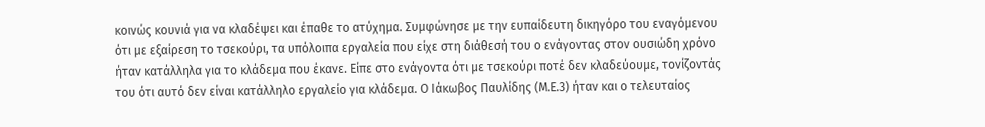κοινώς κουνιά για να κλαδέψει και έπαθε το ατύχημα. Συμφώνησε με την ευπαίδευτη δικηγόρο του εναγόμενου ότι με εξαίρεση το τσεκούρι, τα υπόλοιπα εργαλεία που είχε στη διάθεσή του ο ενάγοντας στον ουσιώδη χρόνο ήταν κατάλληλα για το κλάδεμα που έκανε. Είπε στο ενάγοντα ότι με τσεκούρι ποτέ δεν κλαδεύουμε, τονίζοντάς του ότι αυτό δεν είναι κατάλληλο εργαλείο για κλάδεμα. Ο Ιάκωβος Παυλίδης (Μ.Ε.3) ήταν και ο τελευταίος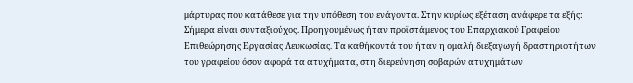μάρτυρας που κατάθεσε για την υπόθεση του ενάγοντα. Στην κυρίως εξέταση ανάφερε τα εξής: Σήμερα είναι συνταξιούχος. Προηγουμένως ήταν προϊστάμενος του Επαρχιακού Γραφείου Επιθεώρησης Εργασίας Λευκωσίας. Τα καθήκοντά του ήταν η ομαλή διεξαγωγή δραστηριοτήτων του γραφείου όσον αφορά τα ατυχήματα, στη διερεύνηση σοβαρών ατυχημάτων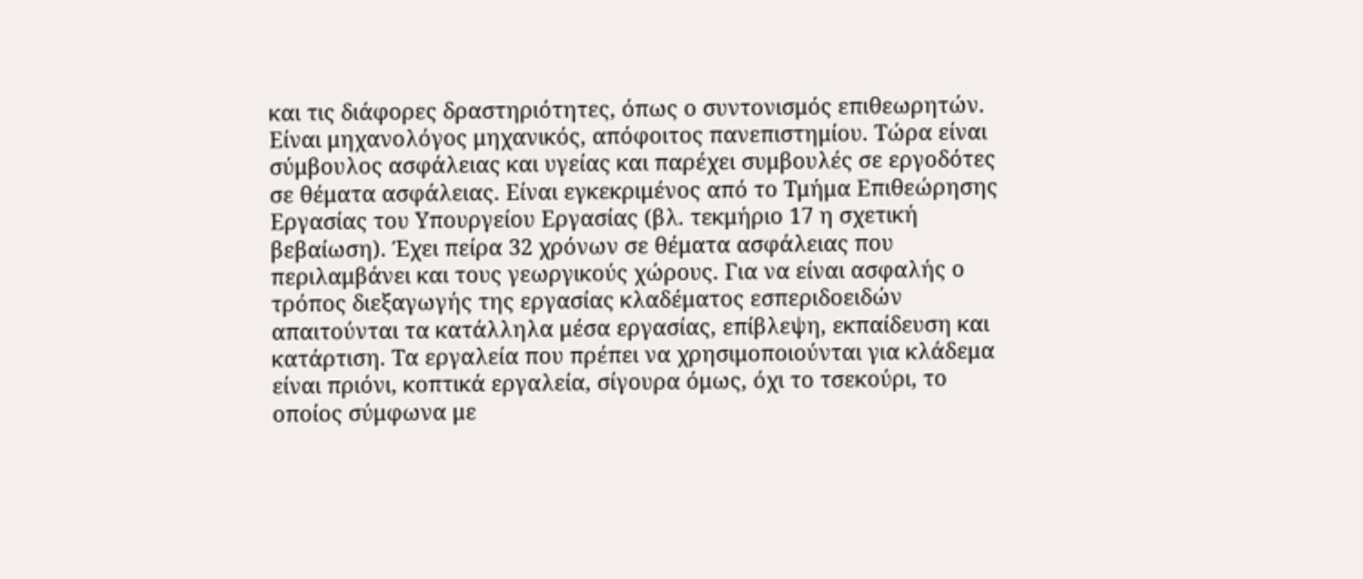και τις διάφορες δραστηριότητες, όπως ο συντονισμός επιθεωρητών. Είναι μηχανολόγος μηχανικός, απόφοιτος πανεπιστημίου. Τώρα είναι σύμβουλος ασφάλειας και υγείας και παρέχει συμβουλές σε εργοδότες σε θέματα ασφάλειας. Είναι εγκεκριμένος από το Τμήμα Επιθεώρησης Εργασίας του Υπουργείου Εργασίας (βλ. τεκμήριο 17 η σχετική βεβαίωση). Έχει πείρα 32 χρόνων σε θέματα ασφάλειας που περιλαμβάνει και τους γεωργικούς χώρους. Για να είναι ασφαλής ο τρόπος διεξαγωγής της εργασίας κλαδέματος εσπεριδοειδών απαιτούνται τα κατάλληλα μέσα εργασίας, επίβλεψη, εκπαίδευση και κατάρτιση. Τα εργαλεία που πρέπει να χρησιμοποιούνται για κλάδεμα είναι πριόνι, κοπτικά εργαλεία, σίγουρα όμως, όχι το τσεκούρι, το οποίος σύμφωνα με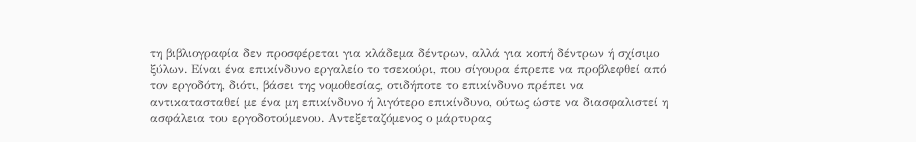τη βιβλιογραφία δεν προσφέρεται για κλάδεμα δέντρων, αλλά για κοπή δέντρων ή σχίσιμο ξύλων. Είναι ένα επικίνδυνο εργαλείο το τσεκούρι, που σίγουρα έπρεπε να προβλεφθεί από τον εργοδότη, διότι, βάσει της νομοθεσίας, οτιδήποτε το επικίνδυνο πρέπει να αντικατασταθεί με ένα μη επικίνδυνο ή λιγότερο επικίνδυνο, ούτως ώστε να διασφαλιστεί η ασφάλεια του εργοδοτούμενου. Αντεξεταζόμενος ο μάρτυρας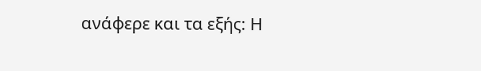ανάφερε και τα εξής: Η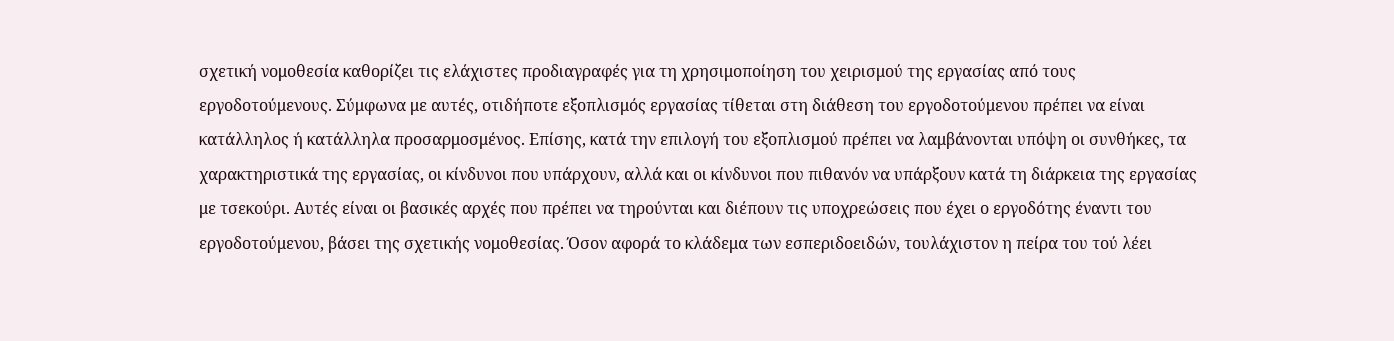σχετική νομοθεσία καθορίζει τις ελάχιστες προδιαγραφές για τη χρησιμοποίηση του χειρισμού της εργασίας από τους εργοδοτούμενους. Σύμφωνα με αυτές, οτιδήποτε εξοπλισμός εργασίας τίθεται στη διάθεση του εργοδοτούμενου πρέπει να είναι κατάλληλος ή κατάλληλα προσαρμοσμένος. Επίσης, κατά την επιλογή του εξοπλισμού πρέπει να λαμβάνονται υπόψη οι συνθήκες, τα χαρακτηριστικά της εργασίας, οι κίνδυνοι που υπάρχουν, αλλά και οι κίνδυνοι που πιθανόν να υπάρξουν κατά τη διάρκεια της εργασίας με τσεκούρι. Αυτές είναι οι βασικές αρχές που πρέπει να τηρούνται και διέπουν τις υποχρεώσεις που έχει ο εργοδότης έναντι του εργοδοτούμενου, βάσει της σχετικής νομοθεσίας. Όσον αφορά το κλάδεμα των εσπεριδοειδών, τουλάχιστον η πείρα του τού λέει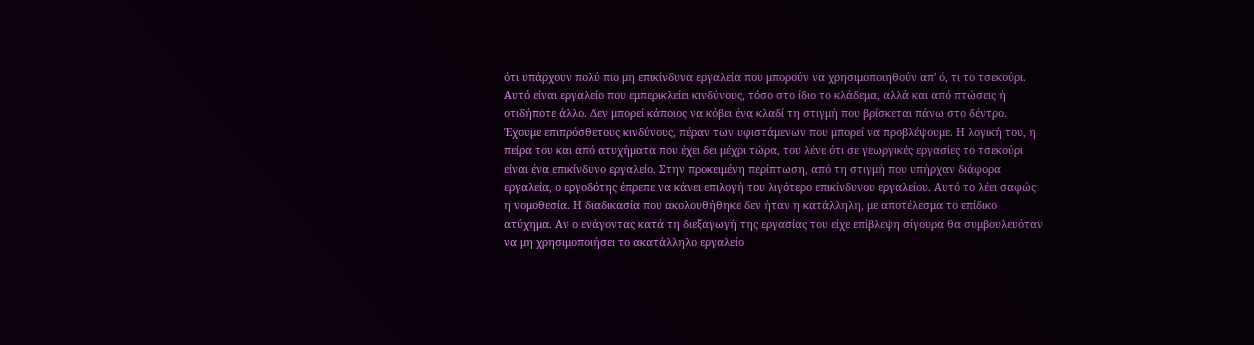ότι υπάρχουν πολύ πιο μη επικίνδυνα εργαλεία που μπορούν να χρησιμοποιηθούν απ' ό, τι το τσεκούρι. Αυτό είναι εργαλείο που εμπερικλείει κινδύνους, τόσο στο ίδιο το κλάδεμα, αλλά και από πτώσεις ή οτιδήποτε άλλο. Δεν μπορεί κάποιος να κόβει ένα κλαδί τη στιγμή που βρίσκεται πάνω στο δέντρο. Έχουμε επιπρόσθετους κινδύνους, πέραν των υφιστάμενων που μπορεί να προβλέψουμε. Η λογική του, η πείρα του και από ατυχήματα που έχει δει μέχρι τώρα, του λένε ότι σε γεωργικές εργασίες το τσεκούρι είναι ένα επικίνδυνο εργαλείο. Στην προκειμένη περίπτωση, από τη στιγμή που υπήρχαν διάφορα εργαλεία, ο εργοδότης έπρεπε να κάνει επιλογή του λιγότερο επικίνδυνου εργαλείου. Αυτό το λέει σαφώς η νομοθεσία. Η διαδικασία που ακολουθήθηκε δεν ήταν η κατάλληλη, με αποτέλεσμα το επίδικο ατύχημα. Αν ο ενάγοντας κατά τη διεξαγωγή της εργασίας του είχε επίβλεψη σίγουρα θα συμβουλευόταν να μη χρησιμοποιήσει το ακατάλληλο εργαλείο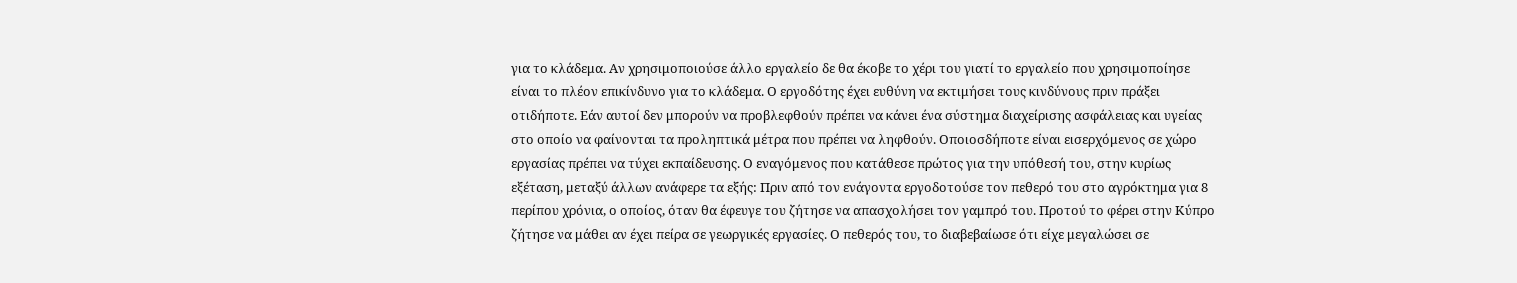για το κλάδεμα. Αν χρησιμοποιούσε άλλο εργαλείο δε θα έκοβε το χέρι του γιατί το εργαλείο που χρησιμοποίησε είναι το πλέον επικίνδυνο για το κλάδεμα. Ο εργοδότης έχει ευθύνη να εκτιμήσει τους κινδύνους πριν πράξει οτιδήποτε. Εάν αυτοί δεν μπορούν να προβλεφθούν πρέπει να κάνει ένα σύστημα διαχείρισης ασφάλειας και υγείας στο οποίο να φαίνονται τα προληπτικά μέτρα που πρέπει να ληφθούν. Οποιοσδήποτε είναι εισερχόμενος σε χώρο εργασίας πρέπει να τύχει εκπαίδευσης. Ο εναγόμενος που κατάθεσε πρώτος για την υπόθεσή του, στην κυρίως εξέταση, μεταξύ άλλων ανάφερε τα εξής: Πριν από τον ενάγοντα εργοδοτούσε τον πεθερό του στο αγρόκτημα για 8 περίπου χρόνια, ο οποίος, όταν θα έφευγε του ζήτησε να απασχολήσει τον γαμπρό του. Προτού το φέρει στην Κύπρο ζήτησε να μάθει αν έχει πείρα σε γεωργικές εργασίες. Ο πεθερός του, το διαβεβαίωσε ότι είχε μεγαλώσει σε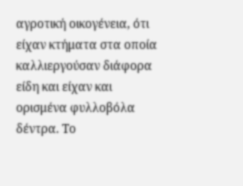αγροτική οικογένεια, ότι είχαν κτήματα στα οποία καλλιεργούσαν διάφορα είδη και είχαν και ορισμένα φυλλοβόλα δέντρα. Το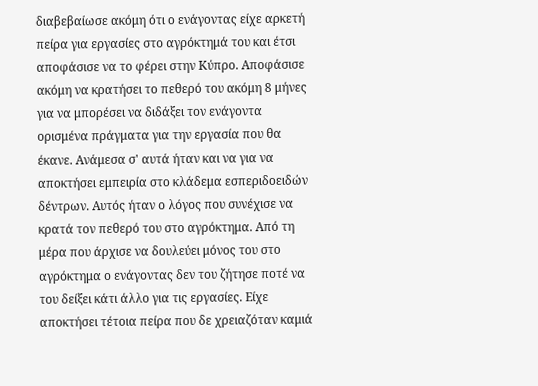διαβεβαίωσε ακόμη ότι ο ενάγοντας είχε αρκετή πείρα για εργασίες στο αγρόκτημά του και έτσι αποφάσισε να το φέρει στην Κύπρο. Αποφάσισε ακόμη να κρατήσει το πεθερό του ακόμη 8 μήνες για να μπορέσει να διδάξει τον ενάγοντα ορισμένα πράγματα για την εργασία που θα έκανε. Ανάμεσα σ' αυτά ήταν και να για να αποκτήσει εμπειρία στο κλάδεμα εσπεριδοειδών δέντρων. Αυτός ήταν ο λόγος που συνέχισε να κρατά τον πεθερό του στο αγρόκτημα. Από τη μέρα που άρχισε να δουλεύει μόνος του στο αγρόκτημα ο ενάγοντας δεν του ζήτησε ποτέ να του δείξει κάτι άλλο για τις εργασίες. Είχε αποκτήσει τέτοια πείρα που δε χρειαζόταν καμιά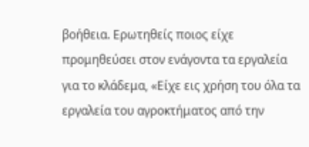βοήθεια. Ερωτηθείς ποιος είχε προμηθεύσει στον ενάγοντα τα εργαλεία για το κλάδεμα, «Είχε εις χρήση του όλα τα εργαλεία του αγροκτήματος από την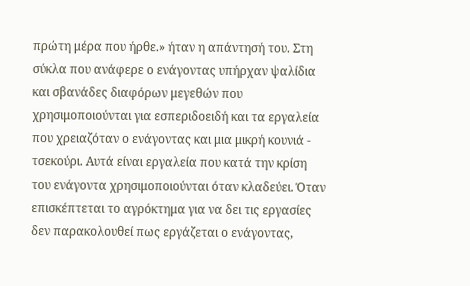πρώτη μέρα που ήρθε.» ήταν η απάντησή του. Στη σύκλα που ανάφερε ο ενάγοντας υπήρχαν ψαλίδια και σβανάδες διαφόρων μεγεθών που χρησιμοποιούνται για εσπεριδοειδή και τα εργαλεία που χρειαζόταν ο ενάγοντας και μια μικρή κουνιά - τσεκούρι. Αυτά είναι εργαλεία που κατά την κρίση του ενάγοντα χρησιμοποιούνται όταν κλαδεύει. Όταν επισκέπτεται το αγρόκτημα για να δει τις εργασίες δεν παρακολουθεί πως εργάζεται ο ενάγοντας,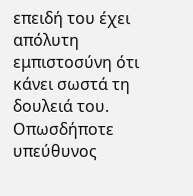επειδή του έχει απόλυτη εμπιστοσύνη ότι κάνει σωστά τη δουλειά του. Οπωσδήποτε υπεύθυνος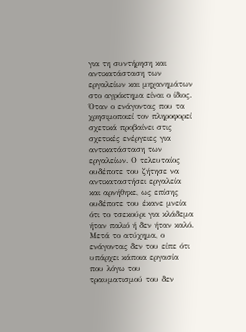για τη συντήρηση και αντικατάσταση των εργαλείων και μηχανημάτων στο αγρόκτημα είναι ο ίδιος. Όταν ο ενάγοντας που τα χρησιμοποιεί τον πληροφορεί σχετικά προβαίνει στις σχετικές ενέργειες για αντικατάσταση των εργαλείων. Ο τελευταίος ουδέποτε του ζήτησε να αντικαταστήσει εργαλεία και αρνήθηκε, ως επίσης ουδέποτε του έκανε μνεία ότι το τσεκούρι για κλάδεμα ήταν παλιό ή δεν ήταν καλό. Μετά το ατύχημα, ο ενάγοντας δεν του είπε ότι υπάρχει κάποια εργασία που λόγω του τραυματισμού του δεν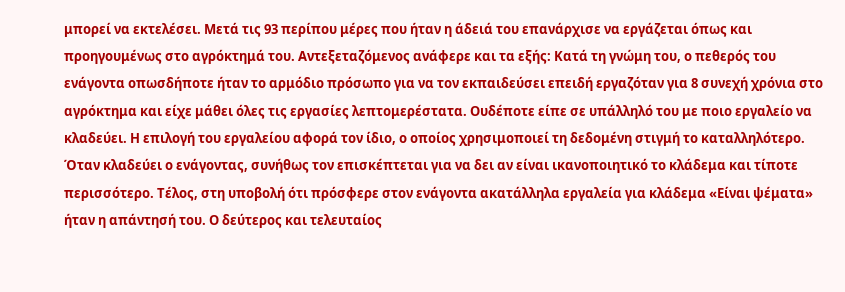μπορεί να εκτελέσει. Μετά τις 93 περίπου μέρες που ήταν η άδειά του επανάρχισε να εργάζεται όπως και προηγουμένως στο αγρόκτημά του. Αντεξεταζόμενος ανάφερε και τα εξής: Κατά τη γνώμη του, ο πεθερός του ενάγοντα οπωσδήποτε ήταν το αρμόδιο πρόσωπο για να τον εκπαιδεύσει επειδή εργαζόταν για 8 συνεχή χρόνια στο αγρόκτημα και είχε μάθει όλες τις εργασίες λεπτομερέστατα. Ουδέποτε είπε σε υπάλληλό του με ποιο εργαλείο να κλαδεύει. Η επιλογή του εργαλείου αφορά τον ίδιο, ο οποίος χρησιμοποιεί τη δεδομένη στιγμή το καταλληλότερο. Όταν κλαδεύει ο ενάγοντας, συνήθως τον επισκέπτεται για να δει αν είναι ικανοποιητικό το κλάδεμα και τίποτε περισσότερο. Τέλος, στη υποβολή ότι πρόσφερε στον ενάγοντα ακατάλληλα εργαλεία για κλάδεμα «Είναι ψέματα» ήταν η απάντησή του. Ο δεύτερος και τελευταίος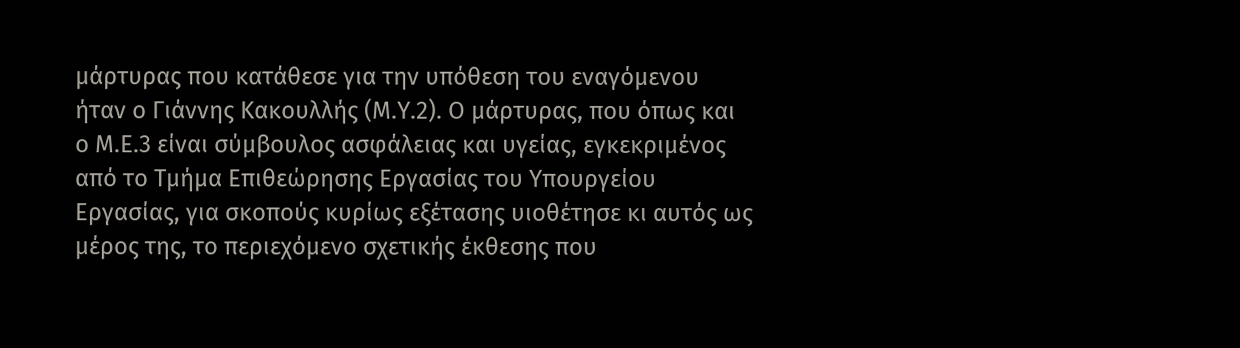μάρτυρας που κατάθεσε για την υπόθεση του εναγόμενου ήταν ο Γιάννης Κακουλλής (Μ.Υ.2). Ο μάρτυρας, που όπως και ο Μ.Ε.3 είναι σύμβουλος ασφάλειας και υγείας, εγκεκριμένος από το Τμήμα Επιθεώρησης Εργασίας του Υπουργείου Εργασίας, για σκοπούς κυρίως εξέτασης υιοθέτησε κι αυτός ως μέρος της, το περιεχόμενο σχετικής έκθεσης που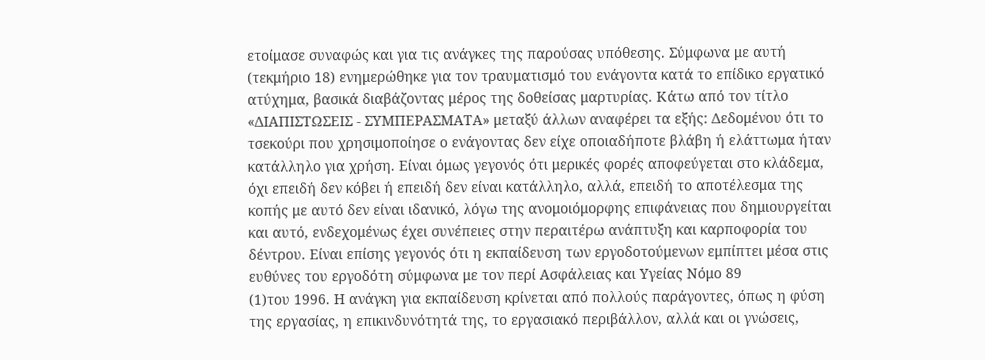ετοίμασε συναφώς και για τις ανάγκες της παρούσας υπόθεσης. Σύμφωνα με αυτή (τεκμήριο 18) ενημερώθηκε για τον τραυματισμό του ενάγοντα κατά το επίδικο εργατικό ατύχημα, βασικά διαβάζοντας μέρος της δοθείσας μαρτυρίας. Κάτω από τον τίτλο «ΔΙΑΠΙΣΤΩΣΕΙΣ - ΣΥΜΠΕΡΑΣΜΑΤΑ» μεταξύ άλλων αναφέρει τα εξής: Δεδομένου ότι το τσεκούρι που χρησιμοποίησε ο ενάγοντας δεν είχε οποιαδήποτε βλάβη ή ελάττωμα ήταν κατάλληλο για χρήση. Είναι όμως γεγονός ότι μερικές φορές αποφεύγεται στο κλάδεμα, όχι επειδή δεν κόβει ή επειδή δεν είναι κατάλληλο, αλλά, επειδή το αποτέλεσμα της κοπής με αυτό δεν είναι ιδανικό, λόγω της ανομοιόμορφης επιφάνειας που δημιουργείται και αυτό, ενδεχομένως έχει συνέπειες στην περαιτέρω ανάπτυξη και καρποφορία του δέντρου. Είναι επίσης γεγονός ότι η εκπαίδευση των εργοδοτούμενων εμπίπτει μέσα στις ευθύνες του εργοδότη σύμφωνα με τον περί Ασφάλειας και Υγείας Νόμο 89
(1)του 1996. Η ανάγκη για εκπαίδευση κρίνεται από πολλούς παράγοντες, όπως η φύση της εργασίας, η επικινδυνότητά της, το εργασιακό περιβάλλον, αλλά και οι γνώσεις,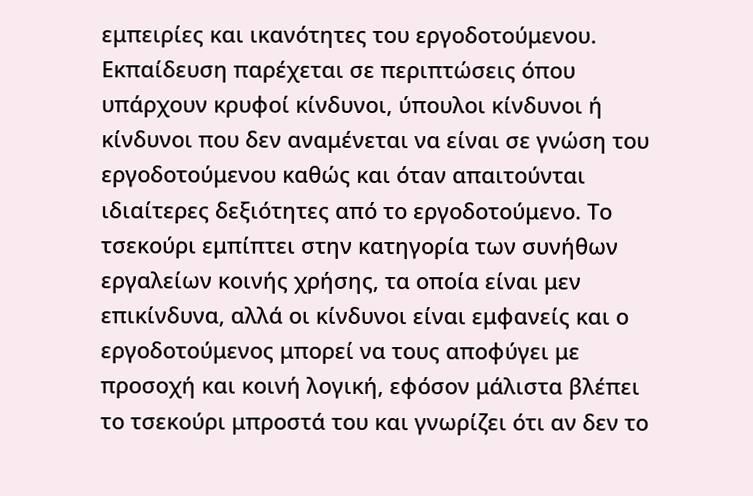εμπειρίες και ικανότητες του εργοδοτούμενου. Εκπαίδευση παρέχεται σε περιπτώσεις όπου υπάρχουν κρυφοί κίνδυνοι, ύπουλοι κίνδυνοι ή κίνδυνοι που δεν αναμένεται να είναι σε γνώση του εργοδοτούμενου καθώς και όταν απαιτούνται ιδιαίτερες δεξιότητες από το εργοδοτούμενο. Το τσεκούρι εμπίπτει στην κατηγορία των συνήθων εργαλείων κοινής χρήσης, τα οποία είναι μεν επικίνδυνα, αλλά οι κίνδυνοι είναι εμφανείς και ο εργοδοτούμενος μπορεί να τους αποφύγει με προσοχή και κοινή λογική, εφόσον μάλιστα βλέπει το τσεκούρι μπροστά του και γνωρίζει ότι αν δεν το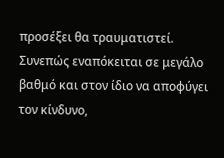προσέξει θα τραυματιστεί. Συνεπώς εναπόκειται σε μεγάλο βαθμό και στον ίδιο να αποφύγει τον κίνδυνο,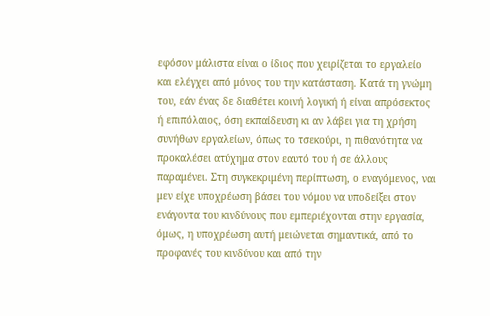εφόσον μάλιστα είναι ο ίδιος που χειρίζεται το εργαλείο και ελέγχει από μόνος του την κατάσταση. Κατά τη γνώμη του, εάν ένας δε διαθέτει κοινή λογική ή είναι απρόσεκτος ή επιπόλαιος, όση εκπαίδευση κι αν λάβει για τη χρήση συνήθων εργαλείων, όπως το τσεκούρι, η πιθανότητα να προκαλέσει ατύχημα στον εαυτό του ή σε άλλους παραμένει. Στη συγκεκριμένη περίπτωση, ο εναγόμενος, ναι μεν είχε υποχρέωση βάσει του νόμου να υποδείξει στον ενάγοντα του κινδύνους που εμπεριέχονται στην εργασία, όμως, η υποχρέωση αυτή μειώνεται σημαντικά, από το προφανές του κινδύνου και από την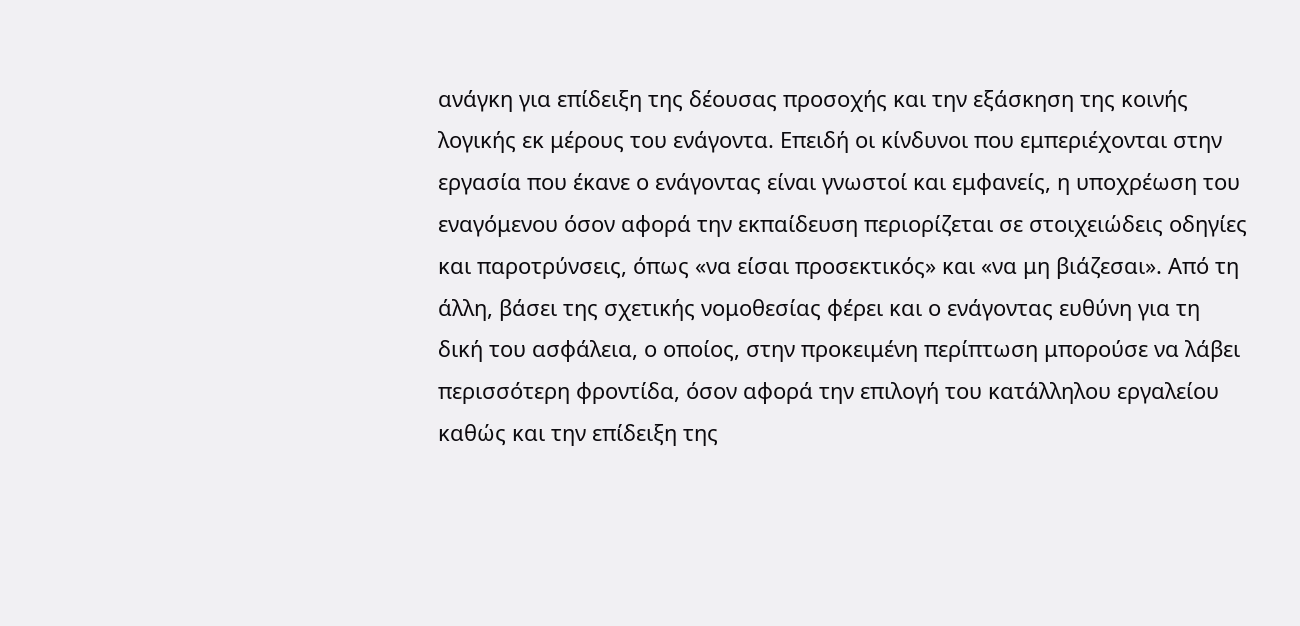ανάγκη για επίδειξη της δέουσας προσοχής και την εξάσκηση της κοινής λογικής εκ μέρους του ενάγοντα. Επειδή οι κίνδυνοι που εμπεριέχονται στην εργασία που έκανε ο ενάγοντας είναι γνωστοί και εμφανείς, η υποχρέωση του εναγόμενου όσον αφορά την εκπαίδευση περιορίζεται σε στοιχειώδεις οδηγίες και παροτρύνσεις, όπως «να είσαι προσεκτικός» και «να μη βιάζεσαι». Από τη άλλη, βάσει της σχετικής νομοθεσίας φέρει και ο ενάγοντας ευθύνη για τη δική του ασφάλεια, ο οποίος, στην προκειμένη περίπτωση μπορούσε να λάβει περισσότερη φροντίδα, όσον αφορά την επιλογή του κατάλληλου εργαλείου καθώς και την επίδειξη της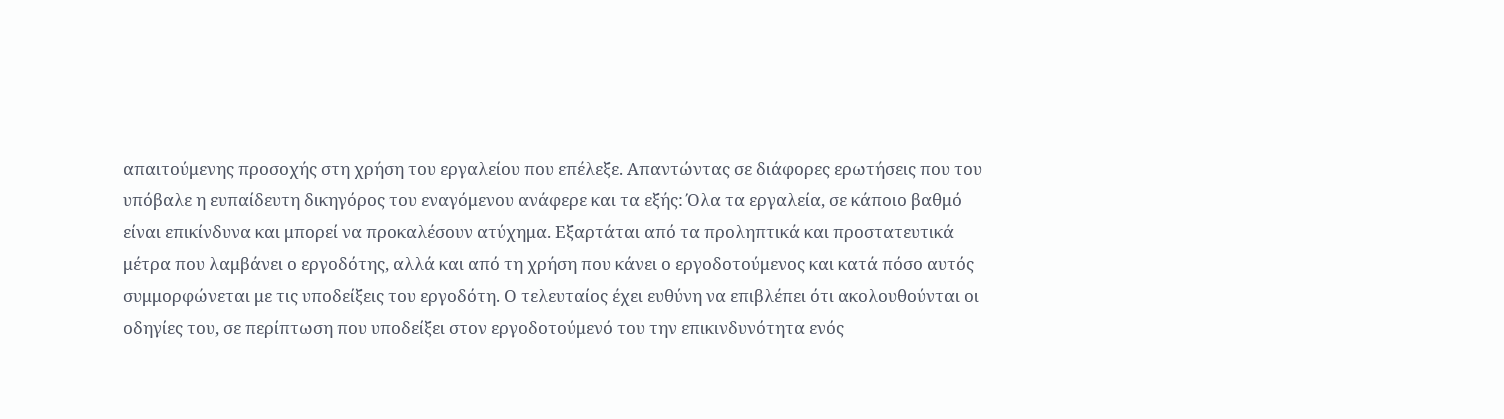απαιτούμενης προσοχής στη χρήση του εργαλείου που επέλεξε. Απαντώντας σε διάφορες ερωτήσεις που του υπόβαλε η ευπαίδευτη δικηγόρος του εναγόμενου ανάφερε και τα εξής: Όλα τα εργαλεία, σε κάποιο βαθμό είναι επικίνδυνα και μπορεί να προκαλέσουν ατύχημα. Εξαρτάται από τα προληπτικά και προστατευτικά μέτρα που λαμβάνει ο εργοδότης, αλλά και από τη χρήση που κάνει ο εργοδοτούμενος και κατά πόσο αυτός συμμορφώνεται με τις υποδείξεις του εργοδότη. Ο τελευταίος έχει ευθύνη να επιβλέπει ότι ακολουθούνται οι οδηγίες του, σε περίπτωση που υποδείξει στον εργοδοτούμενό του την επικινδυνότητα ενός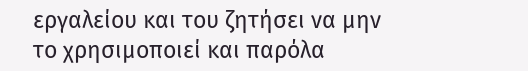εργαλείου και του ζητήσει να μην το χρησιμοποιεί και παρόλα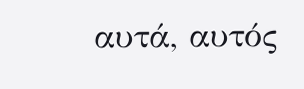αυτά, αυτός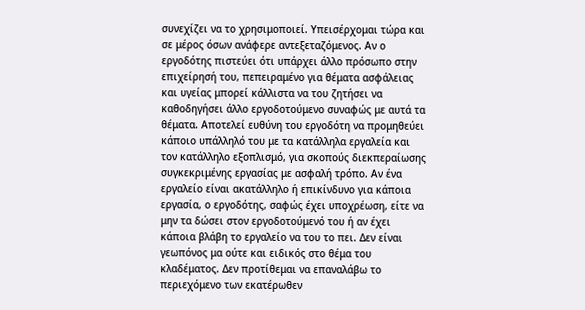συνεχίζει να το χρησιμοποιεί. Υπεισέρχομαι τώρα και σε μέρος όσων ανάφερε αντεξεταζόμενος. Αν ο εργοδότης πιστεύει ότι υπάρχει άλλο πρόσωπο στην επιχείρησή του, πεπειραμένο για θέματα ασφάλειας και υγείας μπορεί κάλλιστα να του ζητήσει να καθοδηγήσει άλλο εργοδοτούμενο συναφώς με αυτά τα θέματα. Αποτελεί ευθύνη του εργοδότη να προμηθεύει κάποιο υπάλληλό του με τα κατάλληλα εργαλεία και τον κατάλληλο εξοπλισμό, για σκοπούς διεκπεραίωσης συγκεκριμένης εργασίας με ασφαλή τρόπο. Αν ένα εργαλείο είναι ακατάλληλο ή επικίνδυνο για κάποια εργασία, ο εργοδότης, σαφώς έχει υποχρέωση, είτε να μην τα δώσει στον εργοδοτούμενό του ή αν έχει κάποια βλάβη το εργαλείο να του το πει. Δεν είναι γεωπόνος μα ούτε και ειδικός στο θέμα του κλαδέματος. Δεν προτίθεμαι να επαναλάβω το περιεχόμενο των εκατέρωθεν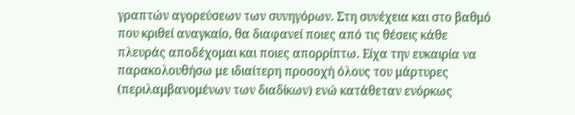γραπτών αγορεύσεων των συνηγόρων. Στη συνέχεια και στο βαθμό που κριθεί αναγκαίο, θα διαφανεί ποιες από τις θέσεις κάθε πλευράς αποδέχομαι και ποιες απορρίπτω. Είχα την ευκαιρία να παρακολουθήσω με ιδιαίτερη προσοχή όλους του μάρτυρες (περιλαμβανομένων των διαδίκων) ενώ κατάθεταν ενόρκως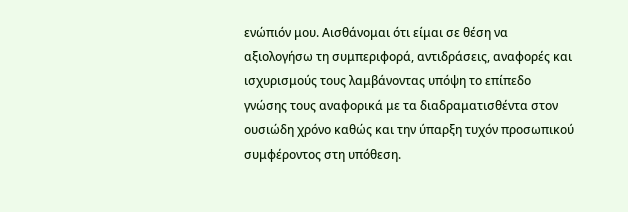ενώπιόν μου. Αισθάνομαι ότι είμαι σε θέση να αξιολογήσω τη συμπεριφορά, αντιδράσεις, αναφορές και ισχυρισμούς τους λαμβάνοντας υπόψη το επίπεδο γνώσης τους αναφορικά με τα διαδραματισθέντα στον ουσιώδη χρόνο καθώς και την ύπαρξη τυχόν προσωπικού συμφέροντος στη υπόθεση.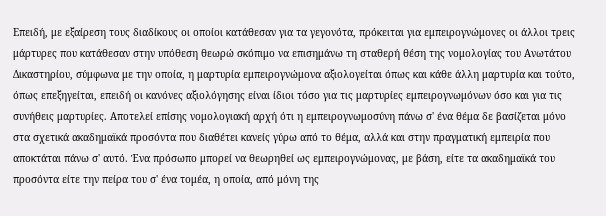Επειδή, με εξαίρεση τους διαδίκους οι οποίοι κατάθεσαν για τα γεγονότα, πρόκειται για εμπειρογνώμονες οι άλλοι τρεις μάρτυρες που κατάθεσαν στην υπόθεση θεωρώ σκόπιμο να επισημάνω τη σταθερή θέση της νομολογίας του Ανωτάτου Δικαστηρίου, σύμφωνα με την οποία, η μαρτυρία εμπειρογνώμονα αξιολογείται όπως και κάθε άλλη μαρτυρία και τούτο, όπως επεξηγείται, επειδή οι κανόνες αξιολόγησης είναι ίδιοι τόσο για τις μαρτυρίες εμπειρογνωμόνων όσο και για τις συνήθεις μαρτυρίες. Αποτελεί επίσης νομολογιακή αρχή ότι η εμπειρογνωμοσύνη πάνω σ' ένα θέμα δε βασίζεται μόνο στα σχετικά ακαδημαϊκά προσόντα που διαθέτει κανείς γύρω από το θέμα, αλλά και στην πραγματική εμπειρία που αποκτάται πάνω σ' αυτό. Ένα πρόσωπο μπορεί να θεωρηθεί ως εμπειρογνώμονας, με βάση, είτε τα ακαδημαϊκά του προσόντα είτε την πείρα του σ' ένα τομέα, η οποία, από μόνη της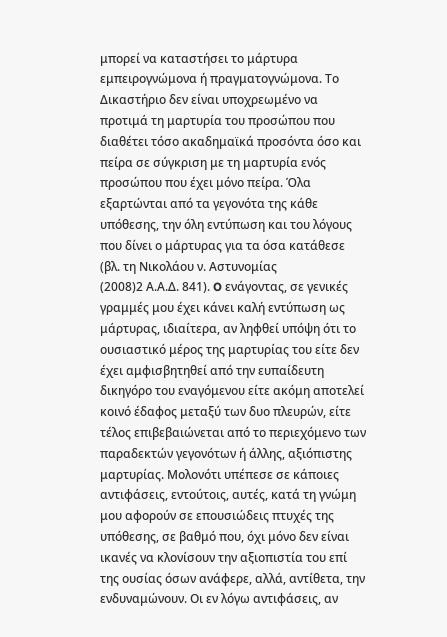μπορεί να καταστήσει το μάρτυρα εμπειρογνώμονα ή πραγματογνώμονα. Το Δικαστήριο δεν είναι υποχρεωμένο να προτιμά τη μαρτυρία του προσώπου που διαθέτει τόσο ακαδημαϊκά προσόντα όσο και πείρα σε σύγκριση με τη μαρτυρία ενός προσώπου που έχει μόνο πείρα. Όλα εξαρτώνται από τα γεγονότα της κάθε υπόθεσης, την όλη εντύπωση και του λόγους που δίνει ο μάρτυρας για τα όσα κατάθεσε (βλ. τη Νικολάου ν. Αστυνομίας
(2008)2 Α.Α.Δ. 841). O ενάγοντας, σε γενικές γραμμές μου έχει κάνει καλή εντύπωση ως μάρτυρας, ιδιαίτερα, αν ληφθεί υπόψη ότι το ουσιαστικό μέρος της μαρτυρίας του είτε δεν έχει αμφισβητηθεί από την ευπαίδευτη δικηγόρο του εναγόμενου είτε ακόμη αποτελεί κοινό έδαφος μεταξύ των δυο πλευρών, είτε τέλος επιβεβαιώνεται από το περιεχόμενο των παραδεκτών γεγονότων ή άλλης, αξιόπιστης μαρτυρίας. Μολονότι υπέπεσε σε κάποιες αντιφάσεις, εντούτοις, αυτές, κατά τη γνώμη μου αφορούν σε επουσιώδεις πτυχές της υπόθεσης, σε βαθμό που, όχι μόνο δεν είναι ικανές να κλονίσουν την αξιοπιστία του επί της ουσίας όσων ανάφερε, αλλά, αντίθετα, την ενδυναμώνουν. Οι εν λόγω αντιφάσεις, αν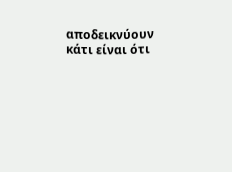αποδεικνύουν κάτι είναι ότι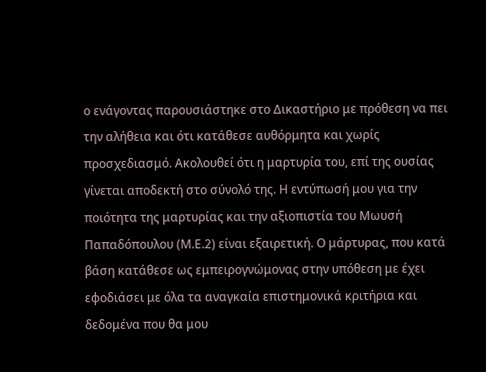ο ενάγοντας παρουσιάστηκε στο Δικαστήριο με πρόθεση να πει την αλήθεια και ότι κατάθεσε αυθόρμητα και χωρίς προσχεδιασμό. Ακολουθεί ότι η μαρτυρία του, επί της ουσίας γίνεται αποδεκτή στο σύνολό της. Η εντύπωσή μου για την ποιότητα της μαρτυρίας και την αξιοπιστία του Μωυσή Παπαδόπουλου (Μ.Ε.2) είναι εξαιρετική. Ο μάρτυρας, που κατά βάση κατάθεσε ως εμπειρογνώμονας στην υπόθεση με έχει εφοδιάσει με όλα τα αναγκαία επιστημονικά κριτήρια και δεδομένα που θα μου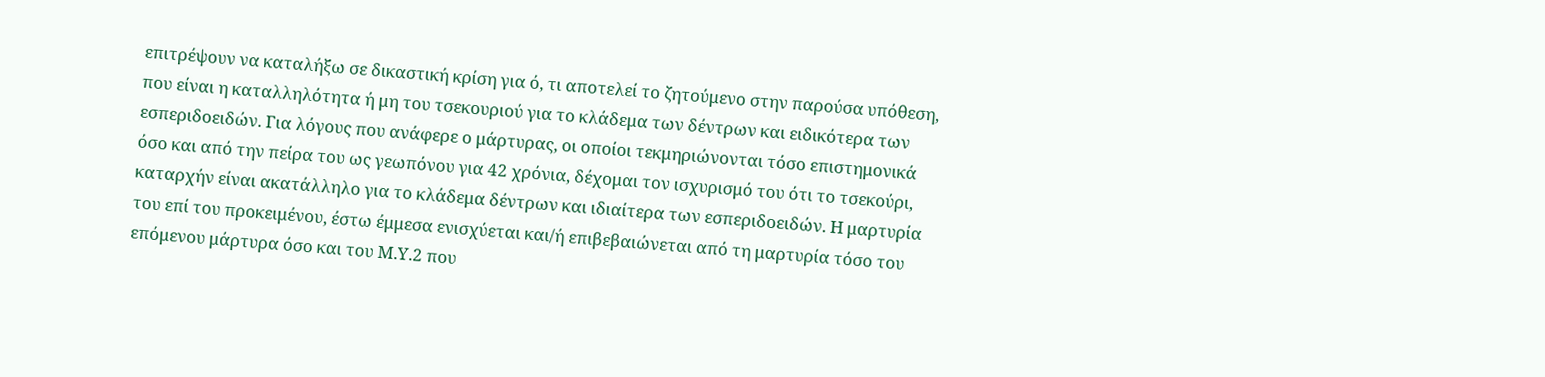επιτρέψουν να καταλήξω σε δικαστική κρίση για ό, τι αποτελεί το ζητούμενο στην παρούσα υπόθεση, που είναι η καταλληλότητα ή μη του τσεκουριού για το κλάδεμα των δέντρων και ειδικότερα των εσπεριδοειδών. Για λόγους που ανάφερε ο μάρτυρας, οι οποίοι τεκμηριώνονται τόσο επιστημονικά όσο και από την πείρα του ως γεωπόνου για 42 χρόνια, δέχομαι τον ισχυρισμό του ότι το τσεκούρι, καταρχήν είναι ακατάλληλο για το κλάδεμα δέντρων και ιδιαίτερα των εσπεριδοειδών. Η μαρτυρία του επί του προκειμένου, έστω έμμεσα ενισχύεται και/ή επιβεβαιώνεται από τη μαρτυρία τόσο του επόμενου μάρτυρα όσο και του Μ.Υ.2 που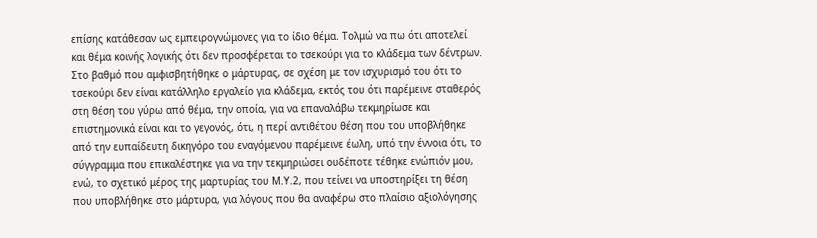επίσης κατάθεσαν ως εμπειρογνώμονες για το ίδιο θέμα. Τολμώ να πω ότι αποτελεί και θέμα κοινής λογικής ότι δεν προσφέρεται το τσεκούρι για το κλάδεμα των δέντρων. Στο βαθμό που αμφισβητήθηκε ο μάρτυρας, σε σχέση με τον ισχυρισμό του ότι το τσεκούρι δεν είναι κατάλληλο εργαλείο για κλάδεμα, εκτός του ότι παρέμεινε σταθερός στη θέση του γύρω από θέμα, την οποία, για να επαναλάβω τεκμηρίωσε και επιστημονικά είναι και το γεγονός, ότι, η περί αντιθέτου θέση που του υποβλήθηκε από την ευπαίδευτη δικηγόρο του εναγόμενου παρέμεινε έωλη, υπό την έννοια ότι, το σύγγραμμα που επικαλέστηκε για να την τεκμηριώσει ουδέποτε τέθηκε ενώπιόν μου, ενώ, το σχετικό μέρος της μαρτυρίας του Μ.Υ.2, που τείνει να υποστηρίξει τη θέση που υποβλήθηκε στο μάρτυρα, για λόγους που θα αναφέρω στο πλαίσιο αξιολόγησης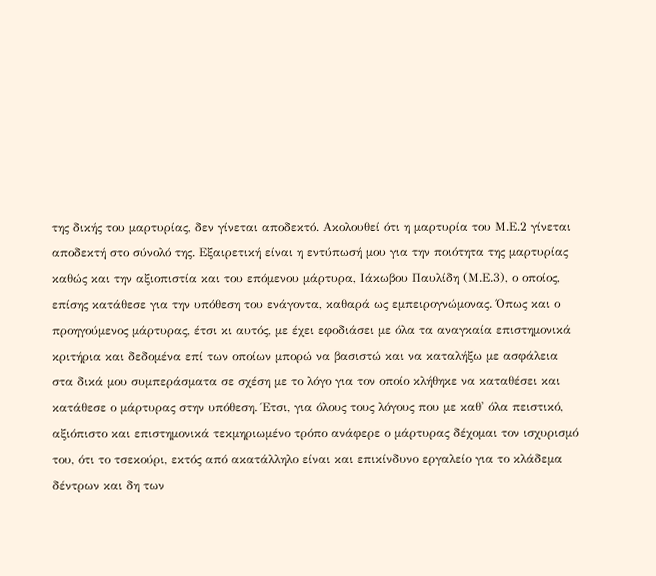της δικής του μαρτυρίας, δεν γίνεται αποδεκτό. Ακολουθεί ότι η μαρτυρία του Μ.Ε.2 γίνεται αποδεκτή στο σύνολό της. Εξαιρετική είναι η εντύπωσή μου για την ποιότητα της μαρτυρίας καθώς και την αξιοπιστία και του επόμενου μάρτυρα, Ιάκωβου Παυλίδη (Μ.Ε.3), ο οποίος, επίσης κατάθεσε για την υπόθεση του ενάγοντα, καθαρά ως εμπειρογνώμονας. Όπως και ο προηγούμενος μάρτυρας, έτσι κι αυτός, με έχει εφοδιάσει με όλα τα αναγκαία επιστημονικά κριτήρια και δεδομένα επί των οποίων μπορώ να βασιστώ και να καταλήξω με ασφάλεια στα δικά μου συμπεράσματα σε σχέση με το λόγο για τον οποίο κλήθηκε να καταθέσει και κατάθεσε ο μάρτυρας στην υπόθεση. Έτσι, για όλους τους λόγους που με καθ' όλα πειστικό, αξιόπιστο και επιστημονικά τεκμηριωμένο τρόπο ανάφερε ο μάρτυρας δέχομαι τον ισχυρισμό του, ότι το τσεκούρι, εκτός από ακατάλληλο είναι και επικίνδυνο εργαλείο για το κλάδεμα δέντρων και δη των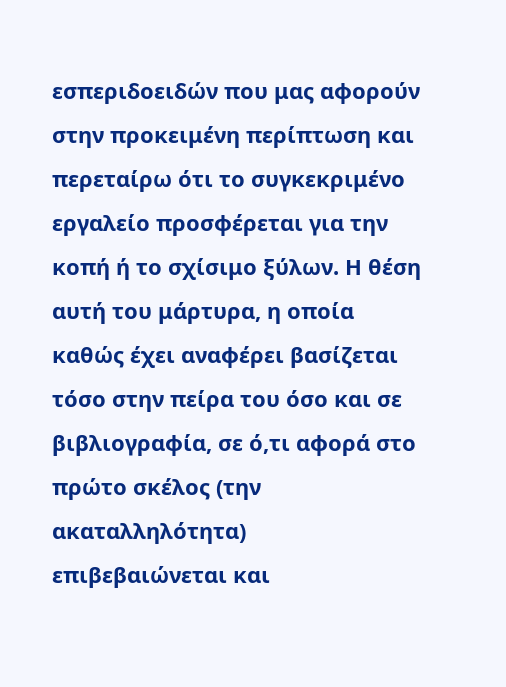εσπεριδοειδών που μας αφορούν στην προκειμένη περίπτωση και περεταίρω ότι το συγκεκριμένο εργαλείο προσφέρεται για την κοπή ή το σχίσιμο ξύλων. Η θέση αυτή του μάρτυρα, η οποία καθώς έχει αναφέρει βασίζεται τόσο στην πείρα του όσο και σε βιβλιογραφία, σε ό,τι αφορά στο πρώτο σκέλος (την ακαταλληλότητα) επιβεβαιώνεται και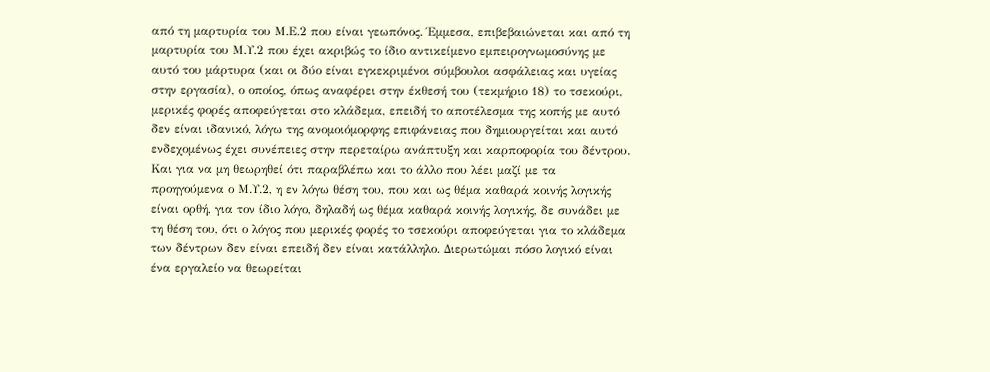από τη μαρτυρία του Μ.Ε.2 που είναι γεωπόνος. Έμμεσα, επιβεβαιώνεται και από τη μαρτυρία του Μ.Υ.2 που έχει ακριβώς το ίδιο αντικείμενο εμπειρογνωμοσύνης με αυτό του μάρτυρα (και οι δύο είναι εγκεκριμένοι σύμβουλοι ασφάλειας και υγείας στην εργασία), ο οποίος, όπως αναφέρει στην έκθεσή του (τεκμήριο 18) το τσεκούρι, μερικές φορές αποφεύγεται στο κλάδεμα, επειδή το αποτέλεσμα της κοπής με αυτό δεν είναι ιδανικό, λόγω της ανομοιόμορφης επιφάνειας που δημιουργείται και αυτό ενδεχομένως έχει συνέπειες στην περεταίρω ανάπτυξη και καρποφορία του δέντρου. Και για να μη θεωρηθεί ότι παραβλέπω και το άλλο που λέει μαζί με τα προηγούμενα ο Μ.Υ.2, η εν λόγω θέση του, που και ως θέμα καθαρά κοινής λογικής είναι ορθή, για τον ίδιο λόγο, δηλαδή ως θέμα καθαρά κοινής λογικής, δε συνάδει με τη θέση του, ότι ο λόγος που μερικές φορές το τσεκούρι αποφεύγεται για το κλάδεμα των δέντρων δεν είναι επειδή δεν είναι κατάλληλο. Διερωτώμαι πόσο λογικό είναι ένα εργαλείο να θεωρείται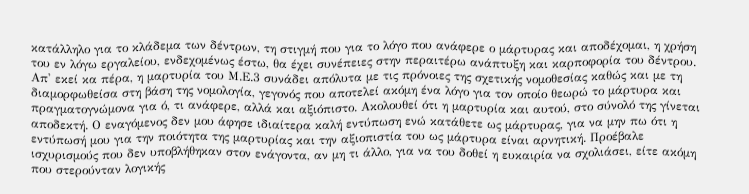κατάλληλο για το κλάδεμα των δέντρων, τη στιγμή που για το λόγο που ανάφερε ο μάρτυρας και αποδέχομαι, η χρήση του εν λόγω εργαλείου, ενδεχομένως έστω, θα έχει συνέπειες στην περαιτέρω ανάπτυξη και καρποφορία του δέντρου. Απ' εκεί κα πέρα, η μαρτυρία του Μ.Ε.3 συνάδει απόλυτα με τις πρόνοιες της σχετικής νομοθεσίας καθώς και με τη διαμορφωθείσα στη βάση της νομολογία, γεγονός που αποτελεί ακόμη ένα λόγο για τον οποίο θεωρώ το μάρτυρα και πραγματογνώμονα για ό, τι ανάφερε, αλλά και αξιόπιστο. Ακολουθεί ότι η μαρτυρία και αυτού, στο σύνολό της γίνεται αποδεκτή. Ο εναγόμενος δεν μου άφησε ιδιαίτερα καλή εντύπωση ενώ κατάθετε ως μάρτυρας, για να μην πω ότι η εντύπωσή μου για την ποιότητα της μαρτυρίας και την αξιοπιστία του ως μάρτυρα είναι αρνητική. Προέβαλε ισχυρισμούς που δεν υποβλήθηκαν στον ενάγοντα, αν μη τι άλλο, για να του δοθεί η ευκαιρία να σχολιάσει, είτε ακόμη που στερούνταν λογικής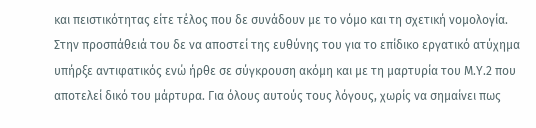και πειστικότητας είτε τέλος που δε συνάδουν με το νόμο και τη σχετική νομολογία. Στην προσπάθειά του δε να αποστεί της ευθύνης του για το επίδικο εργατικό ατύχημα υπήρξε αντιφατικός ενώ ήρθε σε σύγκρουση ακόμη και με τη μαρτυρία του Μ.Υ.2 που αποτελεί δικό του μάρτυρα. Για όλους αυτούς τους λόγους, χωρίς να σημαίνει πως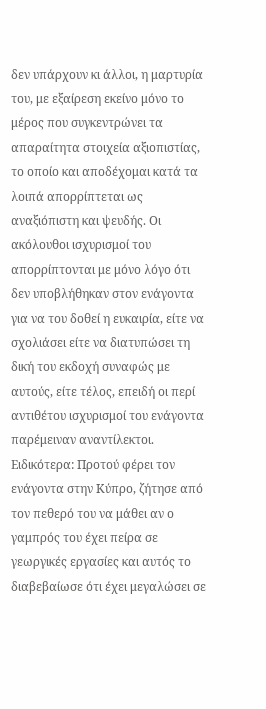δεν υπάρχουν κι άλλοι, η μαρτυρία του, με εξαίρεση εκείνο μόνο το μέρος που συγκεντρώνει τα απαραίτητα στοιχεία αξιοπιστίας, το οποίο και αποδέχομαι κατά τα λοιπά απορρίπτεται ως αναξιόπιστη και ψευδής. Οι ακόλουθοι ισχυρισμοί του απορρίπτονται με μόνο λόγο ότι δεν υποβλήθηκαν στον ενάγοντα για να του δοθεί η ευκαιρία, είτε να σχολιάσει είτε να διατυπώσει τη δική του εκδοχή συναφώς με αυτούς, είτε τέλος, επειδή οι περί αντιθέτου ισχυρισμοί του ενάγοντα παρέμειναν αναντίλεκτοι. Ειδικότερα: Προτού φέρει τον ενάγοντα στην Κύπρο, ζήτησε από τον πεθερό του να μάθει αν ο γαμπρός του έχει πείρα σε γεωργικές εργασίες και αυτός το διαβεβαίωσε ότι έχει μεγαλώσει σε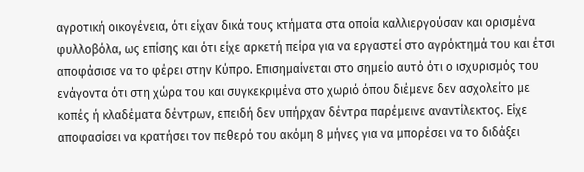αγροτική οικογένεια, ότι είχαν δικά τους κτήματα στα οποία καλλιεργούσαν και ορισμένα φυλλοβόλα, ως επίσης και ότι είχε αρκετή πείρα για να εργαστεί στο αγρόκτημά του και έτσι αποφάσισε να το φέρει στην Κύπρο. Επισημαίνεται στο σημείο αυτό ότι ο ισχυρισμός του ενάγοντα ότι στη χώρα του και συγκεκριμένα στο χωριό όπου διέμενε δεν ασχολείτο με κοπές ή κλαδέματα δέντρων, επειδή δεν υπήρχαν δέντρα παρέμεινε αναντίλεκτος. Είχε αποφασίσει να κρατήσει τον πεθερό του ακόμη 8 μήνες για να μπορέσει να το διδάξει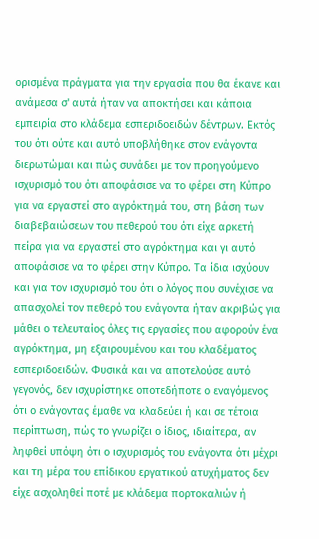ορισμένα πράγματα για την εργασία που θα έκανε και ανάμεσα σ' αυτά ήταν να αποκτήσει και κάποια εμπειρία στο κλάδεμα εσπεριδοειδών δέντρων. Εκτός του ότι ούτε και αυτό υποβλήθηκε στον ενάγοντα διερωτώμαι και πώς συνάδει με τον προηγούμενο ισχυρισμό του ότι αποφάσισε να το φέρει στη Κύπρο για να εργαστεί στο αγρόκτημά του, στη βάση των διαβεβαιώσεων του πεθερού του ότι είχε αρκετή πείρα για να εργαστεί στο αγρόκτημα και γι αυτό αποφάσισε να το φέρει στην Κύπρο. Τα ίδια ισχύουν και για τον ισχυρισμό του ότι ο λόγος που συνέχισε να απασχολεί τον πεθερό του ενάγοντα ήταν ακριβώς για μάθει ο τελευταίος όλες τις εργασίες που αφορούν ένα αγρόκτημα, μη εξαιρουμένου και του κλαδέματος εσπεριδοειδών. Φυσικά και να αποτελούσε αυτό γεγονός, δεν ισχυρίστηκε οποτεδήποτε ο εναγόμενος ότι ο ενάγοντας έμαθε να κλαδεύει ή και σε τέτοια περίπτωση, πώς το γνωρίζει ο ίδιος, ιδιαίτερα, αν ληφθεί υπόψη ότι ο ισχυρισμός του ενάγοντα ότι μέχρι και τη μέρα του επίδικου εργατικού ατυχήματος δεν είχε ασχοληθεί ποτέ με κλάδεμα πορτοκαλιών ή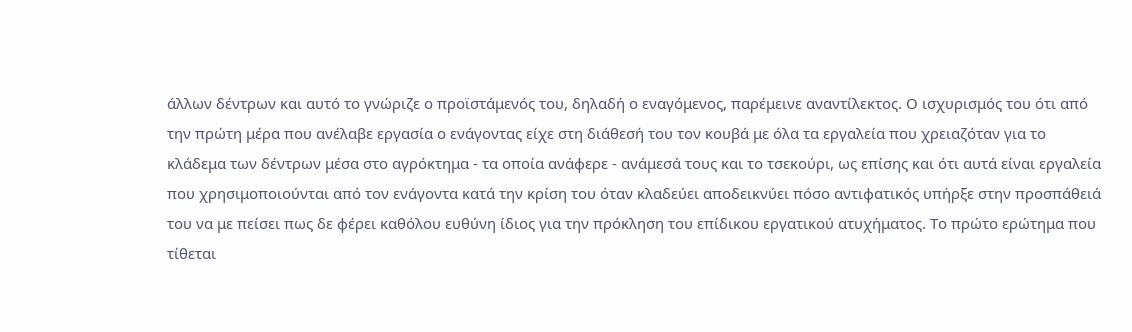άλλων δέντρων και αυτό το γνώριζε ο προϊστάμενός του, δηλαδή ο εναγόμενος, παρέμεινε αναντίλεκτος. Ο ισχυρισμός του ότι από την πρώτη μέρα που ανέλαβε εργασία ο ενάγοντας είχε στη διάθεσή του τον κουβά με όλα τα εργαλεία που χρειαζόταν για το κλάδεμα των δέντρων μέσα στο αγρόκτημα - τα οποία ανάφερε - ανάμεσά τους και το τσεκούρι, ως επίσης και ότι αυτά είναι εργαλεία που χρησιμοποιούνται από τον ενάγοντα κατά την κρίση του όταν κλαδεύει αποδεικνύει πόσο αντιφατικός υπήρξε στην προσπάθειά του να με πείσει πως δε φέρει καθόλου ευθύνη ίδιος για την πρόκληση του επίδικου εργατικού ατυχήματος. Το πρώτο ερώτημα που τίθεται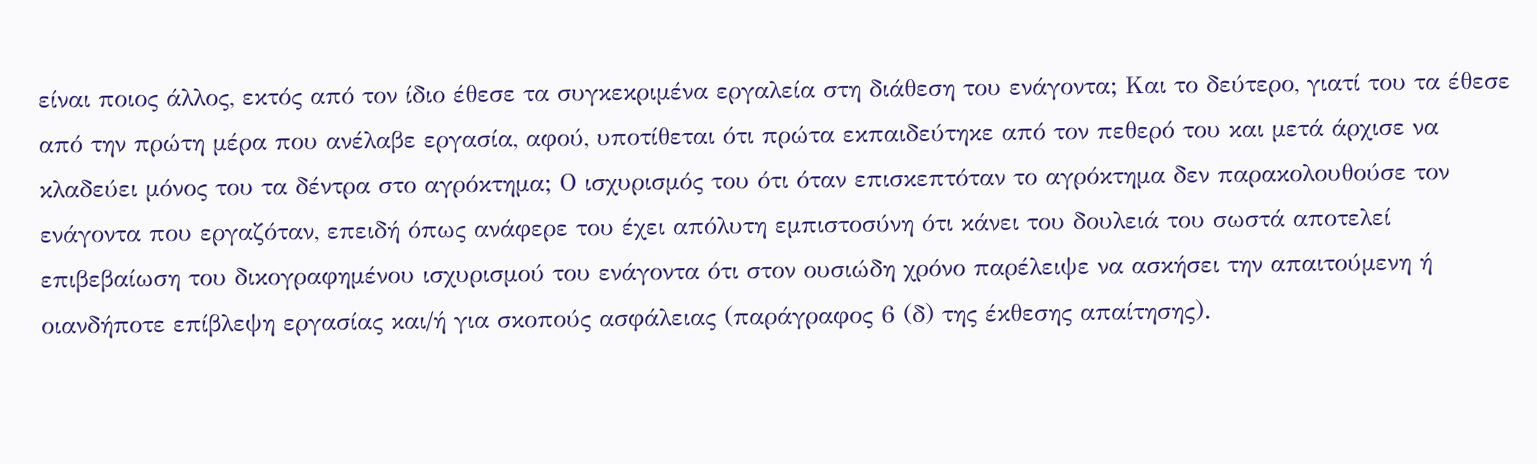είναι ποιος άλλος, εκτός από τον ίδιο έθεσε τα συγκεκριμένα εργαλεία στη διάθεση του ενάγοντα; Και το δεύτερο, γιατί του τα έθεσε από την πρώτη μέρα που ανέλαβε εργασία, αφού, υποτίθεται ότι πρώτα εκπαιδεύτηκε από τον πεθερό του και μετά άρχισε να κλαδεύει μόνος του τα δέντρα στο αγρόκτημα; Ο ισχυρισμός του ότι όταν επισκεπτόταν το αγρόκτημα δεν παρακολουθούσε τον ενάγοντα που εργαζόταν, επειδή όπως ανάφερε του έχει απόλυτη εμπιστοσύνη ότι κάνει του δουλειά του σωστά αποτελεί επιβεβαίωση του δικογραφημένου ισχυρισμού του ενάγοντα ότι στον ουσιώδη χρόνο παρέλειψε να ασκήσει την απαιτούμενη ή οιανδήποτε επίβλεψη εργασίας και/ή για σκοπούς ασφάλειας (παράγραφος 6 (δ) της έκθεσης απαίτησης).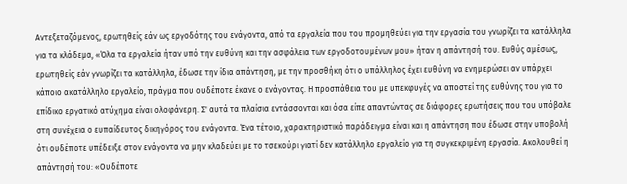Αντεξεταζόμενος, ερωτηθείς εάν ως εργοδότης του ενάγοντα, από τα εργαλεία που του προμηθεύει για την εργασία του γνωρίζει τα κατάλληλα για τα κλάδεμα, «Όλα τα εργαλεία ήταν υπό την ευθύνη και την ασφάλεια των εργοδοτουμένων μου» ήταν η απάντησή του. Ευθύς αμέσως, ερωτηθείς εάν γνωρίζει τα κατάλληλα, έδωσε την ίδια απάντηση, με την προσθήκη ότι ο υπάλληλος έχει ευθύνη να ενημερώσει αν υπάρχει κάποιο ακατάλληλο εργαλείο, πράγμα που ουδέποτε έκανε ο ενάγοντας. Η προσπάθεια του με υπεκφυγές να αποστεί της ευθύνης του για το επίδικο εργατικό ατύχημα είναι ολοφάνερη. Σ' αυτά τα πλαίσια εντάσσονται και όσα είπε απαντώντας σε διάφορες ερωτήσεις που του υπόβαλε στη συνέχεια ο ευπαίδευτος δικηγόρος του ενάγοντα. Ένα τέτοιο, χαρακτηριστικό παράδειγμα είναι και η απάντηση που έδωσε στην υποβολή ότι ουδέποτε υπέδειξε στον ενάγοντα να μην κλαδεύει με το τσεκούρι γιατί δεν κατάλληλο εργαλείο για τη συγκεκριμένη εργασία. Ακολουθεί η απάντησή του: «Ουδέποτε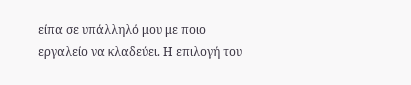είπα σε υπάλληλό μου με ποιο εργαλείο να κλαδεύει. Η επιλογή του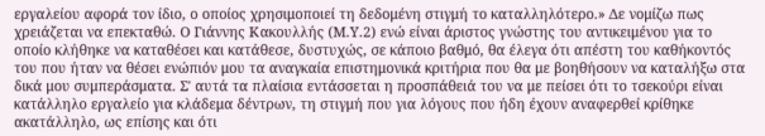εργαλείου αφορά τον ίδιο, ο οποίος χρησιμοποιεί τη δεδομένη στιγμή το καταλληλότερο.» Δε νομίζω πως χρειάζεται να επεκταθώ. Ο Γιάννης Κακουλλής (Μ.Υ.2) ενώ είναι άριστος γνώστης του αντικειμένου για το οποίο κλήθηκε να καταθέσει και κατάθεσε, δυστυχώς, σε κάποιο βαθμό, θα έλεγα ότι απέστη του καθήκοντός του που ήταν να θέσει ενώπιόν μου τα αναγκαία επιστημονικά κριτήρια που θα με βοηθήσουν να καταλήξω στα δικά μου συμπεράσματα. Σ' αυτά τα πλαίσια εντάσσεται η προσπάθειά του να με πείσει ότι το τσεκούρι είναι κατάλληλο εργαλείο για κλάδεμα δέντρων, τη στιγμή που για λόγους που ήδη έχουν αναφερθεί κρίθηκε ακατάλληλο, ως επίσης και ότι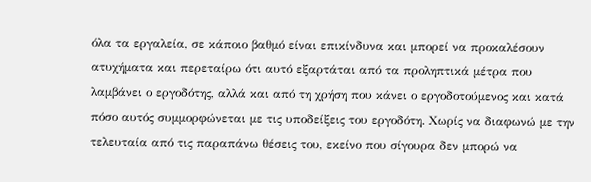όλα τα εργαλεία, σε κάποιο βαθμό είναι επικίνδυνα και μπορεί να προκαλέσουν ατυχήματα και περεταίρω ότι αυτό εξαρτάται από τα προληπτικά μέτρα που λαμβάνει ο εργοδότης, αλλά και από τη χρήση που κάνει ο εργοδοτούμενος και κατά πόσο αυτός συμμορφώνεται με τις υποδείξεις του εργοδότη. Χωρίς να διαφωνώ με την τελευταία από τις παραπάνω θέσεις του, εκείνο που σίγουρα δεν μπορώ να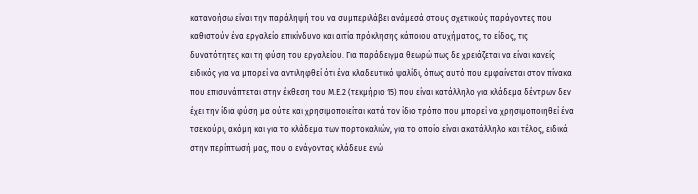κατανοήσω είναι την παράληψή του να συμπεριλάβει ανάμεσά στους σχετικούς παράγοντες που καθιστούν ένα εργαλείο επικίνδυνο και αιτία πρόκλησης κάποιου ατυχήματος, το είδος, τις δυνατότητες και τη φύση του εργαλείου. Για παράδειγμα θεωρώ πως δε χρειάζεται να είναι κανείς ειδικός για να μπορεί να αντιληφθεί ότι ένα κλαδευτικό ψαλίδι, όπως αυτό που εμφαίνεται στον πίνακα που επισυνάπτεται στην έκθεση του Μ.Ε.2 (τεκμήριο 15) που είναι κατάλληλο για κλάδεμα δέντρων δεν έχει την ίδια φύση μα ούτε και χρησιμοποιείται κατά τον ίδιο τρόπο που μπορεί να χρησιμοποιηθεί ένα τσεκούρι, ακόμη και για το κλάδεμα των πορτοκαλιών, για το οποίο είναι ακατάλληλο και τέλος, ειδικά στην περίπτωσή μας, που ο ενάγοντας κλάδευε ενώ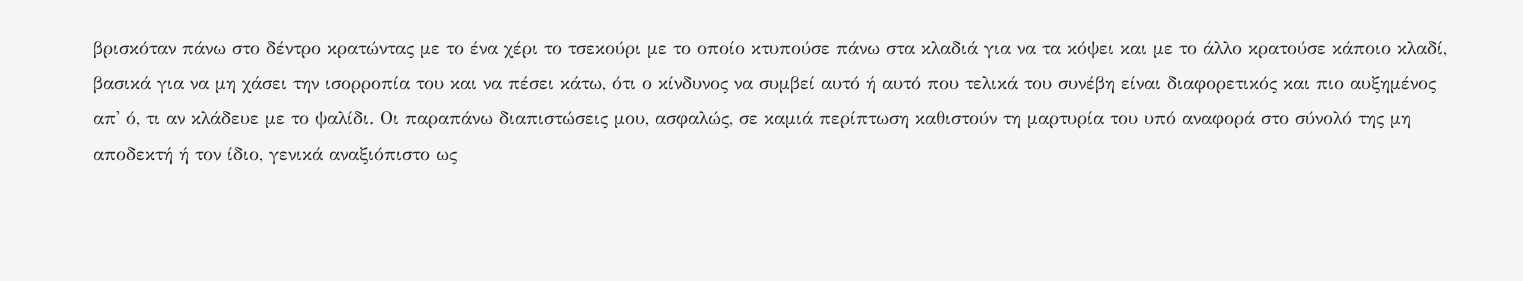βρισκόταν πάνω στο δέντρο κρατώντας με το ένα χέρι το τσεκούρι με το οποίο κτυπούσε πάνω στα κλαδιά για να τα κόψει και με το άλλο κρατούσε κάποιο κλαδί, βασικά για να μη χάσει την ισορροπία του και να πέσει κάτω, ότι ο κίνδυνος να συμβεί αυτό ή αυτό που τελικά του συνέβη είναι διαφορετικός και πιο αυξημένος απ' ό, τι αν κλάδευε με το ψαλίδι. Οι παραπάνω διαπιστώσεις μου, ασφαλώς, σε καμιά περίπτωση καθιστούν τη μαρτυρία του υπό αναφορά στο σύνολό της μη αποδεκτή ή τον ίδιο, γενικά αναξιόπιστο ως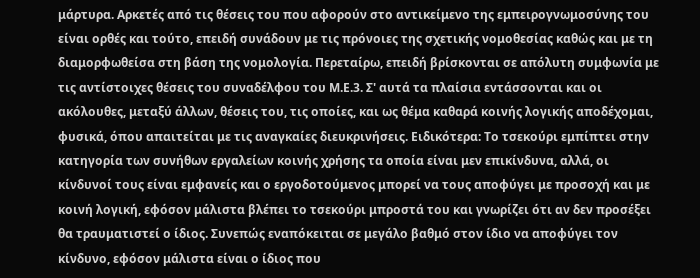μάρτυρα. Αρκετές από τις θέσεις του που αφορούν στο αντικείμενο της εμπειρογνωμοσύνης του είναι ορθές και τούτο, επειδή συνάδουν με τις πρόνοιες της σχετικής νομοθεσίας καθώς και με τη διαμορφωθείσα στη βάση της νομολογία. Περεταίρω, επειδή βρίσκονται σε απόλυτη συμφωνία με τις αντίστοιχες θέσεις του συναδέλφου του Μ.Ε.3. Σ' αυτά τα πλαίσια εντάσσονται και οι ακόλουθες, μεταξύ άλλων, θέσεις του, τις οποίες, και ως θέμα καθαρά κοινής λογικής αποδέχομαι, φυσικά, όπου απαιτείται με τις αναγκαίες διευκρινήσεις. Ειδικότερα: Το τσεκούρι εμπίπτει στην κατηγορία των συνήθων εργαλείων κοινής χρήσης τα οποία είναι μεν επικίνδυνα, αλλά, οι κίνδυνοί τους είναι εμφανείς και ο εργοδοτούμενος μπορεί να τους αποφύγει με προσοχή και με κοινή λογική, εφόσον μάλιστα βλέπει το τσεκούρι μπροστά του και γνωρίζει ότι αν δεν προσέξει θα τραυματιστεί ο ίδιος. Συνεπώς εναπόκειται σε μεγάλο βαθμό στον ίδιο να αποφύγει τον κίνδυνο, εφόσον μάλιστα είναι ο ίδιος που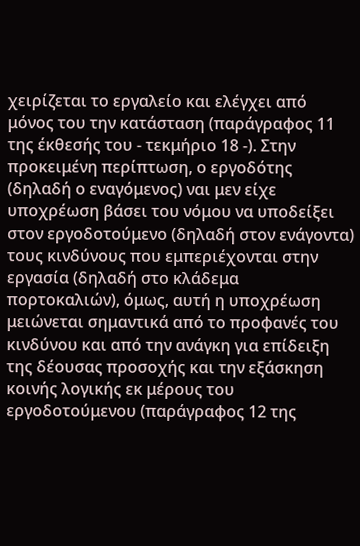χειρίζεται το εργαλείο και ελέγχει από μόνος του την κατάσταση (παράγραφος 11 της έκθεσής του - τεκμήριο 18 -). Στην προκειμένη περίπτωση, ο εργοδότης (δηλαδή ο εναγόμενος) ναι μεν είχε υποχρέωση βάσει του νόμου να υποδείξει στον εργοδοτούμενο (δηλαδή στον ενάγοντα) τους κινδύνους που εμπεριέχονται στην εργασία (δηλαδή στο κλάδεμα πορτοκαλιών), όμως, αυτή η υποχρέωση μειώνεται σημαντικά από το προφανές του κινδύνου και από την ανάγκη για επίδειξη της δέουσας προσοχής και την εξάσκηση κοινής λογικής εκ μέρους του εργοδοτούμενου (παράγραφος 12 της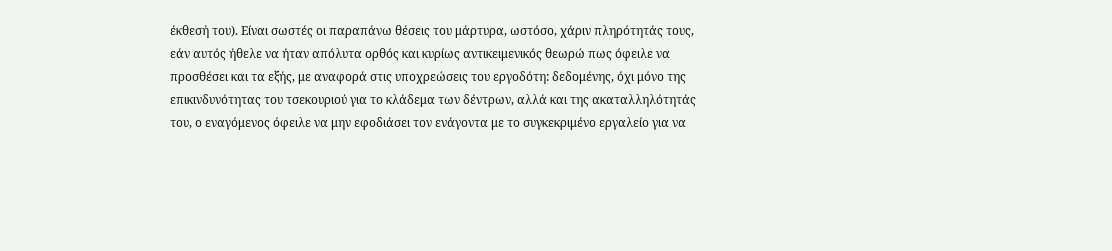έκθεσή του). Είναι σωστές οι παραπάνω θέσεις του μάρτυρα, ωστόσο, χάριν πληρότητάς τους, εάν αυτός ήθελε να ήταν απόλυτα ορθός και κυρίως αντικειμενικός θεωρώ πως όφειλε να προσθέσει και τα εξής, με αναφορά στις υποχρεώσεις του εργοδότη: δεδομένης, όχι μόνο της επικινδυνότητας του τσεκουριού για το κλάδεμα των δέντρων, αλλά και της ακαταλληλότητάς του, ο εναγόμενος όφειλε να μην εφοδιάσει τον ενάγοντα με το συγκεκριμένο εργαλείο για να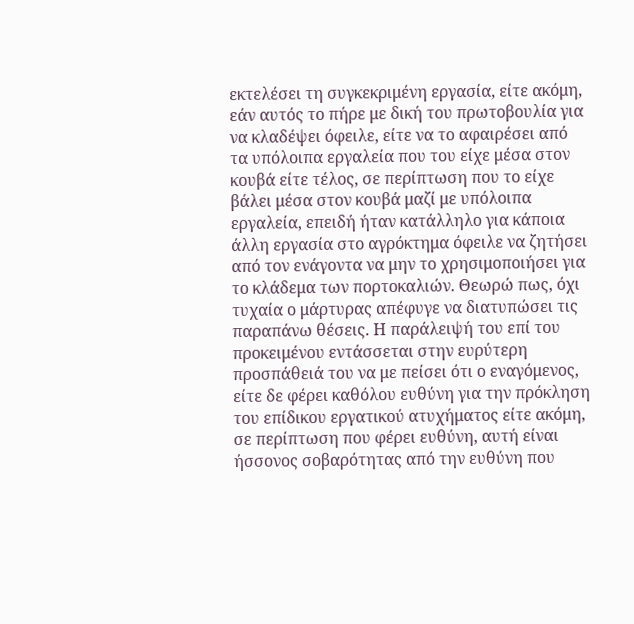εκτελέσει τη συγκεκριμένη εργασία, είτε ακόμη, εάν αυτός το πήρε με δική του πρωτοβουλία για να κλαδέψει όφειλε, είτε να το αφαιρέσει από τα υπόλοιπα εργαλεία που του είχε μέσα στον κουβά είτε τέλος, σε περίπτωση που το είχε βάλει μέσα στον κουβά μαζί με υπόλοιπα εργαλεία, επειδή ήταν κατάλληλο για κάποια άλλη εργασία στο αγρόκτημα όφειλε να ζητήσει από τον ενάγοντα να μην το χρησιμοποιήσει για το κλάδεμα των πορτοκαλιών. Θεωρώ πως, όχι τυχαία ο μάρτυρας απέφυγε να διατυπώσει τις παραπάνω θέσεις. Η παράλειψή του επί του προκειμένου εντάσσεται στην ευρύτερη προσπάθειά του να με πείσει ότι ο εναγόμενος, είτε δε φέρει καθόλου ευθύνη για την πρόκληση του επίδικου εργατικού ατυχήματος είτε ακόμη, σε περίπτωση που φέρει ευθύνη, αυτή είναι ήσσονος σοβαρότητας από την ευθύνη που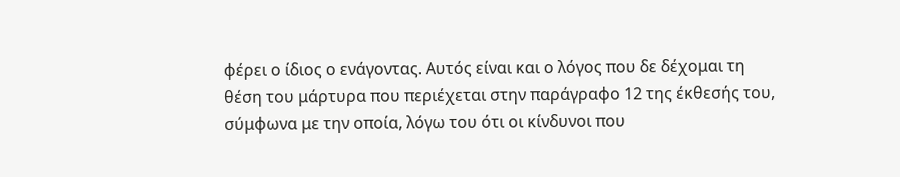φέρει ο ίδιος ο ενάγοντας. Αυτός είναι και ο λόγος που δε δέχομαι τη θέση του μάρτυρα που περιέχεται στην παράγραφο 12 της έκθεσής του, σύμφωνα με την οποία, λόγω του ότι οι κίνδυνοι που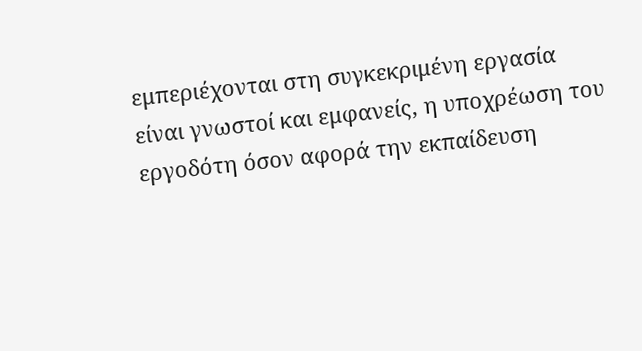εμπεριέχονται στη συγκεκριμένη εργασία είναι γνωστοί και εμφανείς, η υποχρέωση του εργοδότη όσον αφορά την εκπαίδευση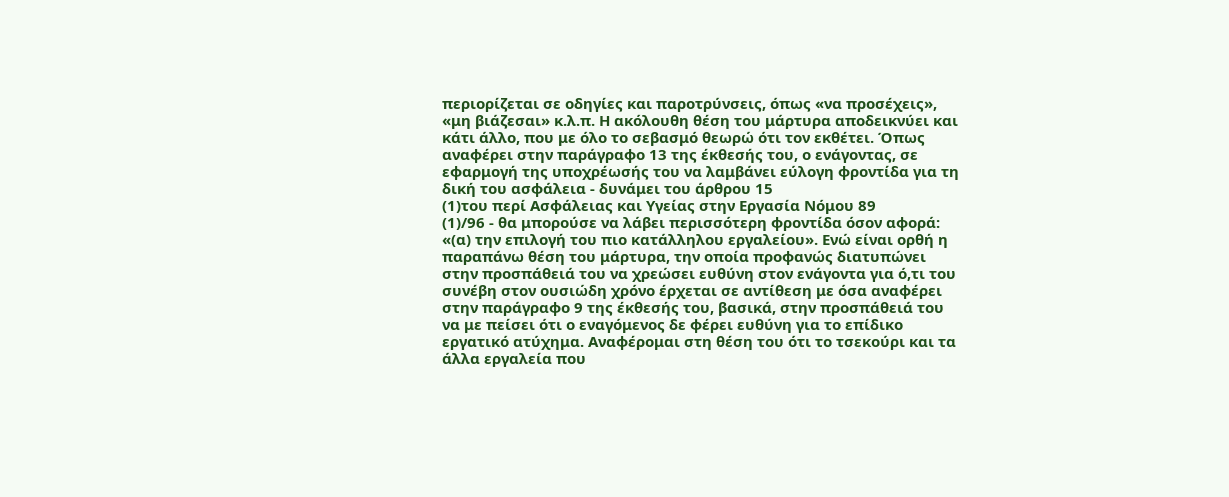περιορίζεται σε οδηγίες και παροτρύνσεις, όπως «να προσέχεις», «μη βιάζεσαι» κ.λ.π. Η ακόλουθη θέση του μάρτυρα αποδεικνύει και κάτι άλλο, που με όλο το σεβασμό θεωρώ ότι τον εκθέτει. Όπως αναφέρει στην παράγραφο 13 της έκθεσής του, ο ενάγοντας, σε εφαρμογή της υποχρέωσής του να λαμβάνει εύλογη φροντίδα για τη δική του ασφάλεια - δυνάμει του άρθρου 15
(1)του περί Ασφάλειας και Υγείας στην Εργασία Νόμου 89
(1)/96 - θα μπορούσε να λάβει περισσότερη φροντίδα όσον αφορά: «(α) την επιλογή του πιο κατάλληλου εργαλείου». Ενώ είναι ορθή η παραπάνω θέση του μάρτυρα, την οποία προφανώς διατυπώνει στην προσπάθειά του να χρεώσει ευθύνη στον ενάγοντα για ό,τι του συνέβη στον ουσιώδη χρόνο έρχεται σε αντίθεση με όσα αναφέρει στην παράγραφο 9 της έκθεσής του, βασικά, στην προσπάθειά του να με πείσει ότι ο εναγόμενος δε φέρει ευθύνη για το επίδικο εργατικό ατύχημα. Αναφέρομαι στη θέση του ότι το τσεκούρι και τα άλλα εργαλεία που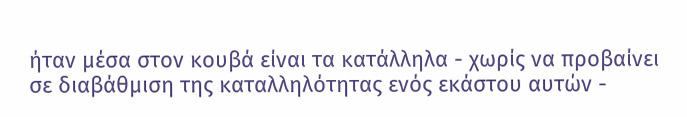ήταν μέσα στον κουβά είναι τα κατάλληλα - χωρίς να προβαίνει σε διαβάθμιση της καταλληλότητας ενός εκάστου αυτών -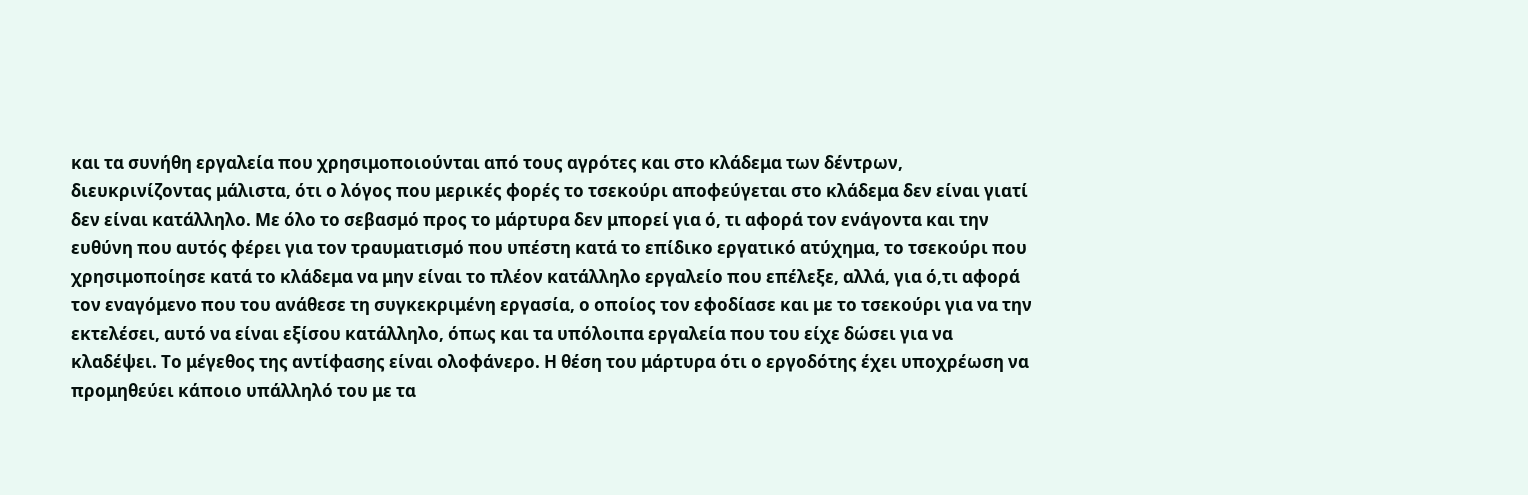και τα συνήθη εργαλεία που χρησιμοποιούνται από τους αγρότες και στο κλάδεμα των δέντρων, διευκρινίζοντας μάλιστα, ότι ο λόγος που μερικές φορές το τσεκούρι αποφεύγεται στο κλάδεμα δεν είναι γιατί δεν είναι κατάλληλο. Με όλο το σεβασμό προς το μάρτυρα δεν μπορεί για ό, τι αφορά τον ενάγοντα και την ευθύνη που αυτός φέρει για τον τραυματισμό που υπέστη κατά το επίδικο εργατικό ατύχημα, το τσεκούρι που χρησιμοποίησε κατά το κλάδεμα να μην είναι το πλέον κατάλληλο εργαλείο που επέλεξε, αλλά, για ό,τι αφορά τον εναγόμενο που του ανάθεσε τη συγκεκριμένη εργασία, ο οποίος τον εφοδίασε και με το τσεκούρι για να την εκτελέσει, αυτό να είναι εξίσου κατάλληλο, όπως και τα υπόλοιπα εργαλεία που του είχε δώσει για να κλαδέψει. Το μέγεθος της αντίφασης είναι ολοφάνερο. Η θέση του μάρτυρα ότι ο εργοδότης έχει υποχρέωση να προμηθεύει κάποιο υπάλληλό του με τα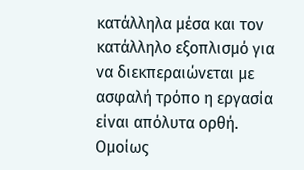κατάλληλα μέσα και τον κατάλληλο εξοπλισμό για να διεκπεραιώνεται με ασφαλή τρόπο η εργασία είναι απόλυτα ορθή. Ομοίως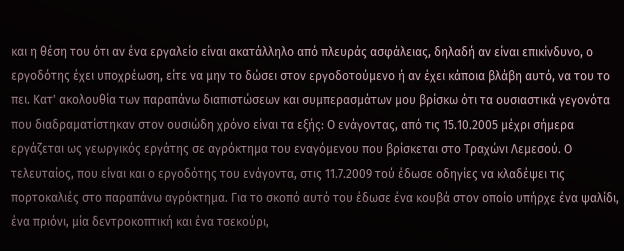και η θέση του ότι αν ένα εργαλείο είναι ακατάλληλο από πλευράς ασφάλειας, δηλαδή αν είναι επικίνδυνο, ο εργοδότης έχει υποχρέωση, είτε να μην το δώσει στον εργοδοτούμενο ή αν έχει κάποια βλάβη αυτό, να του το πει. Κατ' ακολουθία των παραπάνω διαπιστώσεων και συμπερασμάτων μου βρίσκω ότι τα ουσιαστικά γεγονότα που διαδραματίστηκαν στον ουσιώδη χρόνο είναι τα εξής: Ο ενάγοντας, από τις 15.10.2005 μέχρι σήμερα εργάζεται ως γεωργικός εργάτης σε αγρόκτημα του εναγόμενου που βρίσκεται στο Τραχώνι Λεμεσού. Ο τελευταίος, που είναι και ο εργοδότης του ενάγοντα, στις 11.7.2009 τού έδωσε οδηγίες να κλαδέψει τις πορτοκαλιές στο παραπάνω αγρόκτημα. Για το σκοπό αυτό του έδωσε ένα κουβά στον οποίο υπήρχε ένα ψαλίδι, ένα πριόνι, μία δεντροκοπτική και ένα τσεκούρι,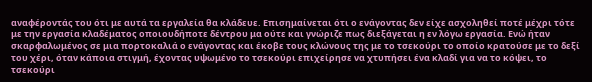αναφέροντάς του ότι με αυτά τα εργαλεία θα κλάδευε. Επισημαίνεται ότι ο ενάγοντας δεν είχε ασχοληθεί ποτέ μέχρι τότε με την εργασία κλαδέματος οποιουδήποτε δέντρου μα ούτε και γνώριζε πως διεξάγεται η εν λόγω εργασία. Ενώ ήταν σκαρφαλωμένος σε μια πορτοκαλιά ο ενάγοντας και έκοβε τους κλώνους της με το τσεκούρι το οποίο κρατούσε με το δεξί του χέρι, όταν κάποια στιγμή, έχοντας υψωμένο το τσεκούρι επιχείρησε να χτυπήσει ένα κλαδί για να το κόψει, το τσεκούρι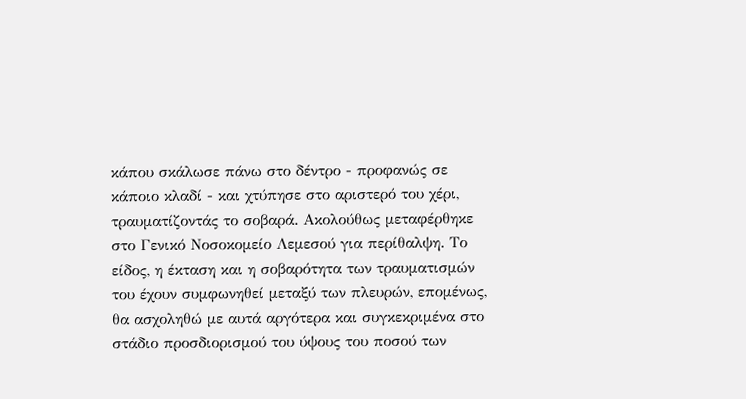κάπου σκάλωσε πάνω στο δέντρο - προφανώς σε κάποιο κλαδί - και χτύπησε στο αριστερό του χέρι, τραυματίζοντάς το σοβαρά. Ακολούθως μεταφέρθηκε στο Γενικό Νοσοκομείο Λεμεσού για περίθαλψη. Το είδος, η έκταση και η σοβαρότητα των τραυματισμών του έχουν συμφωνηθεί μεταξύ των πλευρών, επομένως, θα ασχοληθώ με αυτά αργότερα και συγκεκριμένα στο στάδιο προσδιορισμού του ύψους του ποσού των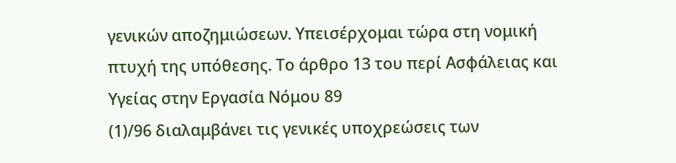γενικών αποζημιώσεων. Υπεισέρχομαι τώρα στη νομική πτυχή της υπόθεσης. Το άρθρο 13 του περί Ασφάλειας και Υγείας στην Εργασία Νόμου 89
(1)/96 διαλαμβάνει τις γενικές υποχρεώσεις των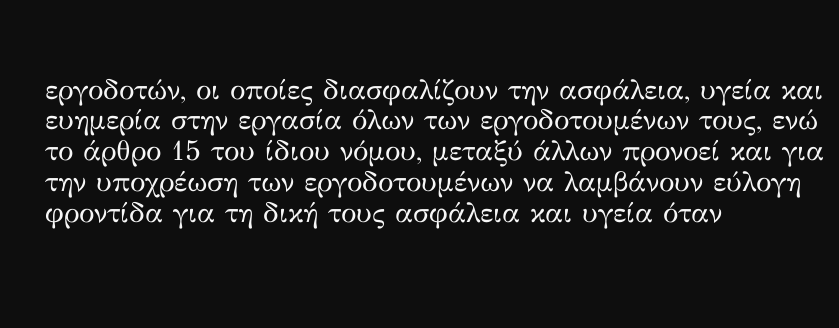εργοδοτών, οι οποίες διασφαλίζουν την ασφάλεια, υγεία και ευημερία στην εργασία όλων των εργοδοτουμένων τους, ενώ το άρθρο 15 του ίδιου νόμου, μεταξύ άλλων προνοεί και για την υποχρέωση των εργοδοτουμένων να λαμβάνουν εύλογη φροντίδα για τη δική τους ασφάλεια και υγεία όταν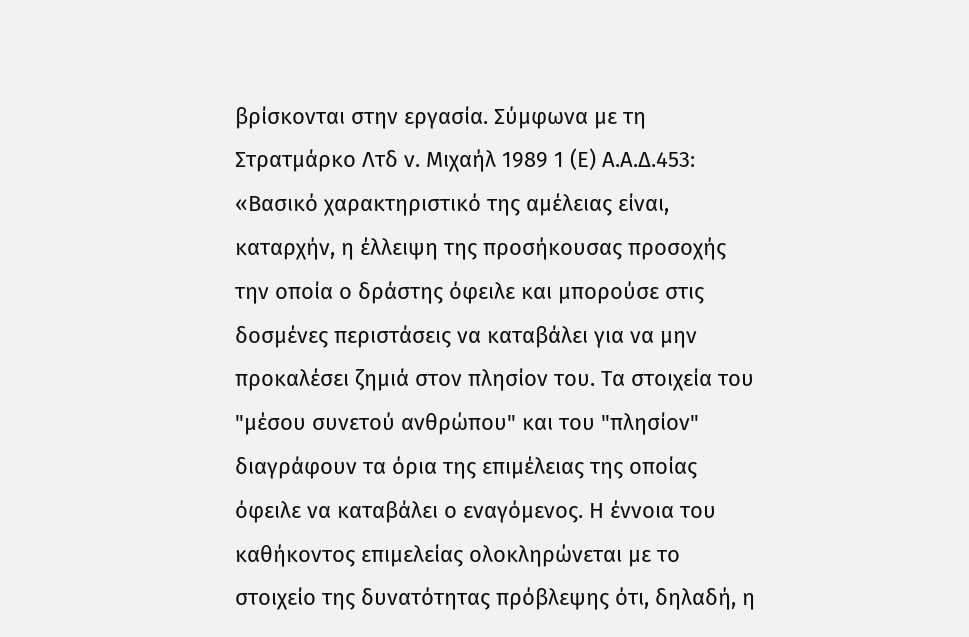βρίσκονται στην εργασία. Σύμφωνα με τη Στρατμάρκο Λτδ ν. Μιχαήλ 1989 1 (Ε) Α.Α.Δ.453: «Βασικό χαρακτηριστικό της αµέλειας είναι, καταρχήν, η έλλειψη της προσήκουσας προσοχής την οποία ο δράστης όφειλε και µπορούσε στις δοσµένες περιστάσεις να καταβάλει για να µην προκαλέσει ζηµιά στον πλησίον του. Τα στοιχεία του "µέσου συνετού ανθρώπου" και του "πλησίον" διαγράφουν τα όρια της επιµέλειας της οποίας όφειλε να καταβάλει ο εναγόµενος. Η έννοια του καθήκοντος επιμελείας ολοκληρώνεται µε το στοιχείο της δυνατότητας πρόβλεψης ότι, δηλαδή, η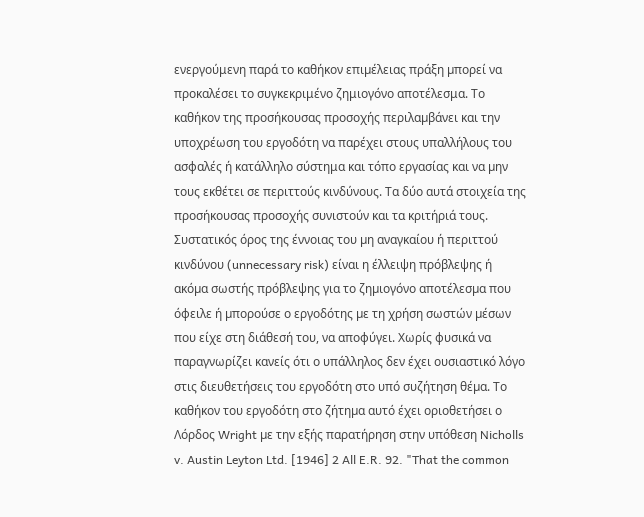ενεργούμενη παρά το καθήκον επιµέλειας πράξη µπορεί να προκαλέσει το συγκεκριμένο ζημιογόνο αποτέλεσμα. Το καθήκον της προσήκουσας προσοχής περιλαµβάνει και την υποχρέωση του εργοδότη να παρέχει στους υπαλλήλους του ασφαλές ή κατάλληλο σύστημα και τόπο εργασίας και να µην τους εκθέτει σε περιττούς κινδύνους. Τα δύο αυτά στοιχεία της προσήκουσας προσοχής συνιστούν και τα κριτήριά τους. Συστατικός όρος της έννοιας του µη αναγκαίου ή περιττού κινδύνου (unnecessary risk) είναι η έλλειψη πρόβλεψης ή ακόµα σωστής πρόβλεψης για το ζηµιογόνο αποτέλεσµα που όφειλε ή µπορούσε ο εργοδότης µε τη χρήση σωστών µέσων που είχε στη διάθεσή του, να αποφύγει. Χωρίς φυσικά να παραγνωρίζει κανείς ότι ο υπάλληλος δεν έχει ουσιαστικό λόγο στις διευθετήσεις του εργοδότη στο υπό συζήτηση θέµα. Το καθήκον του εργοδότη στο ζήτηµα αυτό έχει οριοθετήσει ο Λόρδος Wright µε την εξής παρατήρηση στην υπόθεση Nicholls v. Austin Leyton Ltd. [1946] 2 All E.R. 92. "That the common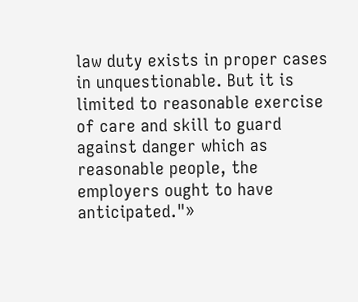law duty exists in proper cases in unquestionable. But it is limited to reasonable exercise of care and skill to guard against danger which as reasonable people, the employers ought to have anticipated."»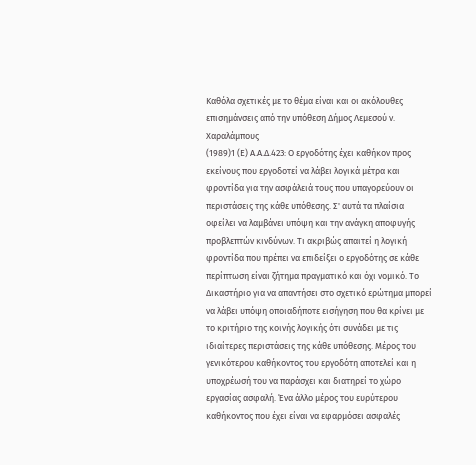Καθόλα σχετικές με το θέμα είναι και οι ακόλουθες επισημάνσεις από την υπόθεση Δήμος Λεμεσού ν. Χαραλάμπους
(1989)1 (Ε) Α.Α.Δ.423: Ο εργοδότης έχει καθήκον προς εκείνους που εργοδοτεί να λάβει λογικά μέτρα και φροντίδα για την ασφάλειά τους που υπαγορεύουν οι περιστάσεις της κάθε υπόθεσης. Σ' αυτά τα πλαίσια οφείλει να λαμβάνει υπόψη και την ανάγκη αποφυγής προβλεπτών κινδύνων. Τι ακριβώς απαιτεί η λογική φροντίδα που πρέπει να επιδείξει ο εργοδότης σε κάθε περίπτωση είναι ζήτημα πραγματικό και όχι νομικό. Το Δικαστήριο για να απαντήσει στο σχετικό ερώτημα μπορεί να λάβει υπόψη οποιαδήποτε εισήγηση που θα κρίνει με το κριτήριο της κοινής λογικής ότι συνάδει με τις ιδιαίτερες περιστάσεις της κάθε υπόθεσης. Μέρος του γενικότερου καθήκοντος του εργοδότη αποτελεί και η υποχρέωσή του να παράσχει και διατηρεί το χώρο εργασίας ασφαλή. Ένα άλλο μέρος του ευρύτερου καθήκοντος που έχει είναι να εφαρμόσει ασφαλές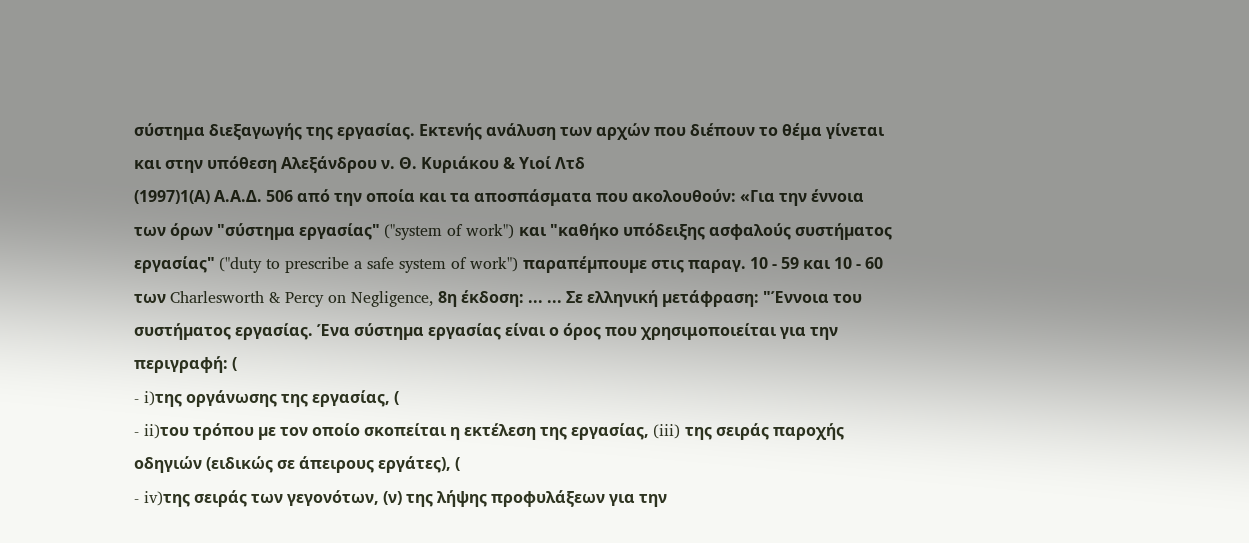σύστημα διεξαγωγής της εργασίας. Εκτενής ανάλυση των αρχών που διέπουν το θέμα γίνεται και στην υπόθεση Αλεξάνδρου ν. Θ. Κυριάκου & Υιοί Λτδ
(1997)1(Α) Α.Α.Δ. 506 από την οποία και τα αποσπάσματα που ακολουθούν: «Για την έννοια των όρων "σύστηµα εργασίας" ("system of work") και "καθήκο υπόδειξης ασφαλούς συστήµατος εργασίας" ("duty to prescribe a safe system of work") παραπέµπουµε στις παραγ. 10 - 59 και 10 - 60 των Charlesworth & Percy on Negligence, 8η έκδοση: ... ... Σε ελληνική µετάφραση: "Έννοια του συστήµατος εργασίας. Ένα σύστηµα εργασίας είναι ο όρος που χρησιμοποιείται για την περιγραφή: (
- i)της οργάνωσης της εργασίας, (
- ii)του τρόπου µε τον οποίο σκοπείται η εκτέλεση της εργασίας, (iii) της σειράς παροχής οδηγιών (ειδικώς σε άπειρους εργάτες), (
- iv)της σειράς των γεγονότων, (ν) της λήψης προφυλάξεων για την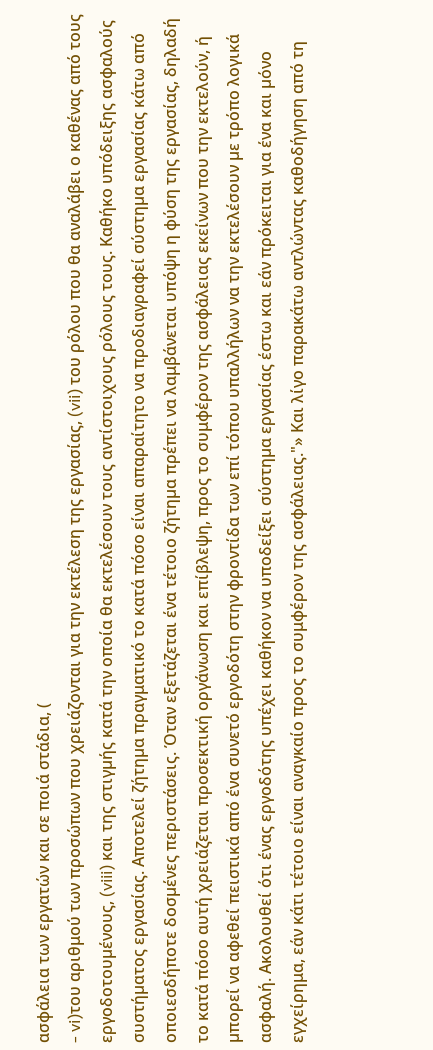ασφάλεια των εργατών και σε ποιά στάδια, (
- vi)του αριθμού των προσώπων που χρειάζονται για την εκτέλεση της εργασίας, (vii) του ρόλου που θα αναλάβει ο καθένας από τους εργοδοτουµένους, (viii) και της στιγµής κατά την οποία θα εκτελέσουν τους αντίστοιχους ρόλους τους. Καθήκο υπόδειξης ασφαλούς συστήµατος εργασίας. Αποτελεί ζήτηµα πραγματικό το κατά πόσο είναι απαραίτητο να προδιαγραφεί σύστηµα εργασίας κάτω από οποιεσδήποτε δοσµένες περιστάσεις. Όταν εξετάζεται ένα τέτοιο ζήτηµα πρέπει να λαμβάνεται υπόψη η φύση της εργασίας, δηλαδή το κατά πόσο αυτή χρειάζεται προσεκτική οργάνωση και επίβλεψη, προς το συμφέρον της ασφάλειας εκείνων που την εκτελούν, ή µπορεί να αφεθεί πειστικά από ένα συνετό εργοδότη στην φροντίδα των επί τόπου υπαλλήλων να την εκτελέσουν µε τρόπο λογικά ασφαλή. Ακολουθεί ότι ένας εργοδότης υπέχει καθήκον να υποδείξει σύστηµα εργασίας έστω και εάν πρόκειται για ένα και µόνο εγχείρημα, εάν κάτι τέτοιο είναι αναγκαίο προς το συμφέρον της ασφάλειας."» Και λίγο παρακάτω αντλώντας καθοδήγηση από τη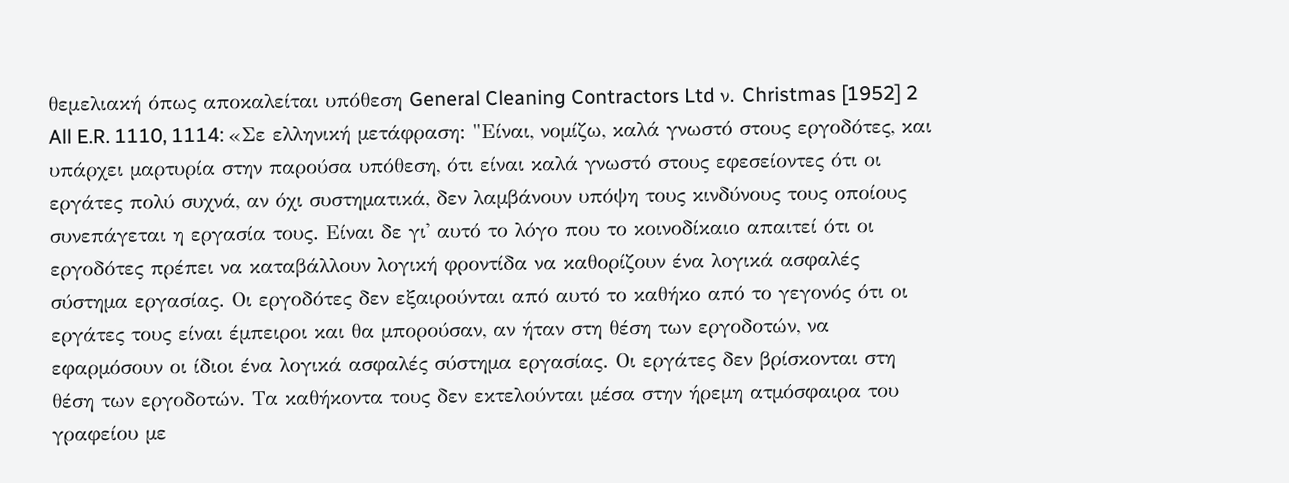θεμελιακή όπως αποκαλείται υπόθεση General Cleaning Contractors Ltd ν. Christmas [1952] 2 All E.R. 1110, 1114: «Σε ελληνική µετάφραση: "Είναι, νοµίζω, καλά γνωστό στους εργοδότες, και υπάρχει µαρτυρία στην παρούσα υπόθεση, ότι είναι καλά γνωστό στους εφεσείοντες ότι οι εργάτες πολύ συχνά, αν όχι συστηµατικά, δεν λαµβάνουν υπόψη τους κινδύνους τους οποίους συνεπάγεται η εργασία τους. Είναι δε γι' αυτό το λόγο που το κοινοδίκαιο απαιτεί ότι οι εργοδότες πρέπει να καταβάλλουν λογική φροντίδα να καθορίζουν ένα λογικά ασφαλές σύστηµα εργασίας. Οι εργοδότες δεν εξαιρούνται από αυτό το καθήκο από το γεγονός ότι οι εργάτες τους είναι έµπειροι και θα µπορούσαν, αν ήταν στη θέση των εργοδοτών, να εφαρµόσουν οι ίδιοι ένα λογικά ασφαλές σύστηµα εργασίας. Οι εργάτες δεν βρίσκονται στη θέση των εργοδοτών. Τα καθήκοντα τους δεν εκτελούνται µέσα στην ήρεµη ατµόσφαιρα του γραφείου µε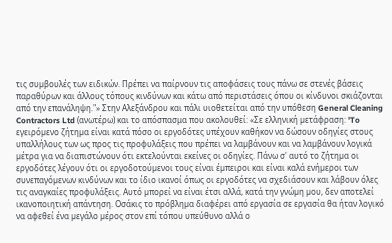τις συµβουλές των ειδικών. Πρέπει να παίρνουν τις αποφάσεις τους πάνω σε στενές βάσεις παραθύρων και άλλους τόπους κινδύνων και κάτω από περιστάσεις όπου οι κίνδυνοι σκιάζονται από την επανάληψη."» Στην Αλεξάνδρου και πάλι υιοθετείται από την υπόθεση General Cleaning Contractors Ltd (ανωτέρω) και το απόσπασμα που ακολουθεί: «Σε ελληνική µετάφραση: 'To εγειρόµενο ζήτηµα είναι κατά πόσο οι εργοδότες υπέχουν καθήκον να δώσουν οδηγίες στους υπαλλήλους των ως προς τις προφυλάξεις που πρέπει να λαµβάνουν και να λαµβάνουν λογικά µέτρα για να διαπιστώνουν ότι εκτελούνται εκείνες οι οδηγίες. Πάνω σ' αυτό το ζήτηµα οι εργοδότες λέγουν ότι οι εργοδοτούµενοι τους είναι έµπειροι και είναι καλά ενήµεροι των συνεπαγόµενων κινδύνων και το ίδιο ικανοί όπως οι εργοδότες να σχεδιάσουν και λάβουν όλες τις αναγκαίες προφυλάξεις. Αυτό µπορεί να είναι έτσι αλλά, κατά την γνώµη µου, δεν αποτελεί ικανοποιητική απάντηση. Οσάκις το πρόβληµα διαφέρει από εργασία σε εργασία θα ήταν λογικό να αφεθεί ένα µεγάλο µέρος στον επί τόπου υπεύθυνο αλλά ο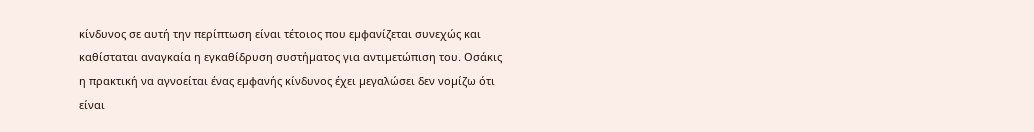κίνδυνος σε αυτή την περίπτωση είναι τέτοιος που εµφανίζεται συνεχώς και καθίσταται αναγκαία η εγκαθίδρυση συστήµατος για αντιµετώπιση του. Οσάκις η πρακτική να αγνοείται ένας εµφανής κίνδυνος έχει µεγαλώσει δεν νοµίζω ότι είναι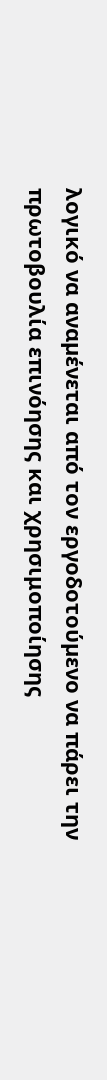λογικό να αναµένεται από τον εργοδοτούµενο να πάρει την πρωτοβουλία επινόησης και χρησιμοποίησης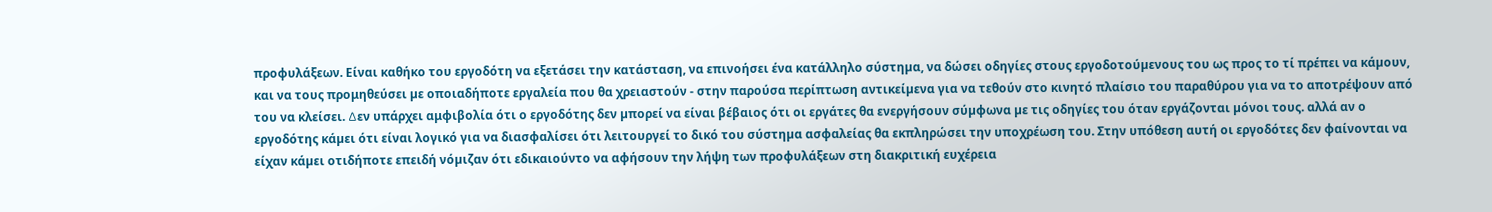προφυλάξεων. Είναι καθήκο του εργοδότη να εξετάσει την κατάσταση, να επινοήσει ένα κατάλληλο σύστηµα, να δώσει οδηγίες στους εργοδοτούµενους του ως προς το τί πρέπει να κάµουν, και να τους προμηθεύσει µε οποιαδήποτε εργαλεία που θα χρειαστούν - στην παρούσα περίπτωση αντικείµενα για να τεθούν στο κινητό πλαίσιο του παραθύρου για να το αποτρέψουν από του να κλείσει. ∆εν υπάρχει αμφιβολία ότι ο εργοδότης δεν µπορεί να είναι βέβαιος ότι οι εργάτες θα ενεργήσουν σύµφωνα µε τις οδηγίες του όταν εργάζονται µόνοι τους. αλλά αν ο εργοδότης κάµει ότι είναι λογικό για να διασφαλίσει ότι λειτουργεί το δικό του σύστηµα ασφαλείας θα εκπληρώσει την υποχρέωση του. Στην υπόθεση αυτή οι εργοδότες δεν φαίνονται να είχαν κάµει οτιδήποτε επειδή νόµιζαν ότι εδικαιούντο να αφήσουν την λήψη των προφυλάξεων στη διακριτική ευχέρεια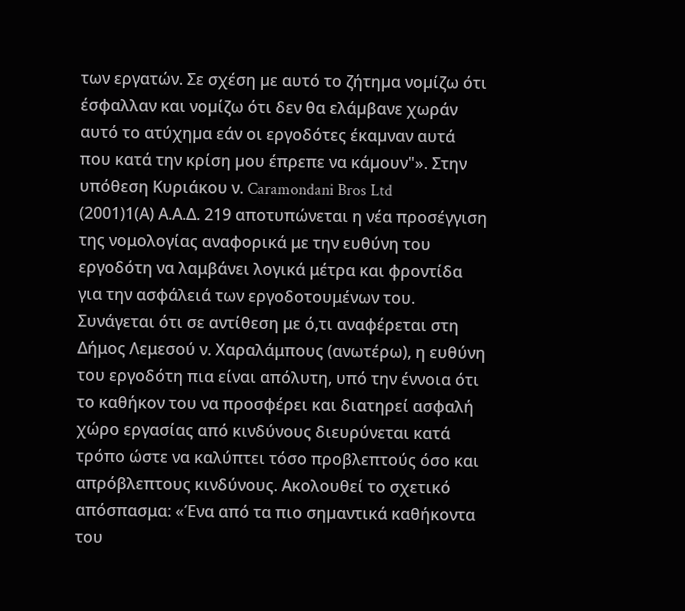των εργατών. Σε σχέση µε αυτό το ζήτηµα νοµίζω ότι έσφαλλαν και νοµίζω ότι δεν θα ελάµβανε χωράν αυτό το ατύχηµα εάν οι εργοδότες έκαµναν αυτά που κατά την κρίση µου έπρεπε να κάµουν"». Στην υπόθεση Κυριάκου ν. Caramondani Bros Ltd
(2001)1(Α) Α.Α.Δ. 219 αποτυπώνεται η νέα προσέγγιση της νομολογίας αναφορικά με την ευθύνη του εργοδότη να λαμβάνει λογικά μέτρα και φροντίδα για την ασφάλειά των εργοδοτουμένων του. Συνάγεται ότι σε αντίθεση με ό,τι αναφέρεται στη Δήμος Λεμεσού ν. Χαραλάμπους (ανωτέρω), η ευθύνη του εργοδότη πια είναι απόλυτη, υπό την έννοια ότι το καθήκον του να προσφέρει και διατηρεί ασφαλή χώρο εργασίας από κινδύνους διευρύνεται κατά τρόπο ώστε να καλύπτει τόσο προβλεπτούς όσο και απρόβλεπτους κινδύνους. Ακολουθεί το σχετικό απόσπασμα: «Ένα από τα πιο σηµαντικά καθήκοντα του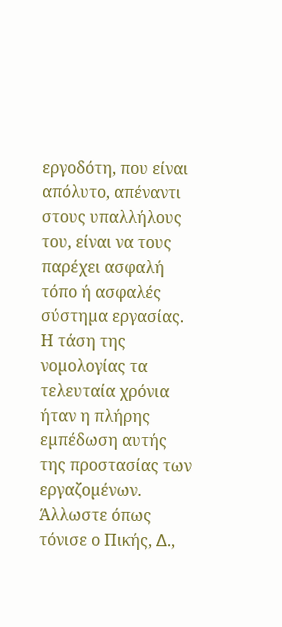εργοδότη, που είναι απόλυτο, απέναντι στους υπαλλήλους του, είναι να τους παρέχει ασφαλή τόπο ή ασφαλές σύστηµα εργασίας. Η τάση της νοµολογίας τα τελευταία χρόνια ήταν η πλήρης εµπέδωση αυτής της προστασίας των εργαζοµένων. Άλλωστε όπως τόνισε ο Πικής, ∆.,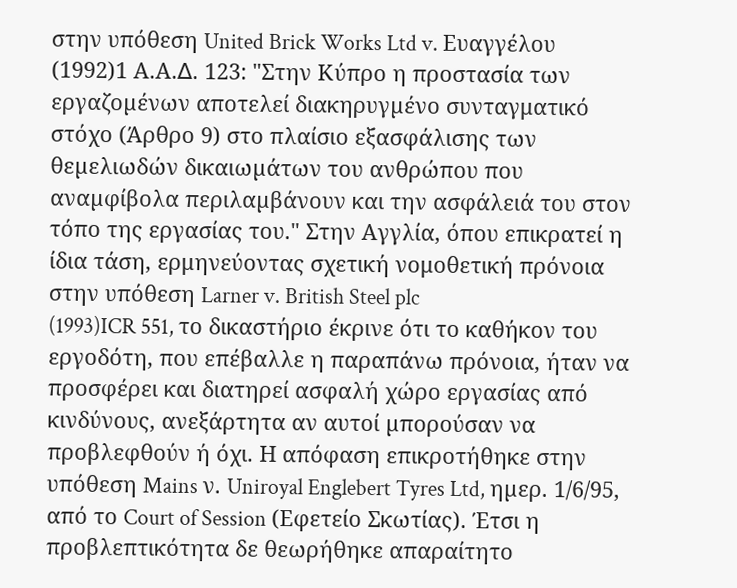στην υπόθεση United Brick Works Ltd v. Ευαγγέλου
(1992)1 Α.Α.∆. 123: "Στην Κύπρο η προστασία των εργαζοµένων αποτελεί διακηρυγµένο συνταγματικό στόχο (Άρθρο 9) στο πλαίσιο εξασφάλισης των θεµελιωδών δικαιωµάτων του ανθρώπου που αναµφίβολα περιλαµβάνουν και την ασφάλειά του στον τόπο της εργασίας του." Στην Αγγλία, όπου επικρατεί η ίδια τάση, ερμηνεύοντας σχετική νομοθετική πρόνοια στην υπόθεση Larner v. British Steel plc
(1993)ICR 551, το δικαστήριο έκρινε ότι το καθήκον του εργοδότη, που επέβαλλε η παραπάνω πρόνοια, ήταν να προσφέρει και διατηρεί ασφαλή χώρο εργασίας από κινδύνους, ανεξάρτητα αν αυτοί µπορούσαν να προβλεφθούν ή όχι. Η απόφαση επικροτήθηκε στην υπόθεση Mains ν. Uniroyal Englebert Tyres Ltd, ηµερ. 1/6/95, από το Court of Session (Εφετείο Σκωτίας). Έτσι η προβλεπτικότητα δε θεωρήθηκε απαραίτητο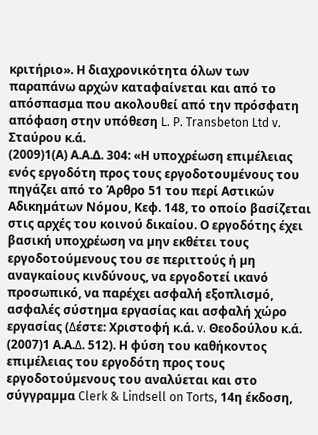κριτήριο». Η διαχρονικότητα όλων των παραπάνω αρχών καταφαίνεται και από το απόσπασμα που ακολουθεί από την πρόσφατη απόφαση στην υπόθεση L. P. Transbeton Ltd v. Σταύρου κ.ά.
(2009)1(Α) Α.Α.Δ. 304: «Η υποχρέωση επιµέλειας ενός εργοδότη προς τους εργοδοτουµένους του πηγάζει από το Άρθρο 51 του περί Αστικών Αδικηµάτων Νόµου, Κεφ. 148, το οποίο βασίζεται στις αρχές του κοινού δικαίου. Ο εργοδότης έχει βασική υποχρέωση να µην εκθέτει τους εργοδοτούµενους του σε περιττούς ή µη αναγκαίους κινδύνους, να εργοδοτεί ικανό προσωπικό, να παρέχει ασφαλή εξοπλισµό, ασφαλές σύστηµα εργασίας και ασφαλή χώρο εργασίας (∆έστε: Χριστοφή κ.ά. v. Θεοδούλου κ.ά.
(2007)1 Α.Α.∆. 512). Η φύση του καθήκοντος επιµέλειας του εργοδότη προς τους εργοδοτούµενους του αναλύεται και στο σύγγραµµα Clerk & Lindsell on Torts, 14η έκδοση,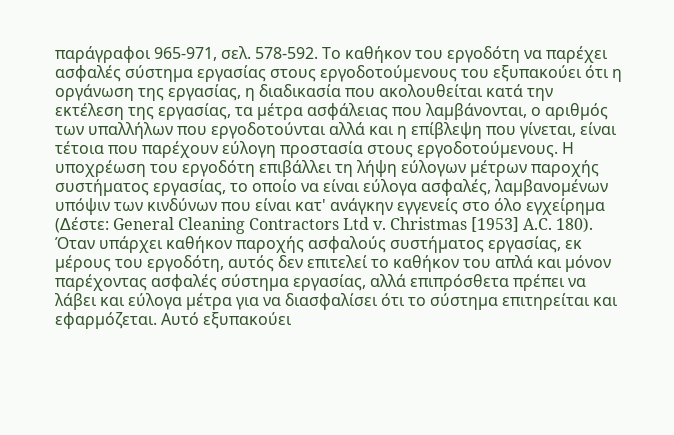παράγραφοι 965-971, σελ. 578-592. Το καθήκον του εργοδότη να παρέχει ασφαλές σύστηµα εργασίας στους εργοδοτούµενους του εξυπακούει ότι η οργάνωση της εργασίας, η διαδικασία που ακολουθείται κατά την εκτέλεση της εργασίας, τα µέτρα ασφάλειας που λαµβάνονται, ο αριθµός των υπαλλήλων που εργοδοτούνται αλλά και η επίβλεψη που γίνεται, είναι τέτοια που παρέχουν εύλογη προστασία στους εργοδοτούµενους. Η υποχρέωση του εργοδότη επιβάλλει τη λήψη εύλογων µέτρων παροχής συστήµατος εργασίας, το οποίο να είναι εύλογα ασφαλές, λαµβανοµένων υπόψιν των κινδύνων που είναι κατ' ανάγκην εγγενείς στο όλο εγχείρηµα (∆έστε: General Cleaning Contractors Ltd v. Christmas [1953] A.C. 180). Όταν υπάρχει καθήκον παροχής ασφαλούς συστήµατος εργασίας, εκ µέρους του εργοδότη, αυτός δεν επιτελεί το καθήκον του απλά και µόνον παρέχοντας ασφαλές σύστηµα εργασίας, αλλά επιπρόσθετα πρέπει να λάβει και εύλογα µέτρα για να διασφαλίσει ότι το σύστηµα επιτηρείται και εφαρµόζεται. Αυτό εξυπακούει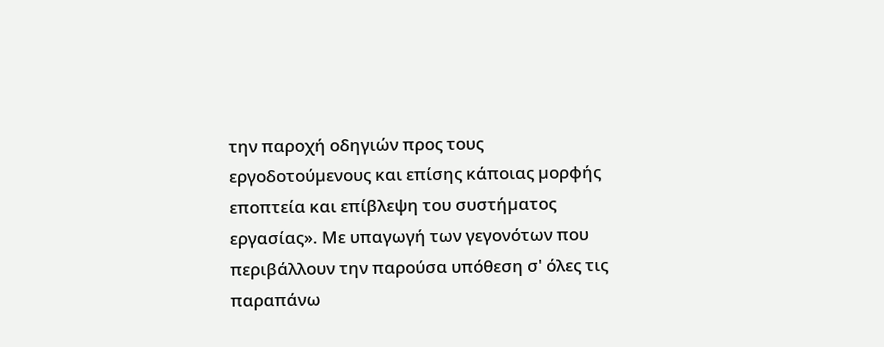την παροχή οδηγιών προς τους εργοδοτούµενους και επίσης κάποιας µορφής εποπτεία και επίβλεψη του συστήµατος εργασίας». Με υπαγωγή των γεγονότων που περιβάλλουν την παρούσα υπόθεση σ' όλες τις παραπάνω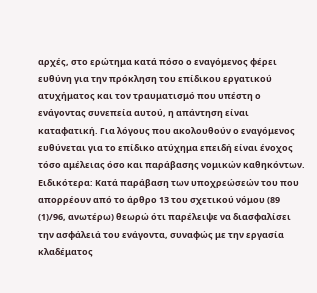αρχές, στο ερώτημα κατά πόσο ο εναγόμενος φέρει ευθύνη για την πρόκληση του επίδικου εργατικού ατυχήματος και τον τραυματισμό που υπέστη ο ενάγοντας συνεπεία αυτού, η απάντηση είναι καταφατική. Για λόγους που ακολουθούν ο εναγόμενος ευθύνεται για το επίδικο ατύχημα επειδή είναι ένοχος τόσο αμέλειας όσο και παράβασης νομικών καθηκόντων. Ειδικότερα: Κατά παράβαση των υποχρεώσεών του που απορρέουν από το άρθρο 13 του σχετικού νόμου (89
(1)/96, ανωτέρω) θεωρώ ότι παρέλειψε να διασφαλίσει την ασφάλειά του ενάγοντα, συναφώς με την εργασία κλαδέματος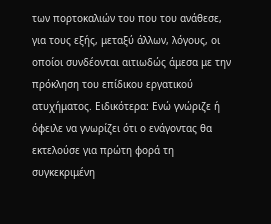των πορτοκαλιών του που του ανάθεσε, για τους εξής, μεταξύ άλλων, λόγους, οι οποίοι συνδέονται αιτιωδώς άμεσα με την πρόκληση του επίδικου εργατικού ατυχήματος. Ειδικότερα: Ενώ γνώριζε ή όφειλε να γνωρίζει ότι ο ενάγοντας θα εκτελούσε για πρώτη φορά τη συγκεκριμένη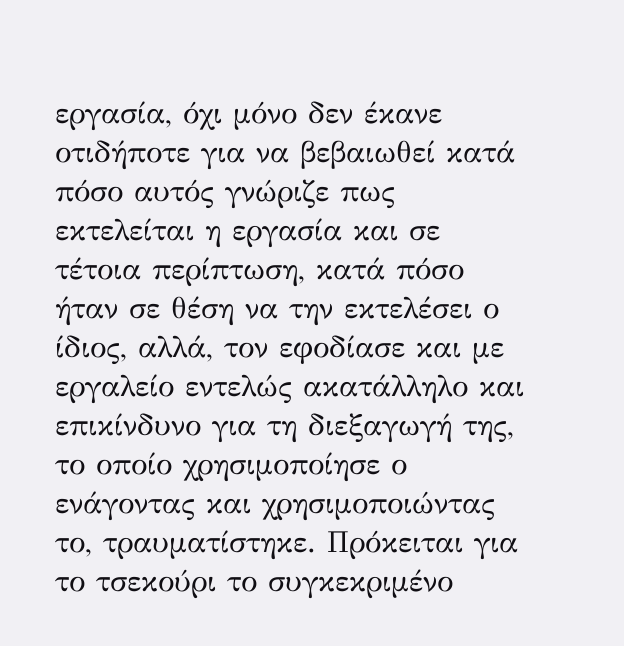εργασία, όχι μόνο δεν έκανε οτιδήποτε για να βεβαιωθεί κατά πόσο αυτός γνώριζε πως εκτελείται η εργασία και σε τέτοια περίπτωση, κατά πόσο ήταν σε θέση να την εκτελέσει ο ίδιος, αλλά, τον εφοδίασε και με εργαλείο εντελώς ακατάλληλο και επικίνδυνο για τη διεξαγωγή της, το οποίο χρησιμοποίησε ο ενάγοντας και χρησιμοποιώντας το, τραυματίστηκε. Πρόκειται για το τσεκούρι το συγκεκριμένο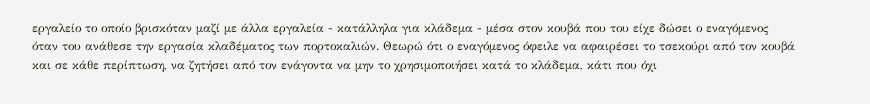εργαλείο το οποίο βρισκόταν μαζί με άλλα εργαλεία - κατάλληλα για κλάδεμα - μέσα στον κουβά που του είχε δώσει ο εναγόμενος όταν του ανάθεσε την εργασία κλαδέματος των πορτοκαλιών. Θεωρώ ότι ο εναγόμενος όφειλε να αφαιρέσει το τσεκούρι από τον κουβά και σε κάθε περίπτωση, να ζητήσει από τον ενάγοντα να μην το χρησιμοποιήσει κατά το κλάδεμα, κάτι που όχι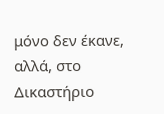μόνο δεν έκανε, αλλά, στο Δικαστήριο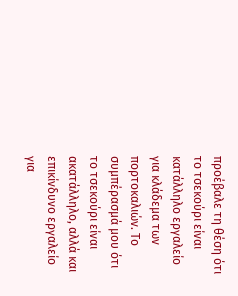προέβαλε τη θέση ότι το τσεκούρι είναι κατάλληλο εργαλείο για κλάδεμα των πορτοκαλιών. Το συμπέρασμά μου ότι το τσεκούρι είναι ακατάλληλο, αλλά και επικίνδυνο εργαλείο για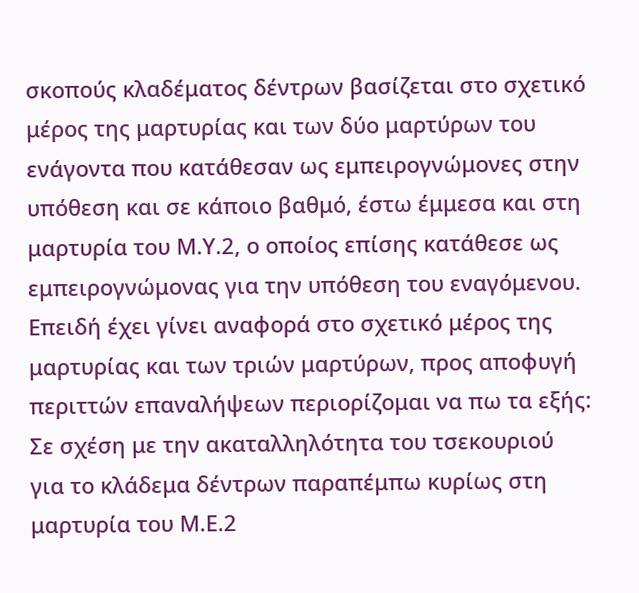σκοπούς κλαδέματος δέντρων βασίζεται στο σχετικό μέρος της μαρτυρίας και των δύο μαρτύρων του ενάγοντα που κατάθεσαν ως εμπειρογνώμονες στην υπόθεση και σε κάποιο βαθμό, έστω έμμεσα και στη μαρτυρία του Μ.Υ.2, ο οποίος επίσης κατάθεσε ως εμπειρογνώμονας για την υπόθεση του εναγόμενου. Επειδή έχει γίνει αναφορά στο σχετικό μέρος της μαρτυρίας και των τριών μαρτύρων, προς αποφυγή περιττών επαναλήψεων περιορίζομαι να πω τα εξής: Σε σχέση με την ακαταλληλότητα του τσεκουριού για το κλάδεμα δέντρων παραπέμπω κυρίως στη μαρτυρία του Μ.Ε.2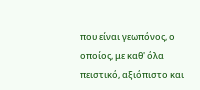που είναι γεωπόνος, ο οποίος, με καθ' όλα πειστικό, αξιόπιστο και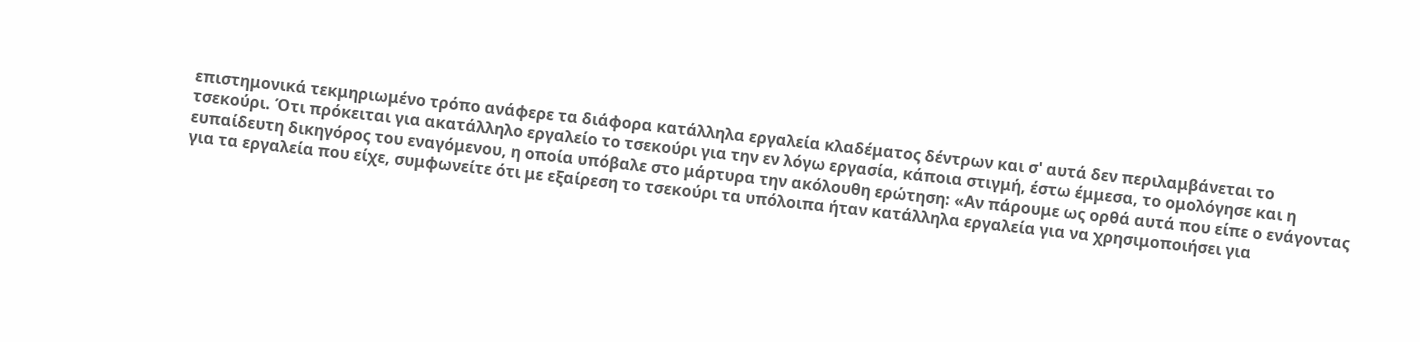επιστημονικά τεκμηριωμένο τρόπο ανάφερε τα διάφορα κατάλληλα εργαλεία κλαδέματος δέντρων και σ' αυτά δεν περιλαμβάνεται το τσεκούρι. Ότι πρόκειται για ακατάλληλο εργαλείο το τσεκούρι για την εν λόγω εργασία, κάποια στιγμή, έστω έμμεσα, το ομολόγησε και η ευπαίδευτη δικηγόρος του εναγόμενου, η οποία υπόβαλε στο μάρτυρα την ακόλουθη ερώτηση: «Αν πάρουμε ως ορθά αυτά που είπε ο ενάγοντας για τα εργαλεία που είχε, συμφωνείτε ότι με εξαίρεση το τσεκούρι τα υπόλοιπα ήταν κατάλληλα εργαλεία για να χρησιμοποιήσει για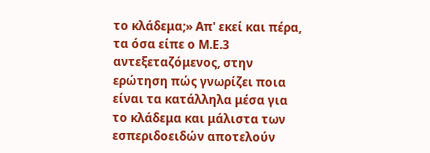το κλάδεμα;» Απ' εκεί και πέρα, τα όσα είπε ο Μ.Ε.3 αντεξεταζόμενος, στην ερώτηση πώς γνωρίζει ποια είναι τα κατάλληλα μέσα για το κλάδεμα και μάλιστα των εσπεριδοειδών αποτελούν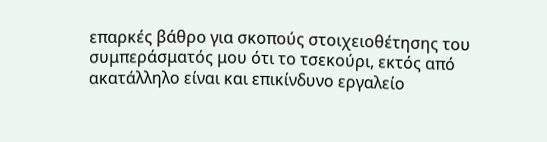επαρκές βάθρο για σκοπούς στοιχειοθέτησης του συμπεράσματός μου ότι το τσεκούρι, εκτός από ακατάλληλο είναι και επικίνδυνο εργαλείο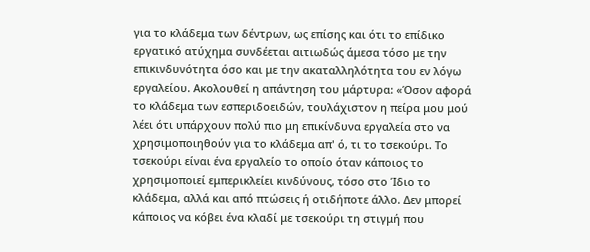για το κλάδεμα των δέντρων, ως επίσης και ότι το επίδικο εργατικό ατύχημα συνδέεται αιτιωδώς άμεσα τόσο με την επικινδυνότητα όσο και με την ακαταλληλότητα του εν λόγω εργαλείου. Ακολουθεί η απάντηση του μάρτυρα: «Όσον αφορά το κλάδεμα των εσπεριδοειδών, τουλάχιστον η πείρα μου μού λέει ότι υπάρχουν πολύ πιο μη επικίνδυνα εργαλεία στο να χρησιμοποιηθούν για το κλάδεμα απ' ό, τι το τσεκούρι. Το τσεκούρι είναι ένα εργαλείο το οποίο όταν κάποιος το χρησιμοποιεί εμπερικλείει κινδύνους, τόσο στο Ίδιο το κλάδεμα, αλλά και από πτώσεις ή οτιδήποτε άλλο. Δεν μπορεί κάποιος να κόβει ένα κλαδί με τσεκούρι τη στιγμή που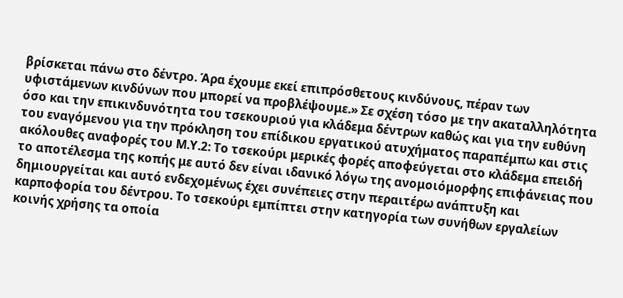βρίσκεται πάνω στο δέντρο. Άρα έχουμε εκεί επιπρόσθετους κινδύνους, πέραν των υφιστάμενων κινδύνων που μπορεί να προβλέψουμε.» Σε σχέση τόσο με την ακαταλληλότητα όσο και την επικινδυνότητα του τσεκουριού για κλάδεμα δέντρων καθώς και για την ευθύνη του εναγόμενου για την πρόκληση του επίδικου εργατικού ατυχήματος παραπέμπω και στις ακόλουθες αναφορές του Μ.Υ.2: Το τσεκούρι μερικές φορές αποφεύγεται στο κλάδεμα επειδή το αποτέλεσμα της κοπής με αυτό δεν είναι ιδανικό λόγω της ανομοιόμορφης επιφάνειας που δημιουργείται και αυτό ενδεχομένως έχει συνέπειες στην περαιτέρω ανάπτυξη και καρποφορία του δέντρου. Το τσεκούρι εμπίπτει στην κατηγορία των συνήθων εργαλείων κοινής χρήσης τα οποία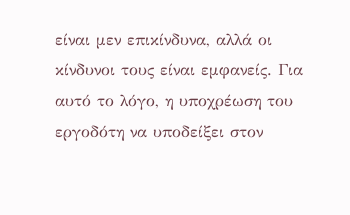είναι μεν επικίνδυνα, αλλά οι κίνδυνοι τους είναι εμφανείς. Για αυτό το λόγο, η υποχρέωση του εργοδότη να υποδείξει στον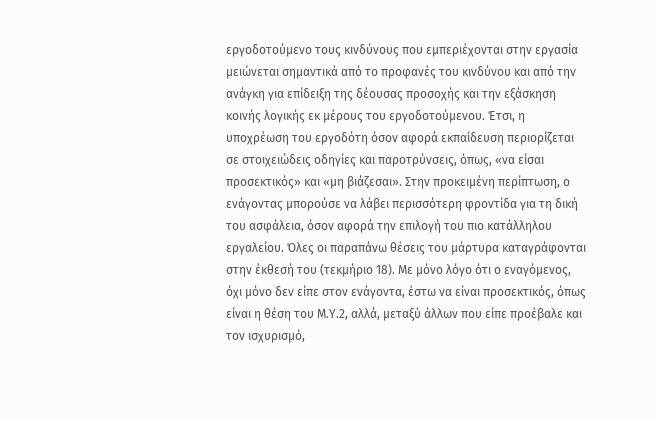εργοδοτούμενο τους κινδύνους που εμπεριέχονται στην εργασία μειώνεται σημαντικά από το προφανές του κινδύνου και από την ανάγκη για επίδειξη της δέουσας προσοχής και την εξάσκηση κοινής λογικής εκ μέρους του εργοδοτούμενου. Έτσι, η υποχρέωση του εργοδότη όσον αφορά εκπαίδευση περιορίζεται σε στοιχειώδεις οδηγίες και παροτρύνσεις, όπως, «να είσαι προσεκτικός» και «μη βιάζεσαι». Στην προκειμένη περίπτωση, ο ενάγοντας μπορούσε να λάβει περισσότερη φροντίδα για τη δική του ασφάλεια, όσον αφορά την επιλογή του πιο κατάλληλου εργαλείου. Όλες οι παραπάνω θέσεις του μάρτυρα καταγράφονται στην έκθεσή του (τεκμήριο 18). Με μόνο λόγο ότι ο εναγόμενος, όχι μόνο δεν είπε στον ενάγοντα, έστω να είναι προσεκτικός, όπως είναι η θέση του Μ.Υ.2, αλλά, μεταξύ άλλων που είπε προέβαλε και τον ισχυρισμό,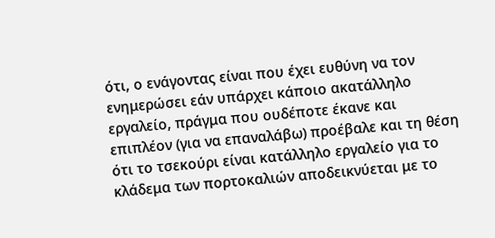ότι, ο ενάγοντας είναι που έχει ευθύνη να τον ενημερώσει εάν υπάρχει κάποιο ακατάλληλο εργαλείο, πράγμα που ουδέποτε έκανε και επιπλέον (για να επαναλάβω) προέβαλε και τη θέση ότι το τσεκούρι είναι κατάλληλο εργαλείο για το κλάδεμα των πορτοκαλιών αποδεικνύεται με το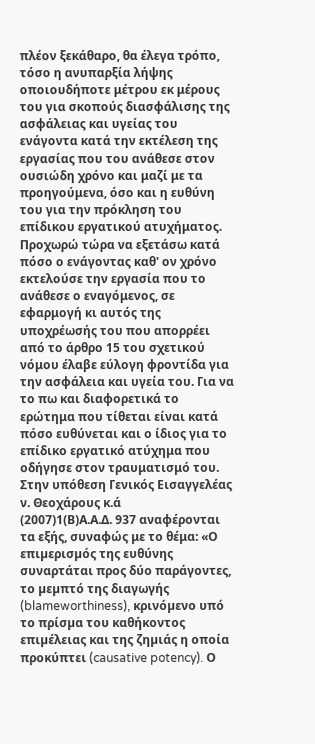πλέον ξεκάθαρο, θα έλεγα τρόπο, τόσο η ανυπαρξία λήψης οποιουδήποτε μέτρου εκ μέρους του για σκοπούς διασφάλισης της ασφάλειας και υγείας του ενάγοντα κατά την εκτέλεση της εργασίας που του ανάθεσε στον ουσιώδη χρόνο και μαζί με τα προηγούμενα, όσο και η ευθύνη του για την πρόκληση του επίδικου εργατικού ατυχήματος. Προχωρώ τώρα να εξετάσω κατά πόσο ο ενάγοντας καθ' ον χρόνο εκτελούσε την εργασία που το ανάθεσε ο εναγόμενος, σε εφαρμογή κι αυτός της υποχρέωσής του που απορρέει από το άρθρο 15 του σχετικού νόμου έλαβε εύλογη φροντίδα για την ασφάλεια και υγεία του. Για να το πω και διαφορετικά το ερώτημα που τίθεται είναι κατά πόσο ευθύνεται και ο ίδιος για το επίδικο εργατικό ατύχημα που οδήγησε στον τραυματισμό του. Στην υπόθεση Γενικός Εισαγγελέας ν. Θεοχάρους κ.ά
(2007)1(Β)Α.Α.Δ. 937 αναφέρονται τα εξής, συναφώς με το θέμα: «Ο επιµερισµός της ευθύνης συναρτάται προς δύο παράγοντες, το µεµπτό της διαγωγής (blameworthiness), κρινόµενο υπό το πρίσµα του καθήκοντος επιµέλειας και της ζηµιάς η οποία προκύπτει (causative potency). Ο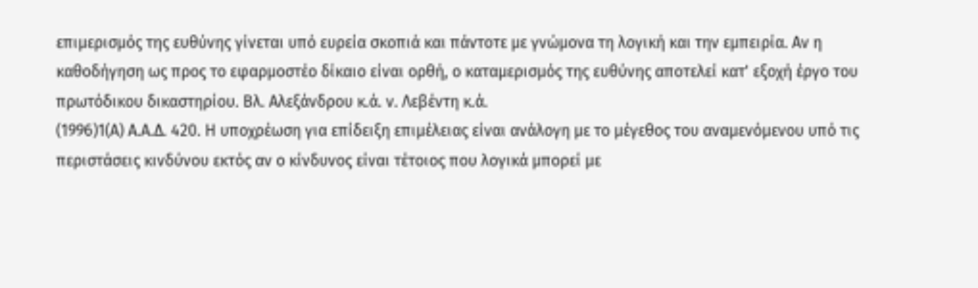επιµερισµός της ευθύνης γίνεται υπό ευρεία σκοπιά και πάντοτε µε γνώµονα τη λογική και την εµπειρία. Αν η καθοδήγηση ως προς το εφαρµοστέο δίκαιο είναι ορθή, ο καταµερισµός της ευθύνης αποτελεί κατ' εξοχή έργο του πρωτόδικου δικαστηρίου. Βλ. Αλεξάνδρου κ.ά. ν. Λεβέντη κ.ά.
(1996)1(Α) Α.Α.∆. 420. Η υποχρέωση για επίδειξη επιµέλειας είναι ανάλογη µε το µέγεθος του αναµενόµενου υπό τις περιστάσεις κινδύνου εκτός αν ο κίνδυνος είναι τέτοιος που λογικά µπορεί µε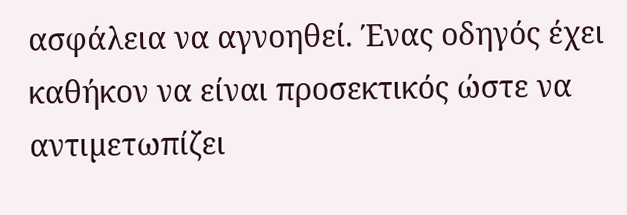ασφάλεια να αγνοηθεί. Ένας οδηγός έχει καθήκον να είναι προσεκτικός ώστε να αντιµετωπίζει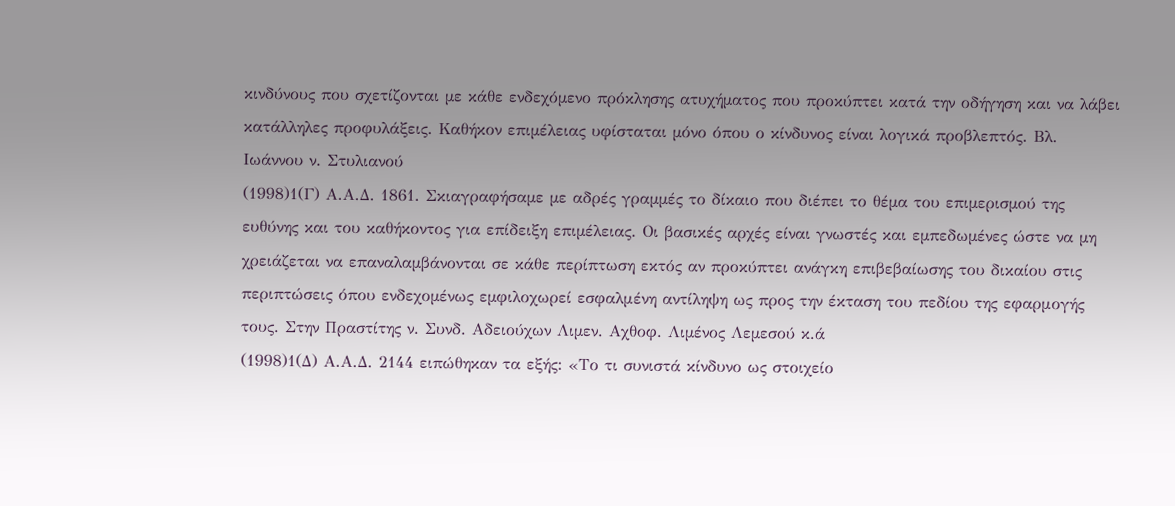κινδύνους που σχετίζονται µε κάθε ενδεχόµενο πρόκλησης ατυχήµατος που προκύπτει κατά την οδήγηση και να λάβει κατάλληλες προφυλάξεις. Καθήκον επιµέλειας υφίσταται µόνο όπου ο κίνδυνος είναι λογικά προβλεπτός. Βλ. Ιωάννου ν. Στυλιανού
(1998)1(Γ) Α.Α.∆. 1861. Σκιαγραφήσαµε µε αδρές γραµµές το δίκαιο που διέπει το θέµα του επιµερισµού της ευθύνης και του καθήκοντος για επίδειξη επιµέλειας. Οι βασικές αρχές είναι γνωστές και εµπεδωµένες ώστε να µη χρειάζεται να επαναλαµβάνονται σε κάθε περίπτωση εκτός αν προκύπτει ανάγκη επιβεβαίωσης του δικαίου στις περιπτώσεις όπου ενδεχοµένως εµφιλοχωρεί εσφαλμένη αντίληψη ως προς την έκταση του πεδίου της εφαρμογής τους. Στην Πραστίτης ν. Συνδ. Αδειούχων Λιµεν. Αχθοφ. Λιµένος Λεµεσού κ.ά
(1998)1(∆) Α.Α.∆. 2144 ειπώθηκαν τα εξής: «Το τι συνιστά κίνδυνο ως στοιχείο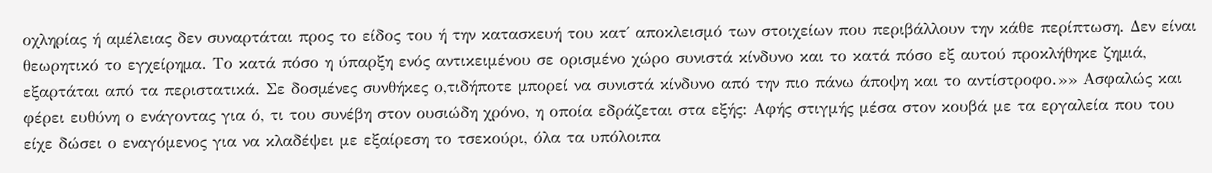οχληρίας ή αµέλειας δεν συναρτάται προς το είδος του ή την κατασκευή του κατ΄ αποκλεισμό των στοιχείων που περιβάλλουν την κάθε περίπτωση. ∆εν είναι θεωρητικό το εγχείρηµα. Το κατά πόσο η ύπαρξη ενός αντικειμένου σε ορισμένο χώρο συνιστά κίνδυνο και το κατά πόσο εξ αυτού προκλήθηκε ζηµιά, εξαρτάται από τα περιστατικά. Σε δοσµένες συνθήκες ο,τιδήποτε µπορεί να συνιστά κίνδυνο από την πιο πάνω άποψη και το αντίστροφο.»» Ασφαλώς και φέρει ευθύνη ο ενάγοντας για ό, τι του συνέβη στον ουσιώδη χρόνο, η οποία εδράζεται στα εξής: Αφής στιγμής μέσα στον κουβά με τα εργαλεία που του είχε δώσει ο εναγόμενος για να κλαδέψει με εξαίρεση το τσεκούρι, όλα τα υπόλοιπα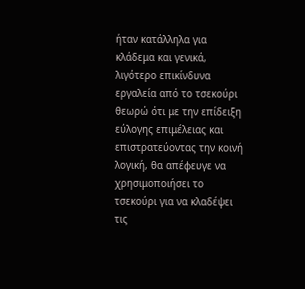ήταν κατάλληλα για κλάδεμα και γενικά, λιγότερο επικίνδυνα εργαλεία από το τσεκούρι θεωρώ ότι με την επίδειξη εύλογης επιμέλειας και επιστρατεύοντας την κοινή λογική, θα απέφευγε να χρησιμοποιήσει το τσεκούρι για να κλαδέψει τις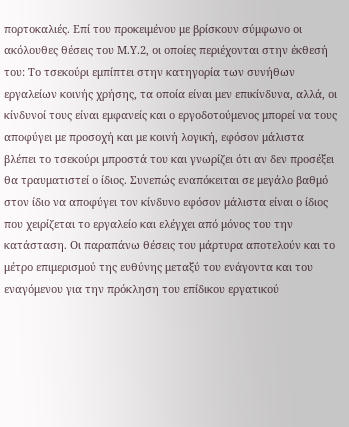πορτοκαλιές. Επί του προκειμένου με βρίσκουν σύμφωνο οι ακόλουθες θέσεις του Μ.Υ.2, οι οποίες περιέχονται στην έκθεσή του: Το τσεκούρι εμπίπτει στην κατηγορία των συνήθων εργαλείων κοινής χρήσης, τα οποία είναι μεν επικίνδυνα, αλλά, οι κίνδυνοί τους είναι εμφανείς και ο εργοδοτούμενος μπορεί να τους αποφύγει με προσοχή και με κοινή λογική, εφόσον μάλιστα βλέπει το τσεκούρι μπροστά του και γνωρίζει ότι αν δεν προσέξει θα τραυματιστεί ο ίδιος. Συνεπώς εναπόκειται σε μεγάλο βαθμό στον ίδιο να αποφύγει τον κίνδυνο εφόσον μάλιστα είναι ο ίδιος που χειρίζεται το εργαλείο και ελέγχει από μόνος του την κατάσταση. Οι παραπάνω θέσεις του μάρτυρα αποτελούν και το μέτρο επιμερισμού της ευθύνης μεταξύ του ενάγοντα και του εναγόμενου για την πρόκληση του επίδικου εργατικού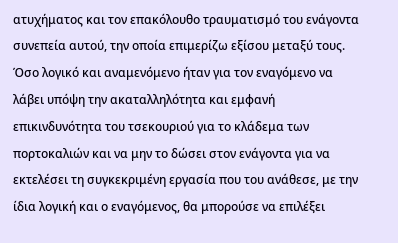ατυχήματος και τον επακόλουθο τραυματισμό του ενάγοντα συνεπεία αυτού, την οποία επιμερίζω εξίσου μεταξύ τους. Όσο λογικό και αναμενόμενο ήταν για τον εναγόμενο να λάβει υπόψη την ακαταλληλότητα και εμφανή επικινδυνότητα του τσεκουριού για το κλάδεμα των πορτοκαλιών και να μην το δώσει στον ενάγοντα για να εκτελέσει τη συγκεκριμένη εργασία που του ανάθεσε, με την ίδια λογική και ο εναγόμενος, θα μπορούσε να επιλέξει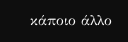κάποιο άλλο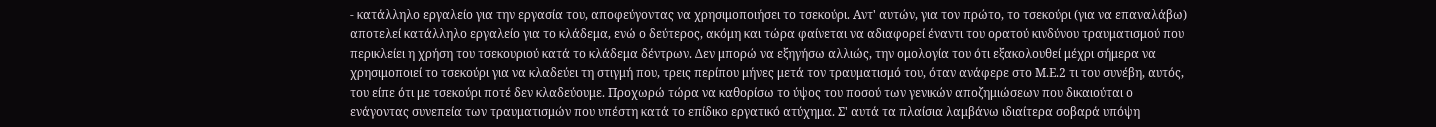- κατάλληλο εργαλείο για την εργασία του, αποφεύγοντας να χρησιμοποιήσει το τσεκούρι. Αντ' αυτών, για τον πρώτο, το τσεκούρι (για να επαναλάβω) αποτελεί κατάλληλο εργαλείο για το κλάδεμα, ενώ ο δεύτερος, ακόμη και τώρα φαίνεται να αδιαφορεί έναντι του ορατού κινδύνου τραυματισμού που περικλείει η χρήση του τσεκουριού κατά το κλάδεμα δέντρων. Δεν μπορώ να εξηγήσω αλλιώς, την ομολογία του ότι εξακολουθεί μέχρι σήμερα να χρησιμοποιεί το τσεκούρι για να κλαδεύει τη στιγμή που, τρεις περίπου μήνες μετά τον τραυματισμό του, όταν ανάφερε στο Μ.Ε.2 τι του συνέβη, αυτός, του είπε ότι με τσεκούρι ποτέ δεν κλαδεύουμε. Προχωρώ τώρα να καθορίσω το ύψος του ποσού των γενικών αποζημιώσεων που δικαιούται ο ενάγοντας συνεπεία των τραυματισμών που υπέστη κατά το επίδικο εργατικό ατύχημα. Σ' αυτά τα πλαίσια λαμβάνω ιδιαίτερα σοβαρά υπόψη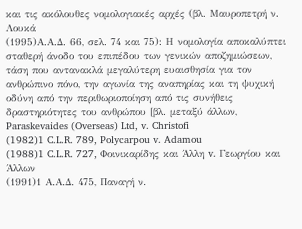και τις ακόλουθες νομολογιακές αρχές (βλ. Μαυροπετρή ν. Λουκά
(1995)Α.Α.Δ. 66, σελ. 74 και 75): Η νομολογία αποκαλύπτει σταθερή άνοδο του επιπέδου των γενικών αποζημιώσεων, τάση που αντανακλά μεγαλύτερη ευαισθησία για τον ανθρώπινο πόνο, την αγωνία της αναπηρίας και τη ψυχική οδύνη από την περιθωριοποίηση από τις συνήθεις δραστηριότητες του ανθρώπου [βλ. μεταξύ άλλων, Paraskevaides (Overseas) Ltd, v. Christofi
(1982)1 C.L.R. 789, Polycarpou v. Adamou
(1988)1 C.L.R. 727, Φοινικαρίδης και Άλλη v. Γεωργίου και Άλλων
(1991)1 Α.Α.Δ. 475, Παναγή ν.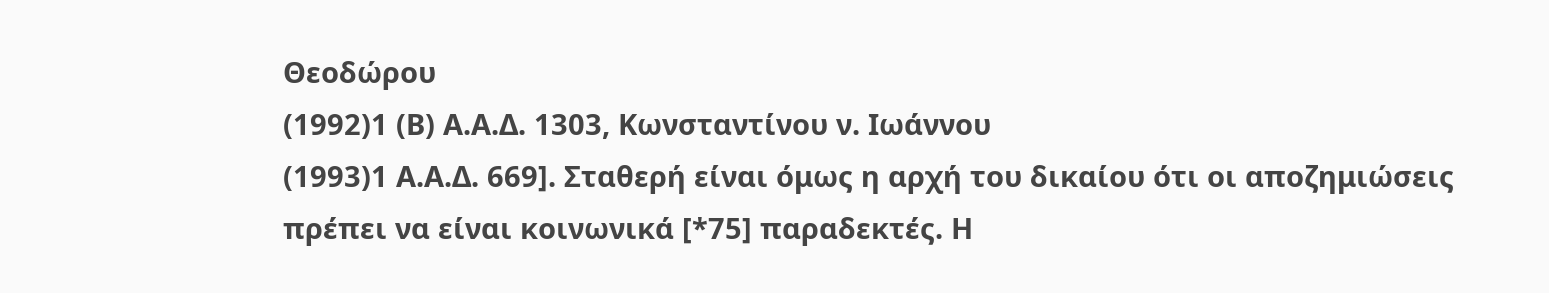Θεοδώρου
(1992)1 (Β) Α.Α.Δ. 1303, Κωνσταντίνου ν. Ιωάννου
(1993)1 Α.Α.Δ. 669]. Σταθερή είναι όμως η αρχή του δικαίου ότι οι αποζημιώσεις πρέπει να είναι κοινωνικά [*75] παραδεκτές. Η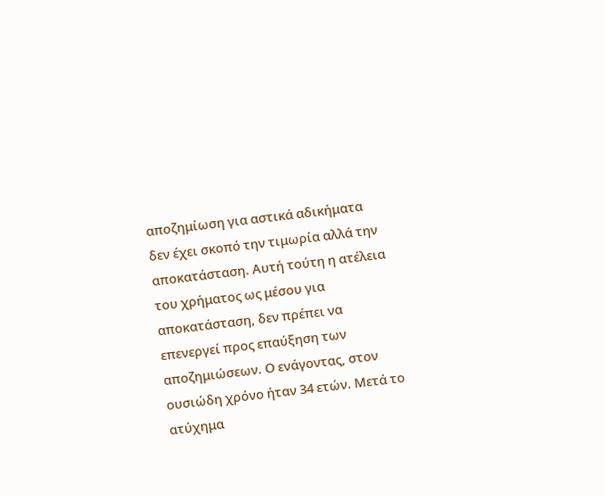αποζημίωση για αστικά αδικήματα δεν έχει σκοπό την τιμωρία αλλά την αποκατάσταση. Αυτή τούτη η ατέλεια του χρήματος ως μέσου για αποκατάσταση, δεν πρέπει να επενεργεί προς επαύξηση των αποζημιώσεων. Ο ενάγοντας, στον ουσιώδη χρόνο ήταν 34 ετών. Μετά το ατύχημα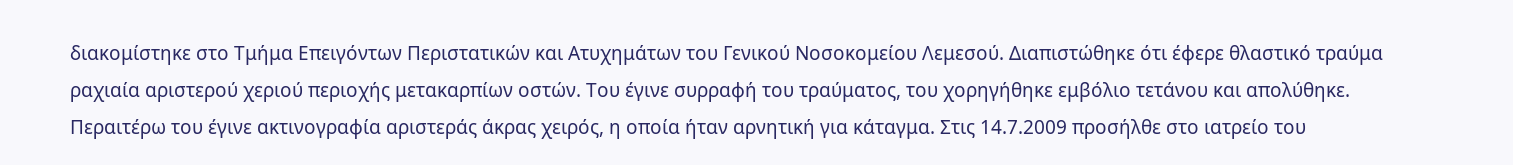διακομίστηκε στο Τμήμα Επειγόντων Περιστατικών και Ατυχημάτων του Γενικού Νοσοκομείου Λεμεσού. Διαπιστώθηκε ότι έφερε θλαστικό τραύμα ραχιαία αριστερού χεριού περιοχής μετακαρπίων οστών. Του έγινε συρραφή του τραύματος, του χορηγήθηκε εμβόλιο τετάνου και απολύθηκε. Περαιτέρω του έγινε ακτινογραφία αριστεράς άκρας χειρός, η οποία ήταν αρνητική για κάταγμα. Στις 14.7.2009 προσήλθε στο ιατρείο του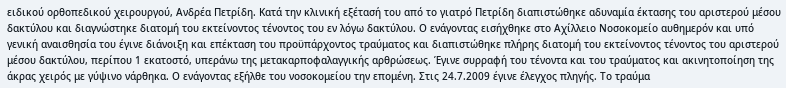ειδικού ορθοπεδικού χειρουργού, Ανδρέα Πετρίδη. Κατά την κλινική εξέτασή του από το γιατρό Πετρίδη διαπιστώθηκε αδυναμία έκτασης του αριστερού μέσου δακτύλου και διαγνώστηκε διατομή του εκτείνοντος τένοντος του εν λόγω δακτύλου. Ο ενάγοντας εισήχθηκε στο Αχίλλειο Νοσοκομείο αυθημερόν και υπό γενική αναισθησία του έγινε διάνοιξη και επέκταση του προϋπάρχοντος τραύματος και διαπιστώθηκε πλήρης διατομή του εκτείνοντος τένοντος του αριστερού μέσου δακτύλου, περίπου 1 εκατοστό, υπεράνω της μετακαρποφαλαγγικής αρθρώσεως. Έγινε συρραφή του τένοντα και του τραύματος και ακινητοποίηση της άκρας χειρός με γύψινο νάρθηκα. Ο ενάγοντας εξήλθε του νοσοκομείου την επομένη. Στις 24.7.2009 έγινε έλεγχος πληγής. Το τραύμα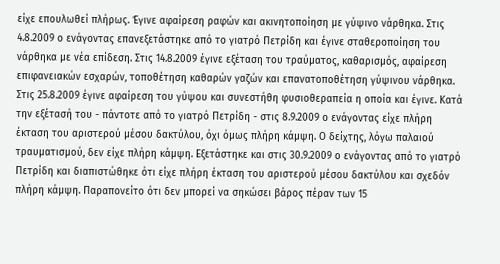είχε επουλωθεί πλήρως. Έγινε αφαίρεση ραφών και ακινητοποίηση με γύψινο νάρθηκα. Στις 4.8.2009 ο ενάγοντας επανεξετάστηκε από το γιατρό Πετρίδη και έγινε σταθεροποίηση του νάρθηκα με νέα επίδεση. Στις 14.8.2009 έγινε εξέταση του τραύματος, καθαρισμός, αφαίρεση επιφανειακών εσχαρών, τοποθέτηση καθαρών γαζών και επανατοποθέτηση γύψινου νάρθηκα. Στις 25.8.2009 έγινε αφαίρεση του γύψου και συνεστήθη φυσιοθεραπεία η οποία και έγινε. Κατά την εξέτασή του - πάντοτε από το γιατρό Πετρίδη - στις 8.9.2009 ο ενάγοντας είχε πλήρη έκταση του αριστερού μέσου δακτύλου, όχι όμως πλήρη κάμψη. Ο δείχτης, λόγω παλαιού τραυματισμού, δεν είχε πλήρη κάμψη. Εξετάστηκε και στις 30.9.2009 ο ενάγοντας από το γιατρό Πετρίδη και διαπιστώθηκε ότι είχε πλήρη έκταση του αριστερού μέσου δακτύλου και σχεδόν πλήρη κάμψη. Παραπονείτο ότι δεν μπορεί να σηκώσει βάρος πέραν των 15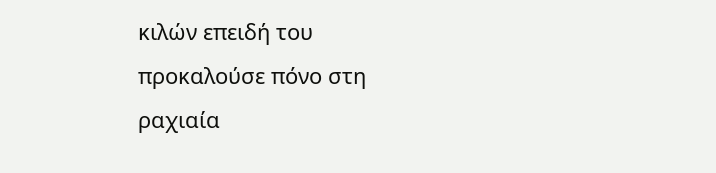κιλών επειδή του προκαλούσε πόνο στη ραχιαία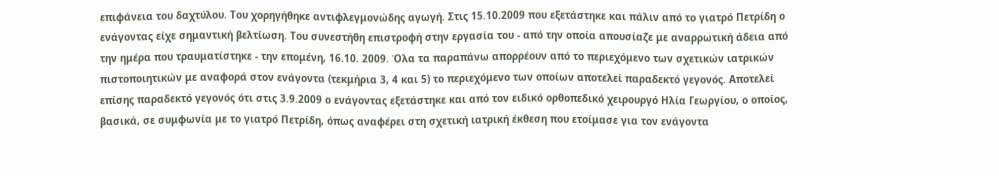επιφάνεια του δαχτύλου. Του χορηγήθηκε αντιφλεγμονώδης αγωγή. Στις 15.10.2009 που εξετάστηκε και πάλιν από το γιατρό Πετρίδη ο ενάγοντας είχε σημαντική βελτίωση. Του συνεστήθη επιστροφή στην εργασία του - από την οποία απουσίαζε με αναρρωτική άδεια από την ημέρα που τραυματίστηκε - την επομένη, 16.10. 2009. Όλα τα παραπάνω απορρέουν από το περιεχόμενο των σχετικών ιατρικών πιστοποιητικών με αναφορά στον ενάγοντα (τεκμήρια 3, 4 και 5) το περιεχόμενο των οποίων αποτελεί παραδεκτό γεγονός. Αποτελεί επίσης παραδεκτό γεγονός ότι στις 3.9.2009 ο ενάγοντας εξετάστηκε και από τον ειδικό ορθοπεδικό χειρουργό Ηλία Γεωργίου, ο οποίος, βασικά, σε συμφωνία με το γιατρό Πετρίδη, όπως αναφέρει στη σχετική ιατρική έκθεση που ετοίμασε για τον ενάγοντα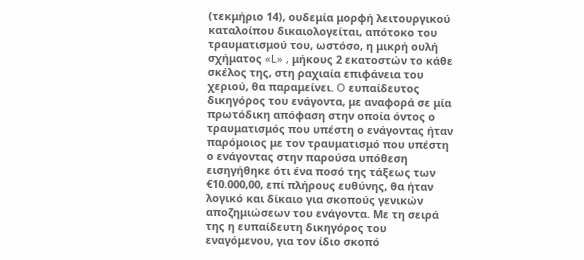(τεκμήριο 14), ουδεμία μορφή λειτουργικού καταλοίπου δικαιολογείται, απότοκο του τραυματισμού του, ωστόσο, η μικρή ουλή σχήματος «L» , μήκους 2 εκατοστών το κάθε σκέλος της, στη ραχιαία επιφάνεια του χεριού, θα παραμείνει. O ευπαίδευτος δικηγόρος του ενάγοντα, με αναφορά σε μία πρωτόδικη απόφαση στην οποία όντος ο τραυματισμός που υπέστη ο ενάγοντας ήταν παρόμοιος με τον τραυματισμό που υπέστη ο ενάγοντας στην παρούσα υπόθεση εισηγήθηκε ότι ένα ποσό της τάξεως των €10.000,00, επί πλήρους ευθύνης, θα ήταν λογικό και δίκαιο για σκοπούς γενικών αποζημιώσεων του ενάγοντα. Με τη σειρά της η ευπαίδευτη δικηγόρος του εναγόμενου, για τον ίδιο σκοπό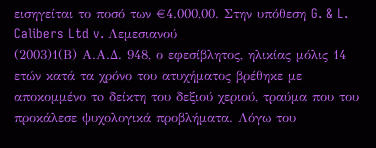εισηγείται το ποσό των €4.000,00. Στην υπόθεση G. & L. Calibers Ltd v. Λεμεσιανού
(2003)1(Β) Α.Α.Δ. 948, ο εφεσίβλητος, ηλικίας μόλις 14 ετών κατά τα χρόνο του ατυχήματος βρέθηκε με αποκομμένο τo δείκτη του δεξιού χεριού, τραύμα που του προκάλεσε ψυχολογικά προβλήματα. Λόγω του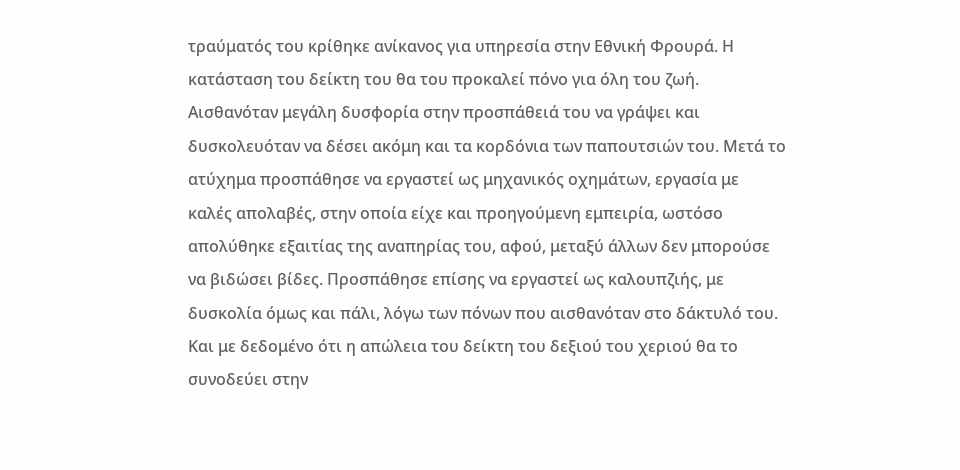τραύματός του κρίθηκε ανίκανος για υπηρεσία στην Εθνική Φρουρά. Η κατάσταση του δείκτη του θα του προκαλεί πόνο για όλη του ζωή. Αισθανόταν μεγάλη δυσφορία στην προσπάθειά του να γράψει και δυσκολευόταν να δέσει ακόμη και τα κορδόνια των παπουτσιών του. Μετά το ατύχημα προσπάθησε να εργαστεί ως μηχανικός οχημάτων, εργασία με καλές απολαβές, στην οποία είχε και προηγούμενη εμπειρία, ωστόσο απολύθηκε εξαιτίας της αναπηρίας του, αφού, μεταξύ άλλων δεν μπορούσε να βιδώσει βίδες. Προσπάθησε επίσης να εργαστεί ως καλουπζιής, με δυσκολία όμως και πάλι, λόγω των πόνων που αισθανόταν στο δάκτυλό του. Και με δεδομένο ότι η απώλεια του δείκτη του δεξιού του χεριού θα το συνοδεύει στην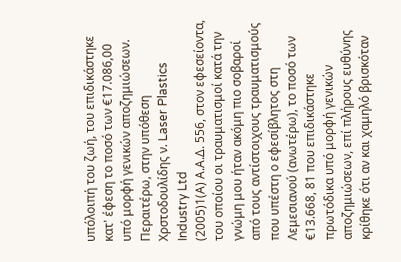υπόλοιπή του ζωή, του επιδικάστηκε κατ' έφεση το ποσό των €17.086,00 υπό μορφή γενικών αποζημιώσεων. Περαιτέρω, στην υπόθεση Χρστοδουλίδης ν. Laser Plastics Industry Ltd
(2005)1(Α) Α.Α.Δ. 556, στον εφεσείοντα, του οποίου οι τραυματισμοί κατά την γνώμη μου ήταν ακόμη πιο σοβαροί από τους αντίστοιχους τραυματισμούς που υπέστη ο εφεσίβλητος στη Λεμεσιανού (ανωτέρω), το ποσό των €13.668, 81 που επιδικάστηκε πρωτόδικα υπό μορφή γενικών αποζημιώσεων, επί πλήρους ευθύνης κρίθηκε ότι αν και χαμηλό βρισκόταν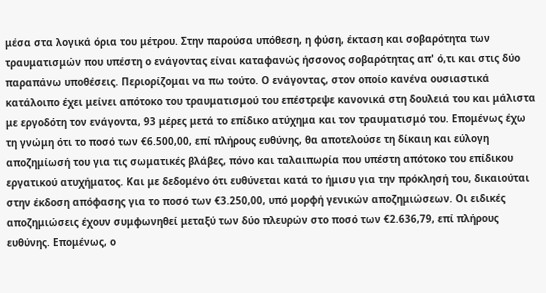μέσα στα λογικά όρια του μέτρου. Στην παρούσα υπόθεση, η φύση, έκταση και σοβαρότητα των τραυματισμών που υπέστη ο ενάγοντας είναι καταφανώς ήσσονος σοβαρότητας απ' ό,τι και στις δύο παραπάνω υποθέσεις. Περιορίζομαι να πω τούτο. Ο ενάγοντας, στον οποίο κανένα ουσιαστικά κατάλοιπο έχει μείνει απότοκο του τραυματισμού του επέστρεψε κανονικά στη δουλειά του και μάλιστα με εργοδότη τον ενάγοντα, 93 μέρες μετά το επίδικο ατύχημα και τον τραυματισμό του. Επομένως έχω τη γνώμη ότι το ποσό των €6.500,00, επί πλήρους ευθύνης, θα αποτελούσε τη δίκαιη και εύλογη αποζημίωσή του για τις σωματικές βλάβες, πόνο και ταλαιπωρία που υπέστη απότοκο του επίδικου εργατικού ατυχήματος. Και με δεδομένο ότι ευθύνεται κατά το ήμισυ για την πρόκλησή του, δικαιούται στην έκδοση απόφασης για το ποσό των €3.250,00, υπό μορφή γενικών αποζημιώσεων. Οι ειδικές αποζημιώσεις έχουν συμφωνηθεί μεταξύ των δύο πλευρών στο ποσό των €2.636,79, επί πλήρους ευθύνης. Επομένως, ο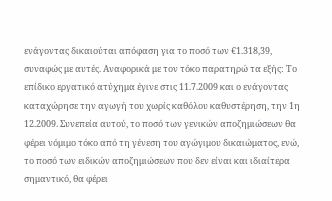ενάγοντας δικαιούται απόφαση για το ποσό των €1.318,39, συναφώς με αυτές. Αναφορικά με τον τόκο παρατηρώ τα εξής: Το επίδικο εργατικό ατύχημα έγινε στις 11.7.2009 και ο ενάγοντας καταχώρησε την αγωγή του χωρίς καθόλου καθυστέρηση, την 1η 12.2009. Συνεπεία αυτού, το ποσό των γενικών αποζημιώσεων θα φέρει νόμιμο τόκο από τη γένεση του αγώγιμου δικαιώματος, ενώ, το ποσό των ειδικών αποζημιώσεων που δεν είναι και ιδιαίτερα σημαντικό, θα φέρει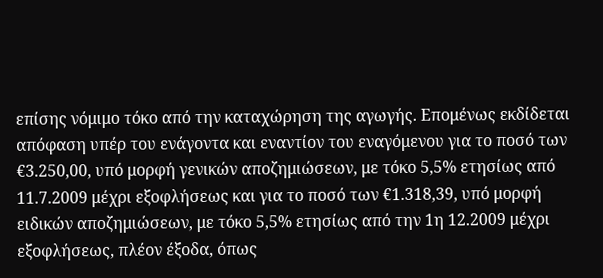επίσης νόμιμο τόκο από την καταχώρηση της αγωγής. Επομένως εκδίδεται απόφαση υπέρ του ενάγοντα και εναντίον του εναγόμενου για το ποσό των €3.250,00, υπό μορφή γενικών αποζημιώσεων, με τόκο 5,5% ετησίως από 11.7.2009 μέχρι εξοφλήσεως και για το ποσό των €1.318,39, υπό μορφή ειδικών αποζημιώσεων, με τόκο 5,5% ετησίως από την 1η 12.2009 μέχρι εξοφλήσεως, πλέον έξοδα, όπως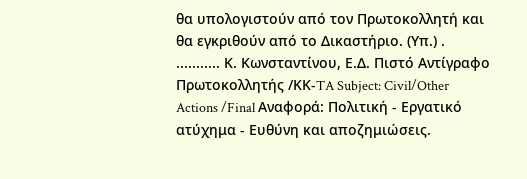θα υπολογιστούν από τον Πρωτοκολλητή και θα εγκριθούν από το Δικαστήριο. (Υπ.) . ........... Κ. Κωνσταντίνου, Ε.Δ. Πιστό Αντίγραφο Πρωτοκολλητής /ΚΚ-TA Subject: Civil/Other Actions /Final Αναφορά: Πολιτική - Εργατικό ατύχημα - Ευθύνη και αποζημιώσεις.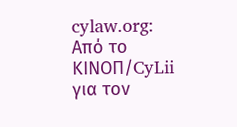cylaw.org: Από το ΚΙΝOΠ/CyLii για τον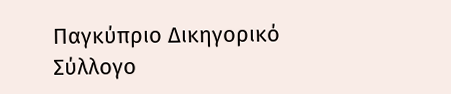Παγκύπριο Δικηγορικό Σύλλογο